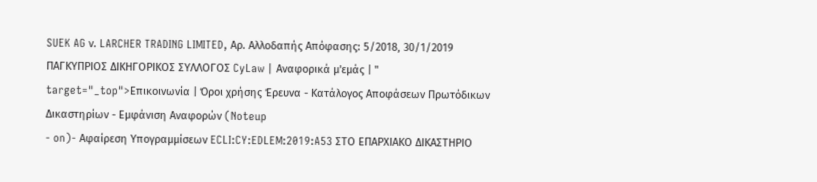SUEK AG ν. LARCHER TRADING LIMITED, Αρ. Αλλοδαπής Απόφασης: 5/2018, 30/1/2019 ΠΑΓΚΥΠΡΙΟΣ ΔΙΚΗΓΟΡΙΚΟΣ ΣΥΛΛΟΓΟΣ CyLaw | Αναφορικά μ'εμάς | " target="_top">Επικοινωνία | Όροι χρήσης Έρευνα - Κατάλογος Αποφάσεων Πρωτόδικων Δικαστηρίων - Εμφάνιση Αναφορών (Noteup
- on)- Αφαίρεση Υπογραμμίσεων ECLI:CY:EDLEM:2019:A53 ΣΤΟ ΕΠΑΡΧΙΑΚΟ ΔΙΚΑΣΤΗΡΙΟ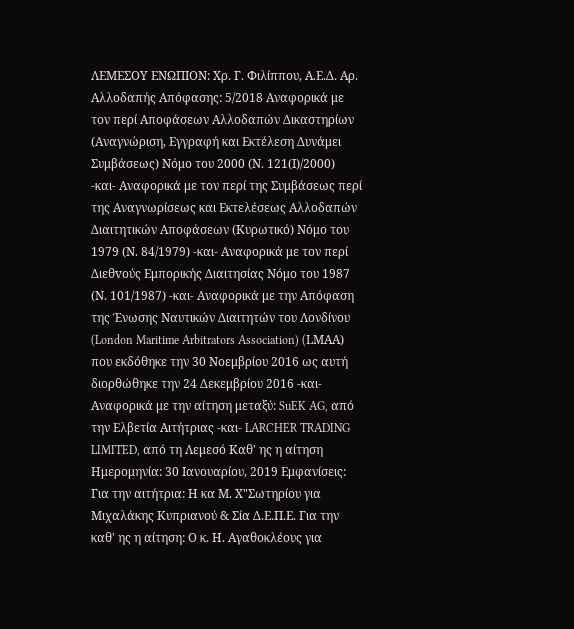ΛΕΜΕΣΟΥ ΕΝΩΠΙΟΝ: Χρ. Γ. Φιλίππου, Α.Ε.Δ. Αρ. Αλλοδαπής Απόφασης: 5/2018 Αναφορικά με τον περί Αποφάσεων Αλλοδαπών Δικαστηρίων (Αναγνώριση, Εγγραφή και Εκτέλεση Δυνάμει Συμβάσεως) Νόμο του 2000 (Ν. 121(Ι)/2000) -και- Αναφορικά με τον περί της Συμβάσεως περί της Αναγνωρίσεως και Εκτελέσεως Αλλοδαπών Διαιτητικών Αποφάσεων (Κυρωτικό) Νόμο του 1979 (Ν. 84/1979) -και- Αναφορικά με τον περί Διεθvoύς Εμπoρικής Διαιτησίας Νόμo τoυ 1987 (Ν. 101/1987) -και- Αναφορικά με την Απόφαση της Ένωσης Ναυτικών Διαιτητών του Λονδίνου (London Maritime Arbitrators Association) (LMΑA) που εκδόθηκε την 30 Νοεμβρίου 2016 ως αυτή διορθώθηκε την 24 Δεκεμβρίου 2016 -και- Αναφορικά με την αίτηση μεταξύ: SuEK AG, από την Ελβετία Αιτήτριας -και- LARCHER TRADING LIMITED, από τη Λεμεσό Καθ' ης η αίτηση Ημερομηνία: 30 Ιανουαρίου, 2019 Εμφανίσεις: Για την αιτήτρια: Η κα Μ. Χ"Σωτηρίου για Μιχαλάκης Κυπριανού & Σία Δ.Ε.Π.Ε. Για την καθ' ης η αίτηση: Ο κ. Η. Αγαθοκλέους για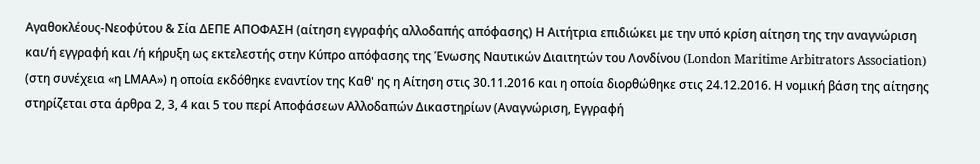Αγαθοκλέους-Νεοφύτου & Σία ΔΕΠΕ ΑΠΟΦΑΣΗ (αίτηση εγγραφής αλλοδαπής απόφασης) Η Αιτήτρια επιδιώκει με την υπό κρίση αίτηση της την αναγνώριση και/ή εγγραφή και /ή κήρυξη ως εκτελεστής στην Κύπρο απόφασης της Ένωσης Ναυτικών Διαιτητών του Λονδίνου (London Maritime Arbitrators Association) (στη συνέχεια «η LMΑA») η οποία εκδόθηκε εναντίον της Καθ' ης η Αίτηση στις 30.11.2016 και η οποία διορθώθηκε στις 24.12.2016. Η νομική βάση της αίτησης στηρίζεται στα άρθρα 2, 3, 4 και 5 του περί Αποφάσεων Αλλοδαπών Δικαστηρίων (Αναγνώριση, Εγγραφή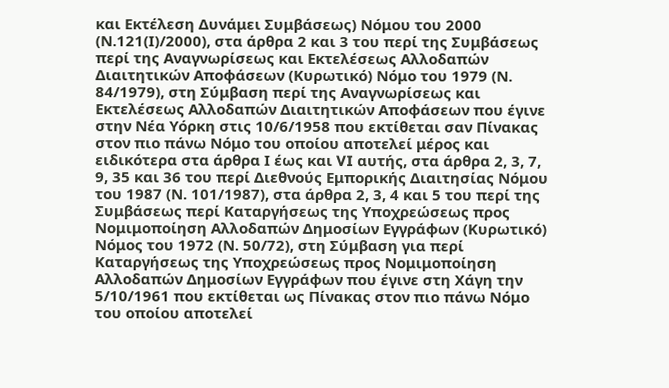και Εκτέλεση Δυνάμει Συμβάσεως) Νόμου του 2000 (Ν.121(Ι)/2000), στα άρθρα 2 και 3 του περί της Συμβάσεως περί της Αναγνωρίσεως και Εκτελέσεως Αλλοδαπών Διαιτητικών Αποφάσεων (Κυρωτικό) Νόμο του 1979 (Ν. 84/1979), στη Σύμβαση περί της Αναγνωρίσεως και Εκτελέσεως Αλλοδαπών Διαιτητικών Αποφάσεων που έγινε στην Νέα Υόρκη στις 10/6/1958 που εκτίθεται σαν Πίνακας στον πιο πάνω Νόμο του οποίου αποτελεί μέρος και ειδικότερα στα άρθρα Ι έως και VI αυτής, στα άρθρα 2, 3, 7, 9, 35 και 36 του περί Διεθνούς Εμπορικής Διαιτησίας Νόμου του 1987 (Ν. 101/1987), στα άρθρα 2, 3, 4 και 5 του περί της Συμβάσεως περί Καταργήσεως της Υποχρεώσεως προς Νομιμοποίηση Αλλοδαπών Δημοσίων Εγγράφων (Κυρωτικό) Νόμος του 1972 (Ν. 50/72), στη Σύμβαση για περί Καταργήσεως της Υποχρεώσεως προς Νομιμοποίηση Αλλοδαπών Δημοσίων Εγγράφων που έγινε στη Χάγη την 5/10/1961 που εκτίθεται ως Πίνακας στον πιο πάνω Νόμο του οποίου αποτελεί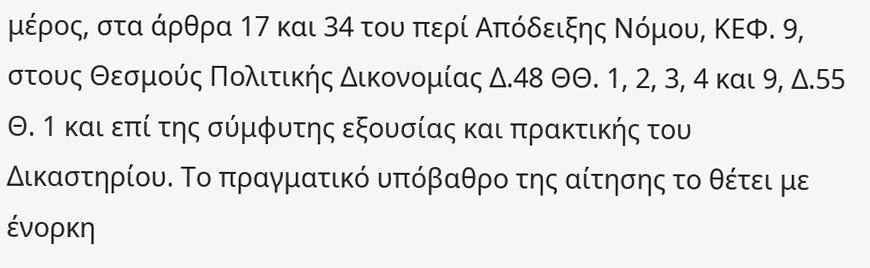μέρος, στα άρθρα 17 και 34 του περί Απόδειξης Νόμου, ΚΕΦ. 9, στους Θεσμούς Πολιτικής Δικονομίας Δ.48 ΘΘ. 1, 2, 3, 4 και 9, Δ.55 Θ. 1 και επί της σύμφυτης εξουσίας και πρακτικής του Δικαστηρίου. Το πραγματικό υπόβαθρο της αίτησης το θέτει με ένορκη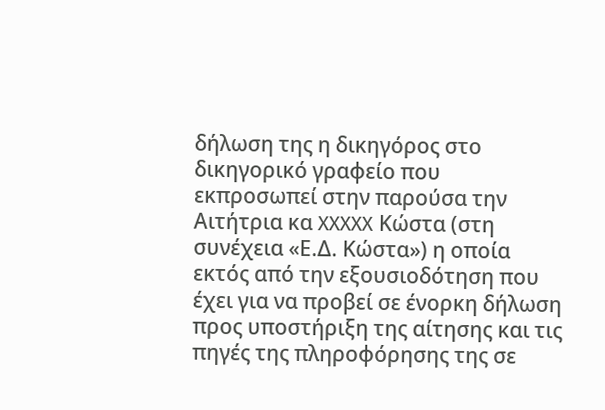δήλωση της η δικηγόρος στο δικηγορικό γραφείο που εκπροσωπεί στην παρούσα την Αιτήτρια κα XXXXX Κώστα (στη συνέχεια «Ε.Δ. Κώστα») η οποία εκτός από την εξουσιοδότηση που έχει για να προβεί σε ένορκη δήλωση προς υποστήριξη της αίτησης και τις πηγές της πληροφόρησης της σε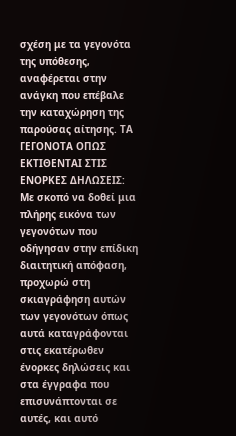σχέση με τα γεγονότα της υπόθεσης, αναφέρεται στην ανάγκη που επέβαλε την καταχώρηση της παρούσας αίτησης. ΤΑ ΓΕΓΟΝΟΤΑ ΟΠΩΣ ΕΚΤΙΘΕΝΤΑΙ ΣΤΙΣ ΕΝΟΡΚΕΣ ΔΗΛΩΣΕΙΣ: Με σκοπό να δοθεί μια πλήρης εικόνα των γεγονότων που οδήγησαν στην επίδικη διαιτητική απόφαση, προχωρώ στη σκιαγράφηση αυτών των γεγονότων όπως αυτά καταγράφονται στις εκατέρωθεν ένορκες δηλώσεις και στα έγγραφα που επισυνάπτονται σε αυτές, και αυτό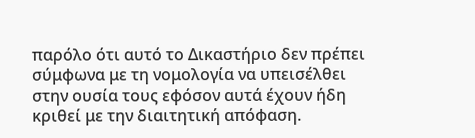παρόλο ότι αυτό το Δικαστήριο δεν πρέπει σύμφωνα με τη νομολογία να υπεισέλθει στην ουσία τους εφόσον αυτά έχουν ήδη κριθεί με την διαιτητική απόφαση.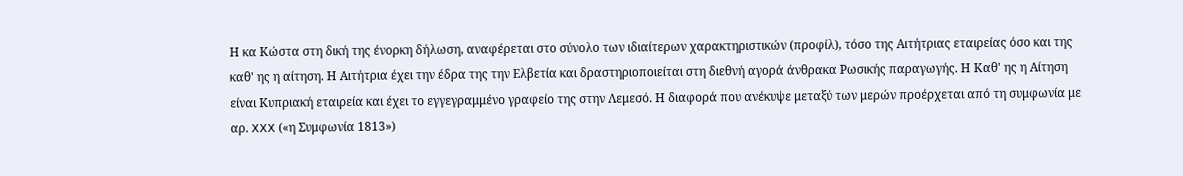Η κα Κώστα στη δική της ένορκη δήλωση, αναφέρεται στο σύνολο των ιδιαίτερων χαρακτηριστικών (προφίλ), τόσο της Αιτήτριας εταιρείας όσο και της καθ' ης η αίτηση. Η Αιτήτρια έχει την έδρα της την Ελβετία και δραστηριοποιείται στη διεθνή αγορά άνθρακα Ρωσικής παραγωγής. Η Καθ' ης η Αίτηση είναι Κυπριακή εταιρεία και έχει το εγγεγραμμένο γραφείο της στην Λεμεσό. Η διαφορά που ανέκυψε μεταξύ των μερών προέρχεται από τη συμφωνία με αρ. XXX («η Συμφωνία 1813»)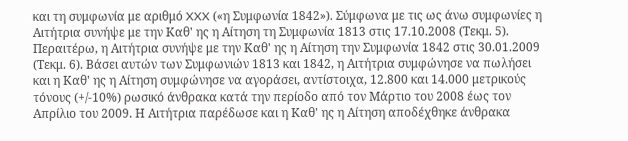και τη συμφωνία με αριθμό XXX («η Συμφωνία 1842»). Σύμφωνα με τις ως άνω συμφωνίες η Αιτήτρια συνήψε με την Καθ' ης η Αίτηση τη Συμφωνία 1813 στις 17.10.2008 (Τεκμ. 5). Περαιτέρω, η Αιτήτρια συνήψε με την Καθ' ης η Αίτηση την Συμφωνία 1842 στις 30.01.2009 (Τεκμ. 6). Βάσει αυτών των Συμφωνιών 1813 και 1842, η Αιτήτρια συμφώνησε να πωλήσει και η Καθ' ης η Αίτηση συμφώνησε να αγοράσει, αντίστοιχα, 12.800 και 14.000 μετρικούς τόνους (+/-10%) ρωσικό άνθρακα κατά την περίοδο από τον Μάρτιο του 2008 έως τον Απρίλιο του 2009. Η Αιτήτρια παρέδωσε και η Καθ' ης η Αίτηση αποδέχθηκε άνθρακα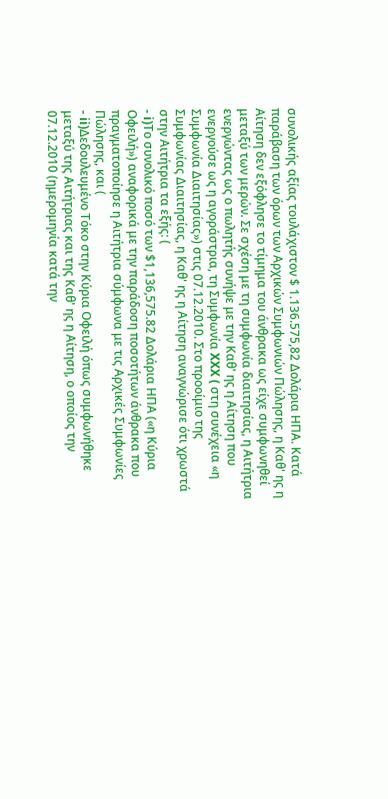συνολικής αξίας τουλάχιστον $ 1.136.575,82 Δολάρια ΗΠΑ. Κατά παράβαση των όρων των Αρχικών Συμφωνιών Πώλησης, η Καθ' ης η Αίτηση δεν εξόφλησε το τίμημα του άνθρακα ως είχε συμφωνηθεί μεταξύ των μερών. Σε σχέση με τη συμφωνία διαιτησίας, η Αιτήτρια ενεργώντας ως ο πωλητής συνήψε με την Καθ' ης η Αίτηση που ενεργούσε ως η αγοράστρια, τη Συμφωνία XXX ( στη συνέχεια «η Συμφωνία Διαιτησίας») στις 07.12.2010. Στο προοίμιο της Συμφωνίας Διαιτησίας, η Καθ' ης η Αίτηση αναγνώρισε ότι χρωστά στην Αιτήτρια τα εξής: (
- i)Το συνολικό ποσό των $1,136,575.82 Δολάρια ΗΠΑ («η Κύρια Οφειλή») αναφορικά με την παράδοση ποσοτήτων άνθρακα που πραγματοποίησε η Αιτήτρια σύμφωνα με τις Αρχικές Συμφωνίες Πώλησης, και (
- ii)Δεδουλευμένο Τόκο στην Κύρια Οφειλή όπως συμφωνήθηκε μεταξύ της Αιτήτριας και της Καθ' ης η Αίτηση, ο οποίος την 07.12.2010 (ημερομηνία κατά την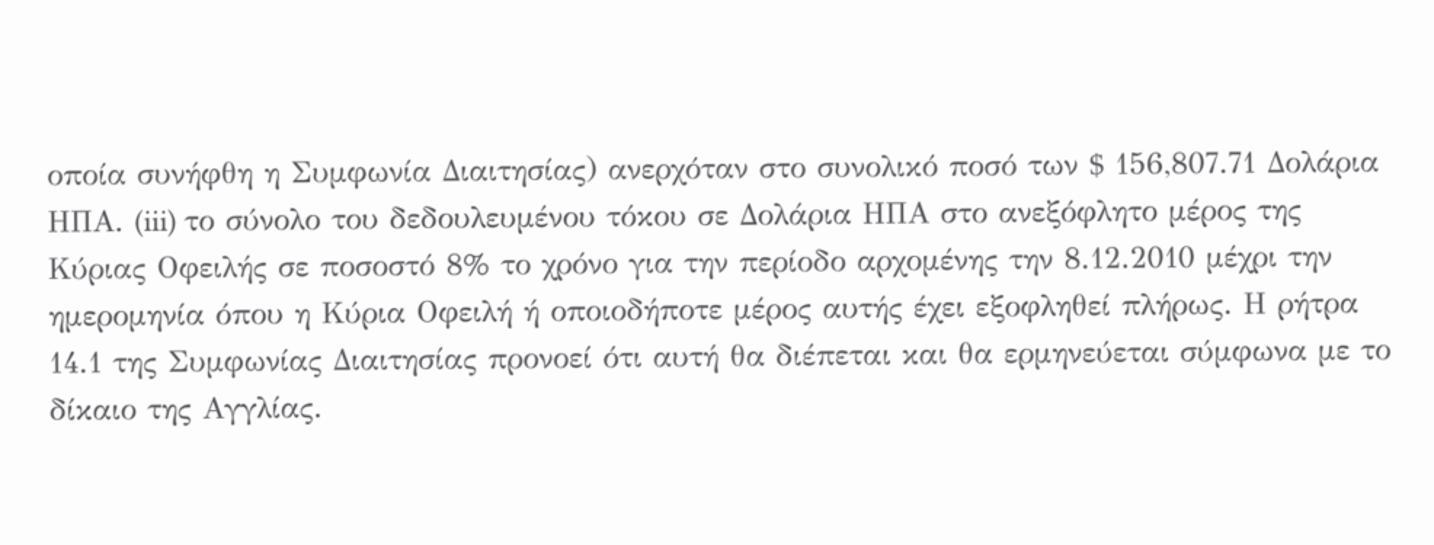οποία συνήφθη η Συμφωνία Διαιτησίας) ανερχόταν στο συνολικό ποσό των $ 156,807.71 Δολάρια ΗΠΑ. (iii) το σύνολο του δεδουλευμένου τόκου σε Δολάρια ΗΠΑ στο ανεξόφλητο μέρος της Κύριας Οφειλής σε ποσοστό 8% το χρόνο για την περίοδο αρχομένης την 8.12.2010 μέχρι την ημερομηνία όπου η Κύρια Οφειλή ή οποιοδήποτε μέρος αυτής έχει εξοφληθεί πλήρως. Η ρήτρα 14.1 της Συμφωνίας Διαιτησίας προνοεί ότι αυτή θα διέπεται και θα ερμηνεύεται σύμφωνα με το δίκαιο της Αγγλίας.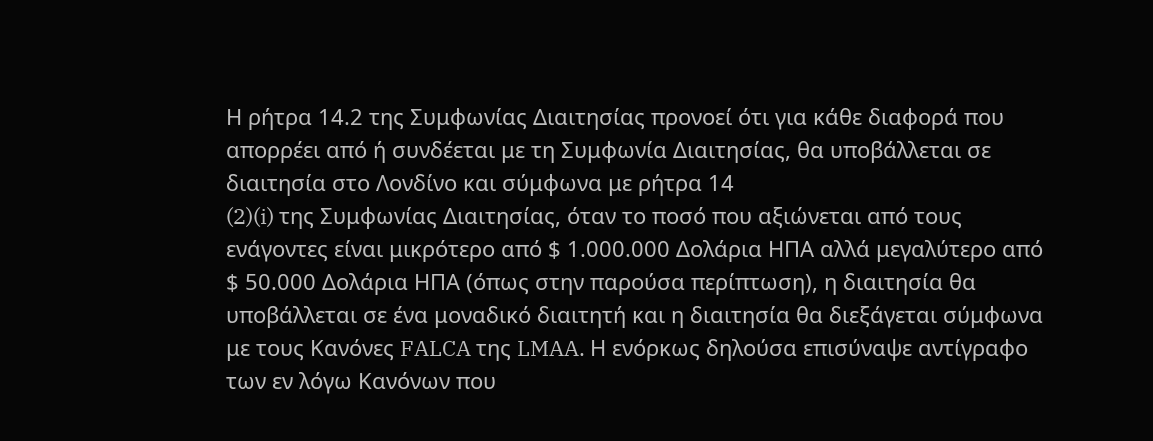Η ρήτρα 14.2 της Συμφωνίας Διαιτησίας προνοεί ότι για κάθε διαφορά που απορρέει από ή συνδέεται με τη Συμφωνία Διαιτησίας, θα υποβάλλεται σε διαιτησία στο Λονδίνο και σύμφωνα με ρήτρα 14
(2)(i) της Συμφωνίας Διαιτησίας, όταν το ποσό που αξιώνεται από τους ενάγοντες είναι μικρότερο από $ 1.000.000 Δολάρια ΗΠΑ αλλά μεγαλύτερο από $ 50.000 Δολάρια ΗΠΑ (όπως στην παρούσα περίπτωση), η διαιτησία θα υποβάλλεται σε ένα μοναδικό διαιτητή και η διαιτησία θα διεξάγεται σύμφωνα με τους Κανόνες FALCA της LMAA. Η ενόρκως δηλούσα επισύναψε αντίγραφο των εν λόγω Κανόνων που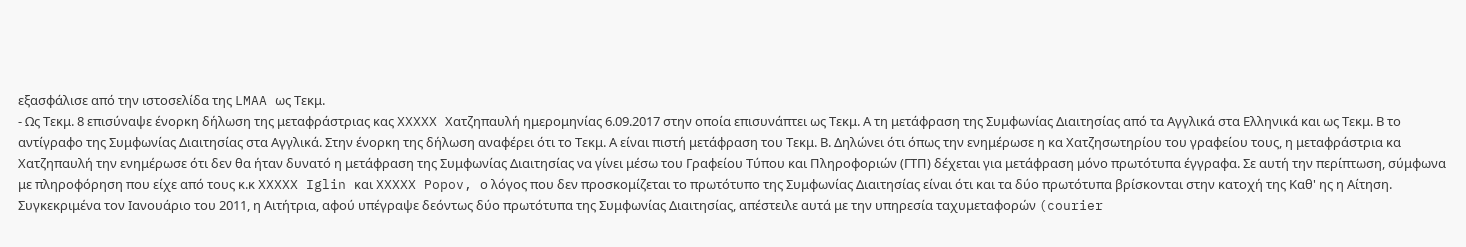εξασφάλισε από την ιστοσελίδα της LMAA ως Τεκμ.
- Ως Τεκμ. 8 επισύναψε ένορκη δήλωση της μεταφράστριας κας XXXXX Χατζηπαυλή ημερομηνίας 6.09.2017 στην οποία επισυνάπτει ως Τεκμ. Α τη μετάφραση της Συμφωνίας Διαιτησίας από τα Αγγλικά στα Ελληνικά και ως Τεκμ. Β το αντίγραφο της Συμφωνίας Διαιτησίας στα Αγγλικά. Στην ένορκη της δήλωση αναφέρει ότι το Τεκμ. Α είναι πιστή μετάφραση του Τεκμ. Β. Δηλώνει ότι όπως την ενημέρωσε η κα Χατζησωτηρίου του γραφείου τους, η μεταφράστρια κα Χατζηπαυλή την ενημέρωσε ότι δεν θα ήταν δυνατό η μετάφραση της Συμφωνίας Διαιτησίας να γίνει μέσω του Γραφείου Τύπου και Πληροφοριών (ΓΤΠ) δέχεται για μετάφραση μόνο πρωτότυπα έγγραφα. Σε αυτή την περίπτωση, σύμφωνα με πληροφόρηση που είχε από τους κ.κ XXXXX Iglin και XXXXX Popov, ο λόγος που δεν προσκομίζεται το πρωτότυπο της Συμφωνίας Διαιτησίας είναι ότι και τα δύο πρωτότυπα βρίσκονται στην κατοχή της Καθ' ης η Αίτηση. Συγκεκριμένα τον Ιανουάριο του 2011, η Αιτήτρια, αφού υπέγραψε δεόντως δύο πρωτότυπα της Συμφωνίας Διαιτησίας, απέστειλε αυτά με την υπηρεσία ταχυμεταφορών (courier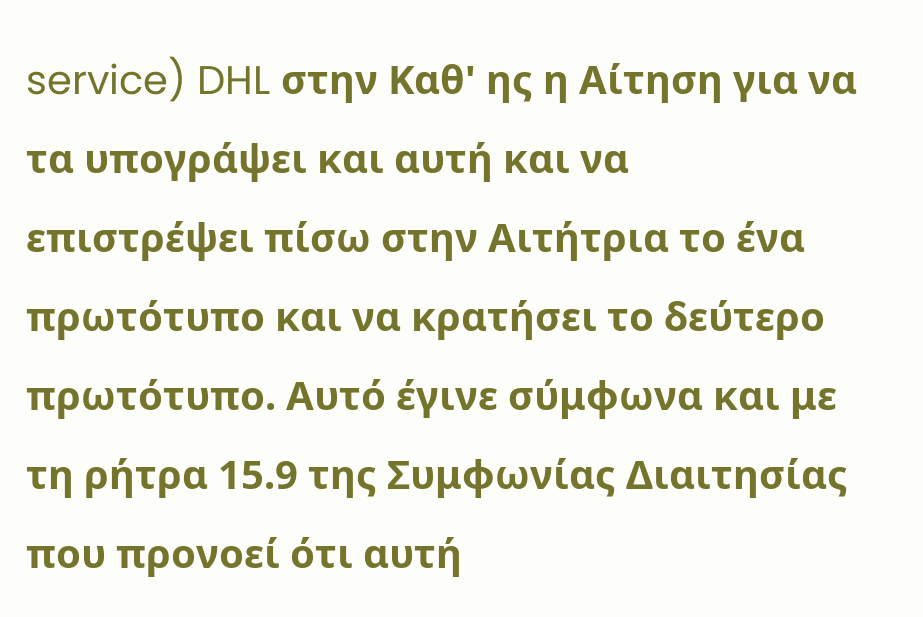service) DHL στην Καθ' ης η Αίτηση για να τα υπογράψει και αυτή και να επιστρέψει πίσω στην Αιτήτρια το ένα πρωτότυπο και να κρατήσει το δεύτερο πρωτότυπο. Αυτό έγινε σύμφωνα και με τη ρήτρα 15.9 της Συμφωνίας Διαιτησίας που προνοεί ότι αυτή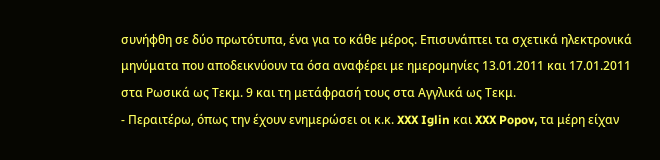συνήφθη σε δύο πρωτότυπα, ένα για το κάθε μέρος. Επισυνάπτει τα σχετικά ηλεκτρονικά μηνύματα που αποδεικνύουν τα όσα αναφέρει με ημερομηνίες 13.01.2011 και 17.01.2011 στα Ρωσικά ως Τεκμ. 9 και τη μετάφρασή τους στα Αγγλικά ως Τεκμ.
- Περαιτέρω, όπως την έχουν ενημερώσει οι κ.κ. XXX Iglin και XXX Popov, τα μέρη είχαν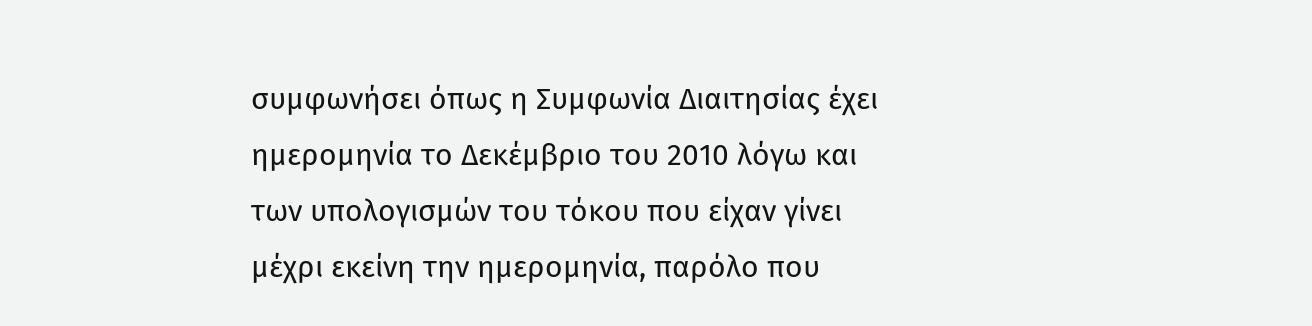συμφωνήσει όπως η Συμφωνία Διαιτησίας έχει ημερομηνία το Δεκέμβριο του 2010 λόγω και των υπολογισμών του τόκου που είχαν γίνει μέχρι εκείνη την ημερομηνία, παρόλο που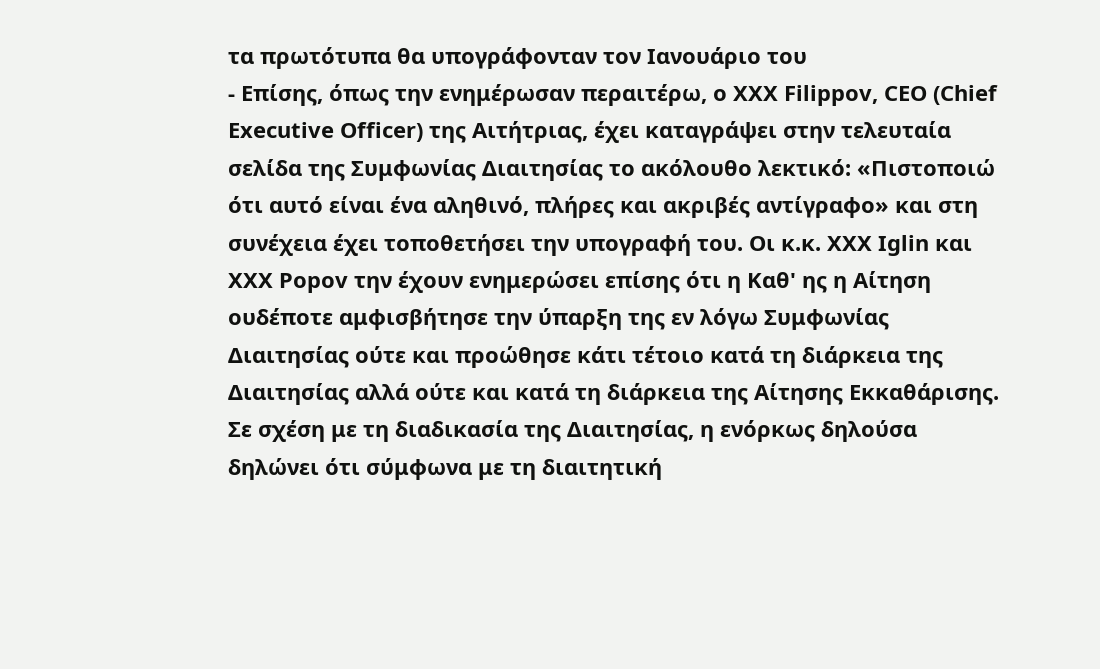τα πρωτότυπα θα υπογράφονταν τον Ιανουάριο του
- Επίσης, όπως την ενημέρωσαν περαιτέρω, ο XXX Filippov, CEO (Chief Executive Officer) της Αιτήτριας, έχει καταγράψει στην τελευταία σελίδα της Συμφωνίας Διαιτησίας το ακόλουθο λεκτικό: «Πιστοποιώ ότι αυτό είναι ένα αληθινό, πλήρες και ακριβές αντίγραφο» και στη συνέχεια έχει τοποθετήσει την υπογραφή του. Οι κ.κ. XXX Iglin και XXX Popov την έχουν ενημερώσει επίσης ότι η Καθ' ης η Αίτηση ουδέποτε αμφισβήτησε την ύπαρξη της εν λόγω Συμφωνίας Διαιτησίας ούτε και προώθησε κάτι τέτοιο κατά τη διάρκεια της Διαιτησίας αλλά ούτε και κατά τη διάρκεια της Αίτησης Εκκαθάρισης. Σε σχέση με τη διαδικασία της Διαιτησίας, η ενόρκως δηλούσα δηλώνει ότι σύμφωνα με τη διαιτητική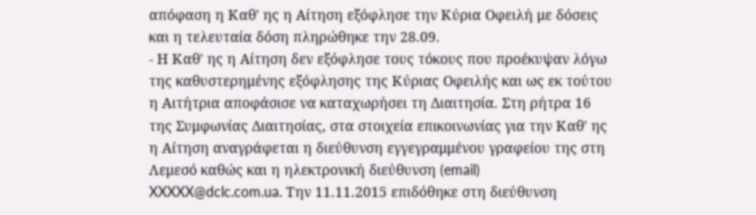απόφαση η Καθ' ης η Αίτηση εξόφλησε την Κύρια Οφειλή με δόσεις και η τελευταία δόση πληρώθηκε την 28.09.
- Η Καθ' ης η Αίτηση δεν εξόφλησε τους τόκους που προέκυψαν λόγω της καθυστερημένης εξόφλησης της Κύριας Οφειλής και ως εκ τούτου η Αιτήτρια αποφάσισε να καταχωρήσει τη Διαιτησία. Στη ρήτρα 16 της Συμφωνίας Διαιτησίας, στα στοιχεία επικοινωνίας για την Καθ' ης η Αίτηση αναγράφεται η διεύθυνση εγγεγραμμένου γραφείου της στη Λεμεσό καθώς και η ηλεκτρονική διεύθυνση (email) XXXXX@dclc.com.ua. Την 11.11.2015 επιδόθηκε στη διεύθυνση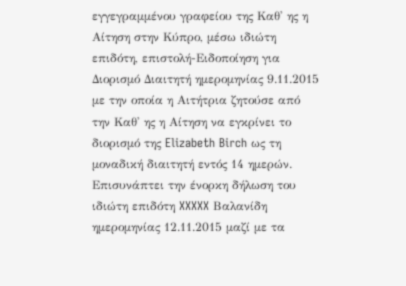εγγεγραμμένου γραφείου της Καθ' ης η Αίτηση στην Κύπρο, μέσω ιδιώτη επιδότη, επιστολή-Ειδοποίηση για Διορισμό Διαιτητή ημερομηνίας 9.11.2015 με την οποία η Αιτήτρια ζητούσε από την Καθ' ης η Αίτηση να εγκρίνει το διορισμό της Elizabeth Birch ως τη μοναδική διαιτητή εντός 14 ημερών. Επισυνάπτει την ένορκη δήλωση του ιδιώτη επιδότη XXXXX Βαλανίδη ημερομηνίας 12.11.2015 μαζί με τα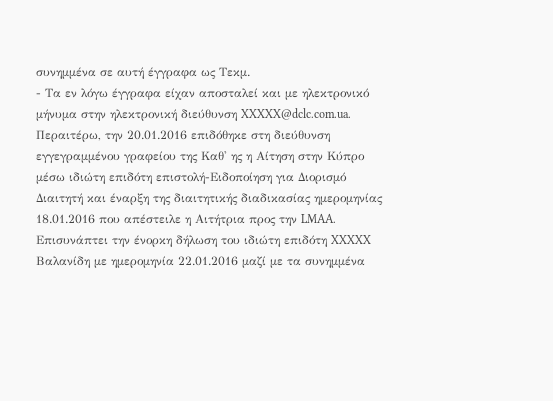συνημμένα σε αυτή έγγραφα ως Τεκμ.
- Τα εν λόγω έγγραφα είχαν αποσταλεί και με ηλεκτρονικό μήνυμα στην ηλεκτρονική διεύθυνση XXXXX@dclc.com.ua. Περαιτέρω, την 20.01.2016 επιδόθηκε στη διεύθυνση εγγεγραμμένου γραφείου της Καθ' ης η Αίτηση στην Κύπρο μέσω ιδιώτη επιδότη επιστολή-Ειδοποίηση για Διορισμό Διαιτητή και έναρξη της διαιτητικής διαδικασίας ημερομηνίας 18.01.2016 που απέστειλε η Αιτήτρια προς την LMAA. Επισυνάπτει την ένορκη δήλωση του ιδιώτη επιδότη XXXXX Βαλανίδη με ημερομηνία 22.01.2016 μαζί με τα συνημμένα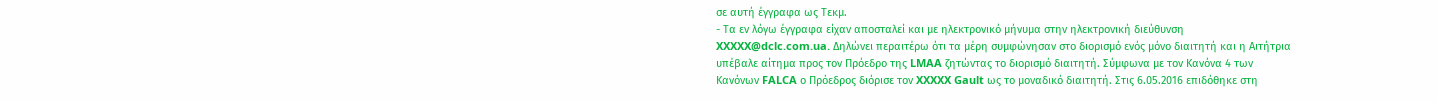σε αυτή έγγραφα ως Τεκμ.
- Τα εν λόγω έγγραφα είχαν αποσταλεί και με ηλεκτρονικό μήνυμα στην ηλεκτρονική διεύθυνση XXXXX@dclc.com.ua. Δηλώνει περαιτέρω ότι τα μέρη συμφώνησαν στο διορισμό ενός μόνο διαιτητή και η Αιτήτρια υπέβαλε αίτημα προς τον Πρόεδρο της LMAA ζητώντας το διορισμό διαιτητή. Σύμφωνα με τον Κανόνα 4 των Κανόνων FALCA ο Πρόεδρος διόρισε τον XXXXX Gault ως το μοναδικό διαιτητή. Στις 6.05.2016 επιδόθηκε στη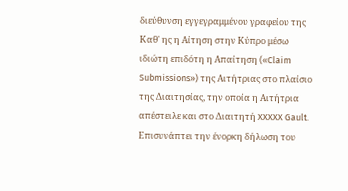διεύθυνση εγγεγραμμένου γραφείου της Καθ' ης η Αίτηση στην Κύπρο μέσω ιδιώτη επιδότη η Απαίτηση («Claim Submissions») της Αιτήτριας στο πλαίσιο της Διαιτησίας, την οποία η Αιτήτρια απέστειλε και στο Διαιτητή XXXXX Gault. Επισυνάπτει την ένορκη δήλωση του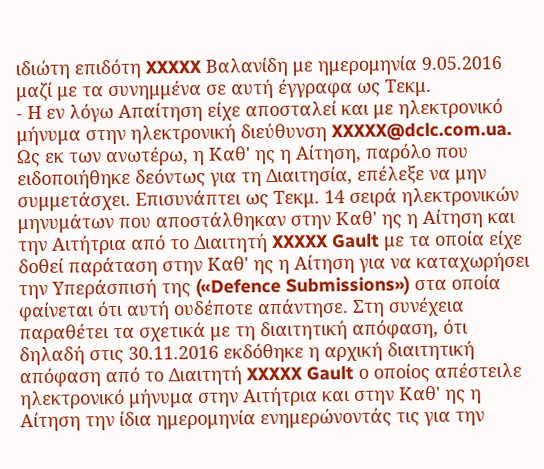ιδιώτη επιδότη XXXXX Βαλανίδη με ημερομηνία 9.05.2016 μαζί με τα συνημμένα σε αυτή έγγραφα ως Τεκμ.
- Η εν λόγω Απαίτηση είχε αποσταλεί και με ηλεκτρονικό μήνυμα στην ηλεκτρονική διεύθυνση XXXXX@dclc.com.ua. Ως εκ των ανωτέρω, η Καθ' ης η Αίτηση, παρόλο που ειδοποιήθηκε δεόντως για τη Διαιτησία, επέλεξε να μην συμμετάσχει. Επισυνάπτει ως Τεκμ. 14 σειρά ηλεκτρονικών μηνυμάτων που αποστάλθηκαν στην Καθ' ης η Αίτηση και την Αιτήτρια από το Διαιτητή XXXXX Gault με τα οποία είχε δοθεί παράταση στην Καθ' ης η Αίτηση για να καταχωρήσει την Υπεράσπισή της («Defence Submissions») στα οποία φαίνεται ότι αυτή ουδέποτε απάντησε. Στη συνέχεια παραθέτει τα σχετικά με τη διαιτητική απόφαση, ότι δηλαδή στις 30.11.2016 εκδόθηκε η αρχική διαιτητική απόφαση από το Διαιτητή XXXXX Gault ο οποίος απέστειλε ηλεκτρονικό μήνυμα στην Αιτήτρια και στην Καθ' ης η Αίτηση την ίδια ημερομηνία ενημερώνοντάς τις για την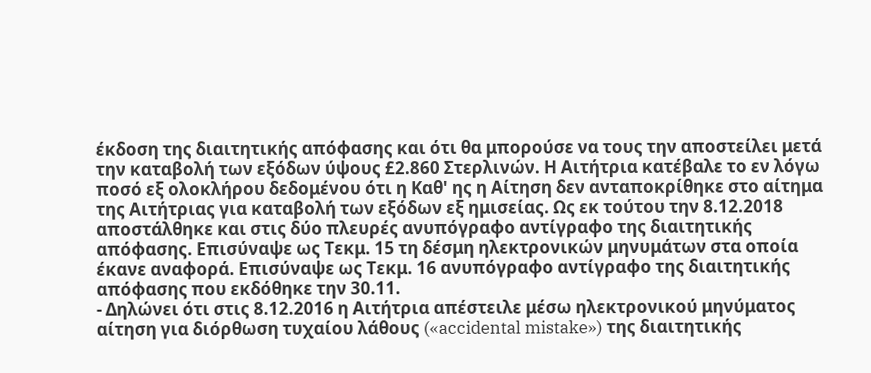έκδοση της διαιτητικής απόφασης και ότι θα μπορούσε να τους την αποστείλει μετά την καταβολή των εξόδων ύψους £2.860 Στερλινών. Η Αιτήτρια κατέβαλε το εν λόγω ποσό εξ ολοκλήρου δεδομένου ότι η Καθ' ης η Αίτηση δεν ανταποκρίθηκε στο αίτημα της Αιτήτριας για καταβολή των εξόδων εξ ημισείας. Ως εκ τούτου την 8.12.2018 αποστάλθηκε και στις δύο πλευρές ανυπόγραφο αντίγραφο της διαιτητικής απόφασης. Επισύναψε ως Τεκμ. 15 τη δέσμη ηλεκτρονικών μηνυμάτων στα οποία έκανε αναφορά. Επισύναψε ως Τεκμ. 16 ανυπόγραφο αντίγραφο της διαιτητικής απόφασης που εκδόθηκε την 30.11.
- Δηλώνει ότι στις 8.12.2016 η Αιτήτρια απέστειλε μέσω ηλεκτρονικού μηνύματος αίτηση για διόρθωση τυχαίου λάθους («accidental mistake») της διαιτητικής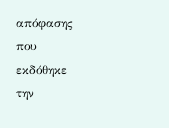απόφασης που εκδόθηκε την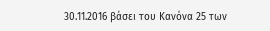30.11.2016 βάσει του Κανόνα 25 των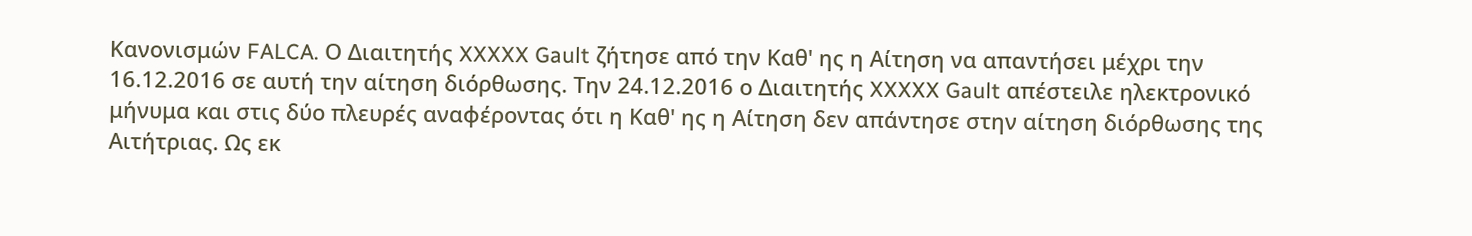Κανονισμών FALCA. Ο Διαιτητής XXXXX Gault ζήτησε από την Καθ' ης η Αίτηση να απαντήσει μέχρι την 16.12.2016 σε αυτή την αίτηση διόρθωσης. Την 24.12.2016 ο Διαιτητής XXXXX Gault απέστειλε ηλεκτρονικό μήνυμα και στις δύο πλευρές αναφέροντας ότι η Καθ' ης η Αίτηση δεν απάντησε στην αίτηση διόρθωσης της Αιτήτριας. Ως εκ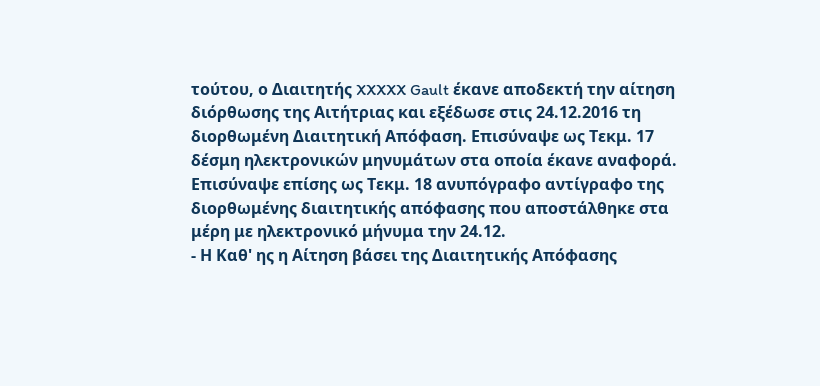τούτου, ο Διαιτητής XXXXX Gault έκανε αποδεκτή την αίτηση διόρθωσης της Αιτήτριας και εξέδωσε στις 24.12.2016 τη διορθωμένη Διαιτητική Απόφαση. Επισύναψε ως Τεκμ. 17 δέσμη ηλεκτρονικών μηνυμάτων στα οποία έκανε αναφορά. Επισύναψε επίσης ως Τεκμ. 18 ανυπόγραφο αντίγραφο της διορθωμένης διαιτητικής απόφασης που αποστάλθηκε στα μέρη με ηλεκτρονικό μήνυμα την 24.12.
- Η Καθ' ης η Αίτηση βάσει της Διαιτητικής Απόφασης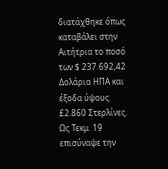διατάχθηκε όπως καταβάλει στην Αιτήτρια το ποσό των $ 237.692,42 Δολάρια ΗΠΑ και έξοδα ύψους £2.860 Στερλίνες. Ως Τεκμ. 19 επισύναψε την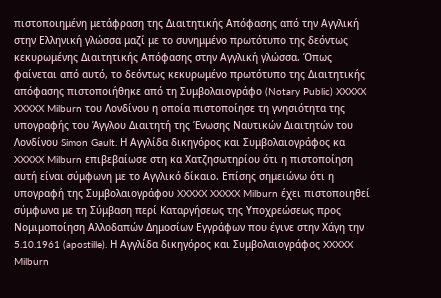πιστοποιημένη μετάφραση της Διαιτητικής Απόφασης από την Αγγλική στην Ελληνική γλώσσα μαζί με το συνημμένο πρωτότυπο της δεόντως κεκυρωμένης Διαιτητικής Απόφασης στην Αγγλική γλώσσα. Όπως φαίνεται από αυτό, το δεόντως κεκυρωμένο πρωτότυπο της Διαιτητικής απόφασης πιστοποιήθηκε από τη Συμβολαιογράφο (Notary Public) XXXXX XXXXX Milburn του Λονδίνου η οποία πιστοποίησε τη γνησιότητα της υπογραφής του Άγγλου Διαιτητή της Ένωσης Ναυτικών Διαιτητών του Λονδίνου Simon Gault. Η Αγγλίδα δικηγόρος και Συμβολαιογράφος κα XXXXX Milburn επιβεβαίωσε στη κα Χατζησωτηρίου ότι η πιστοποίηση αυτή είναι σύμφωνη με το Αγγλικό δίκαιο. Επίσης σημειώνω ότι η υπογραφή της Συμβολαιογράφου XXXXX XXXXX Milburn έχει πιστοποιηθεί σύμφωνα με τη Σύμβαση περί Καταργήσεως της Υποχρεώσεως προς Νομιμοποίηση Αλλοδαπών Δημοσίων Εγγράφων που έγινε στην Χάγη την 5.10.1961 (apostille). Η Αγγλίδα δικηγόρος και Συμβολαιογράφος XXXXX Milburn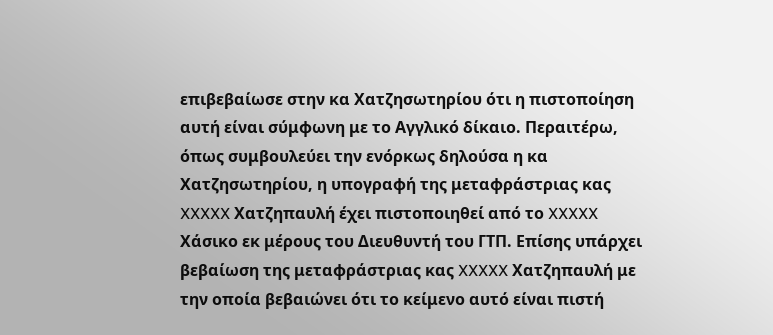επιβεβαίωσε στην κα Χατζησωτηρίου ότι η πιστοποίηση αυτή είναι σύμφωνη με το Αγγλικό δίκαιο. Περαιτέρω, όπως συμβουλεύει την ενόρκως δηλούσα η κα Χατζησωτηρίου, η υπογραφή της μεταφράστριας κας XXXXX Χατζηπαυλή έχει πιστοποιηθεί από το XXXXX Χάσικο εκ μέρους του Διευθυντή του ΓΤΠ. Επίσης υπάρχει βεβαίωση της μεταφράστριας κας XXXXX Χατζηπαυλή με την οποία βεβαιώνει ότι το κείμενο αυτό είναι πιστή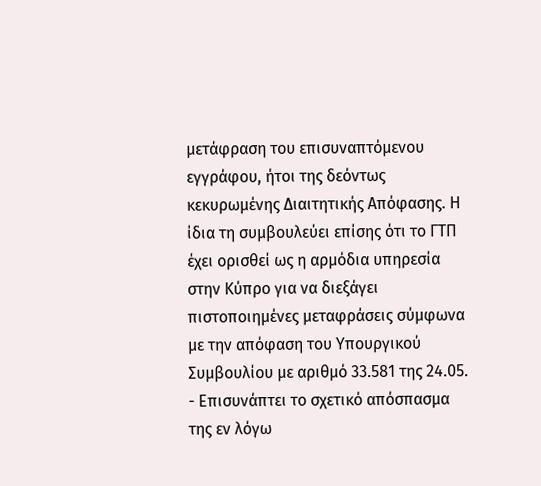μετάφραση του επισυναπτόμενου εγγράφου, ήτοι της δεόντως κεκυρωμένης Διαιτητικής Απόφασης. Η ίδια τη συμβουλεύει επίσης ότι το ΓΤΠ έχει ορισθεί ως η αρμόδια υπηρεσία στην Κύπρο για να διεξάγει πιστοποιημένες μεταφράσεις σύμφωνα με την απόφαση του Υπουργικού Συμβουλίου με αριθμό 33.581 της 24.05.
- Επισυνάπτει το σχετικό απόσπασμα της εν λόγω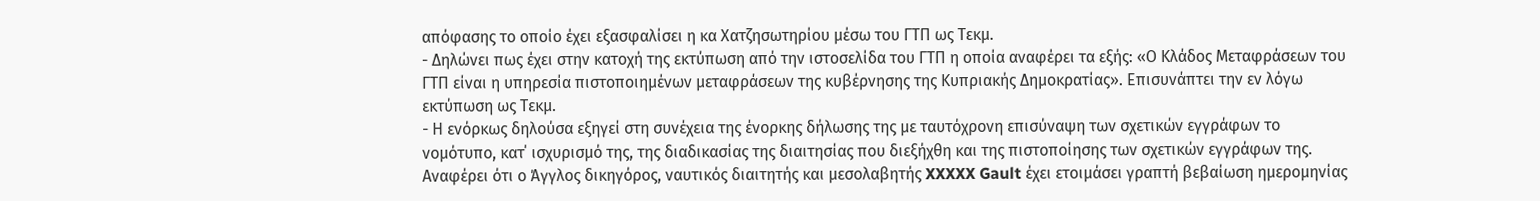απόφασης το οποίο έχει εξασφαλίσει η κα Χατζησωτηρίου μέσω του ΓΤΠ ως Τεκμ.
- Δηλώνει πως έχει στην κατοχή της εκτύπωση από την ιστοσελίδα του ΓΤΠ η οποία αναφέρει τα εξής: «Ο Κλάδος Μεταφράσεων του ΓΤΠ είναι η υπηρεσία πιστοποιημένων μεταφράσεων της κυβέρνησης της Κυπριακής Δημοκρατίας». Επισυνάπτει την εν λόγω εκτύπωση ως Τεκμ.
- Η ενόρκως δηλούσα εξηγεί στη συνέχεια της ένορκης δήλωσης της με ταυτόχρονη επισύναψη των σχετικών εγγράφων το νομότυπο, κατ΄ ισχυρισμό της, της διαδικασίας της διαιτησίας που διεξήχθη και της πιστοποίησης των σχετικών εγγράφων της. Αναφέρει ότι ο Άγγλος δικηγόρος, ναυτικός διαιτητής και μεσολαβητής XXXXX Gault έχει ετοιμάσει γραπτή βεβαίωση ημερομηνίας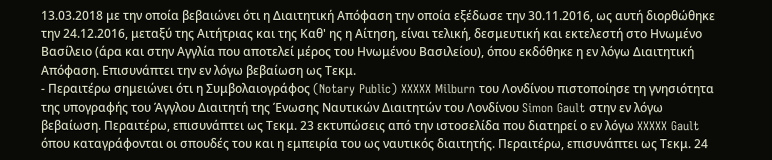13.03.2018 με την οποία βεβαιώνει ότι η Διαιτητική Απόφαση την οποία εξέδωσε την 30.11.2016, ως αυτή διορθώθηκε την 24.12.2016, μεταξύ της Αιτήτριας και της Καθ' ης η Αίτηση, είναι τελική, δεσμευτική και εκτελεστή στο Ηνωμένο Βασίλειο (άρα και στην Αγγλία που αποτελεί μέρος του Ηνωμένου Βασιλείου), όπου εκδόθηκε η εν λόγω Διαιτητική Απόφαση. Επισυνάπτει την εν λόγω βεβαίωση ως Τεκμ.
- Περαιτέρω σημειώνει ότι η Συμβολαιογράφος (Notary Public) XXXXX Milburn του Λονδίνου πιστοποίησε τη γνησιότητα της υπογραφής του Άγγλου Διαιτητή της Ένωσης Ναυτικών Διαιτητών του Λονδίνου Simon Gault στην εν λόγω βεβαίωση. Περαιτέρω, επισυνάπτει ως Τεκμ. 23 εκτυπώσεις από την ιστοσελίδα που διατηρεί ο εν λόγω XXXXX Gault όπου καταγράφονται οι σπουδές του και η εμπειρία του ως ναυτικός διαιτητής. Περαιτέρω, επισυνάπτει ως Τεκμ. 24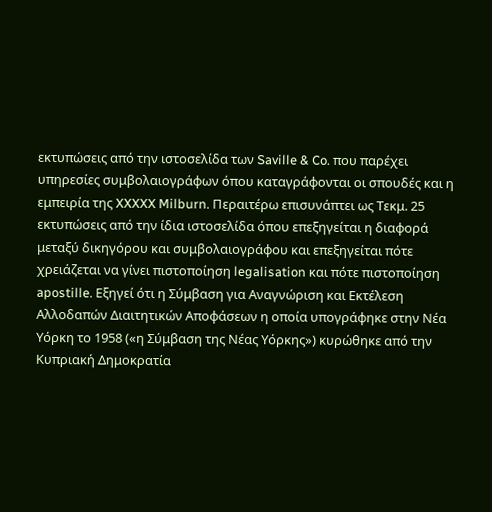εκτυπώσεις από την ιστοσελίδα των Saville & Co. που παρέχει υπηρεσίες συμβολαιογράφων όπου καταγράφονται οι σπουδές και η εμπειρία της XXXXX Milburn. Περαιτέρω επισυνάπτει ως Τεκμ. 25 εκτυπώσεις από την ίδια ιστοσελίδα όπου επεξηγείται η διαφορά μεταξύ δικηγόρου και συμβολαιογράφου και επεξηγείται πότε χρειάζεται να γίνει πιστοποίηση legalisation και πότε πιστοποίηση apostille. Εξηγεί ότι η Σύμβαση για Αναγνώριση και Εκτέλεση Αλλοδαπών Διαιτητικών Αποφάσεων η οποία υπογράφηκε στην Νέα Υόρκη το 1958 («η Σύμβαση της Νέας Υόρκης») κυρώθηκε από την Κυπριακή Δημοκρατία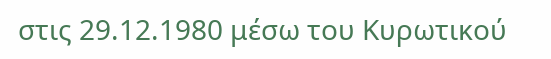στις 29.12.1980 μέσω του Κυρωτικού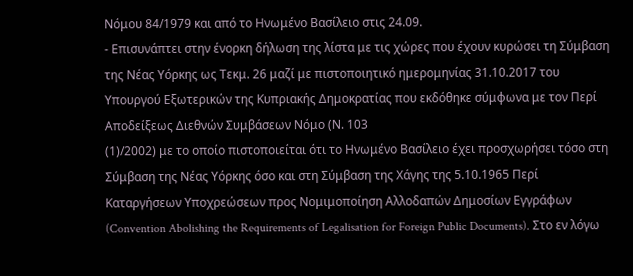Νόμου 84/1979 και από το Ηνωμένο Βασίλειο στις 24.09.
- Επισυνάπτει στην ένορκη δήλωση της λίστα με τις χώρες που έχουν κυρώσει τη Σύμβαση της Νέας Υόρκης ως Τεκμ. 26 μαζί με πιστοποιητικό ημερομηνίας 31.10.2017 του Υπουργού Εξωτερικών της Κυπριακής Δημοκρατίας που εκδόθηκε σύμφωνα με τον Περί Αποδείξεως Διεθνών Συμβάσεων Νόμο (Ν. 103
(1)/2002) με το οποίο πιστοποιείται ότι το Ηνωμένο Βασίλειο έχει προσχωρήσει τόσο στη Σύμβαση της Νέας Υόρκης όσο και στη Σύμβαση της Χάγης της 5.10.1965 Περί Καταργήσεων Υποχρεώσεων προς Νομιμοποίηση Αλλοδαπών Δημοσίων Εγγράφων (Convention Abolishing the Requirements of Legalisation for Foreign Public Documents). Στο εν λόγω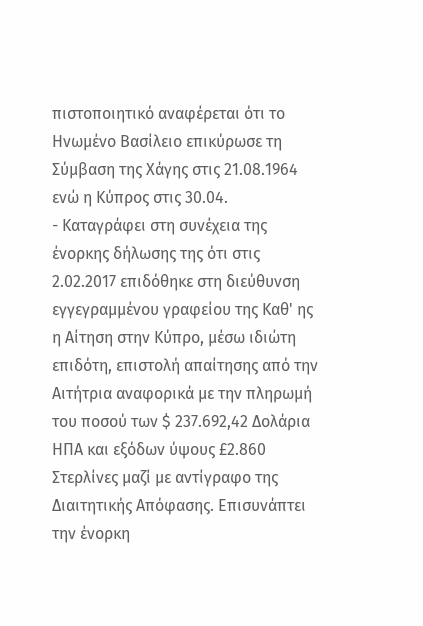πιστοποιητικό αναφέρεται ότι το Ηνωμένο Βασίλειο επικύρωσε τη Σύμβαση της Χάγης στις 21.08.1964 ενώ η Κύπρος στις 30.04.
- Καταγράφει στη συνέχεια της ένορκης δήλωσης της ότι στις 2.02.2017 επιδόθηκε στη διεύθυνση εγγεγραμμένου γραφείου της Καθ' ης η Αίτηση στην Κύπρο, μέσω ιδιώτη επιδότη, επιστολή απαίτησης από την Αιτήτρια αναφορικά με την πληρωμή του ποσού των $ 237.692,42 Δολάρια ΗΠΑ και εξόδων ύψους £2.860 Στερλίνες μαζί με αντίγραφο της Διαιτητικής Απόφασης. Επισυνάπτει την ένορκη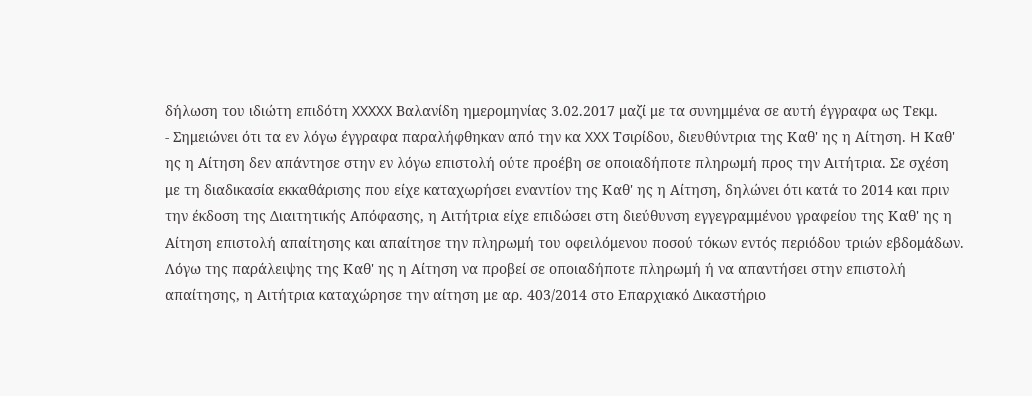δήλωση του ιδιώτη επιδότη XXXXX Βαλανίδη ημερομηνίας 3.02.2017 μαζί με τα συνημμένα σε αυτή έγγραφα ως Τεκμ.
- Σημειώνει ότι τα εν λόγω έγγραφα παραλήφθηκαν από την κα XXX Τσιρίδου, διευθύντρια της Καθ' ης η Αίτηση. H Καθ' ης η Αίτηση δεν απάντησε στην εν λόγω επιστολή ούτε προέβη σε οποιαδήποτε πληρωμή προς την Αιτήτρια. Σε σχέση με τη διαδικασία εκκαθάρισης που είχε καταχωρήσει εναντίον της Καθ' ης η Αίτηση, δηλώνει ότι κατά το 2014 και πριν την έκδοση της Διαιτητικής Απόφασης, η Αιτήτρια είχε επιδώσει στη διεύθυνση εγγεγραμμένου γραφείου της Καθ' ης η Αίτηση επιστολή απαίτησης και απαίτησε την πληρωμή του οφειλόμενου ποσού τόκων εντός περιόδου τριών εβδομάδων. Λόγω της παράλειψης της Καθ' ης η Αίτηση να προβεί σε οποιαδήποτε πληρωμή ή να απαντήσει στην επιστολή απαίτησης, η Αιτήτρια καταχώρησε την αίτηση με αρ. 403/2014 στο Επαρχιακό Δικαστήριο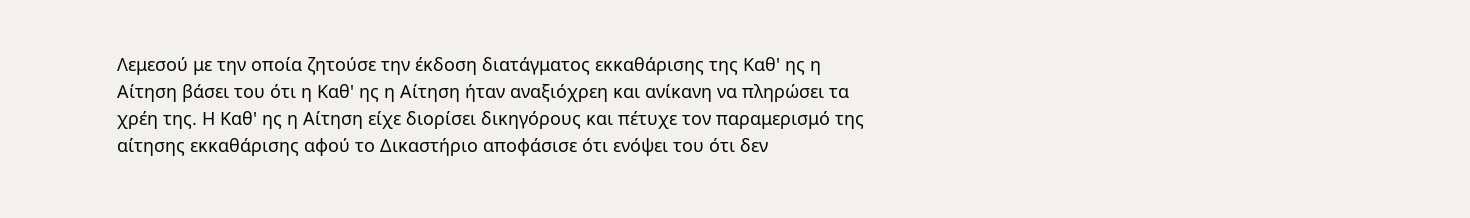Λεμεσού με την οποία ζητούσε την έκδοση διατάγματος εκκαθάρισης της Καθ' ης η Αίτηση βάσει του ότι η Καθ' ης η Αίτηση ήταν αναξιόχρεη και ανίκανη να πληρώσει τα χρέη της. Η Καθ' ης η Αίτηση είχε διορίσει δικηγόρους και πέτυχε τον παραμερισμό της αίτησης εκκαθάρισης αφού το Δικαστήριο αποφάσισε ότι ενόψει του ότι δεν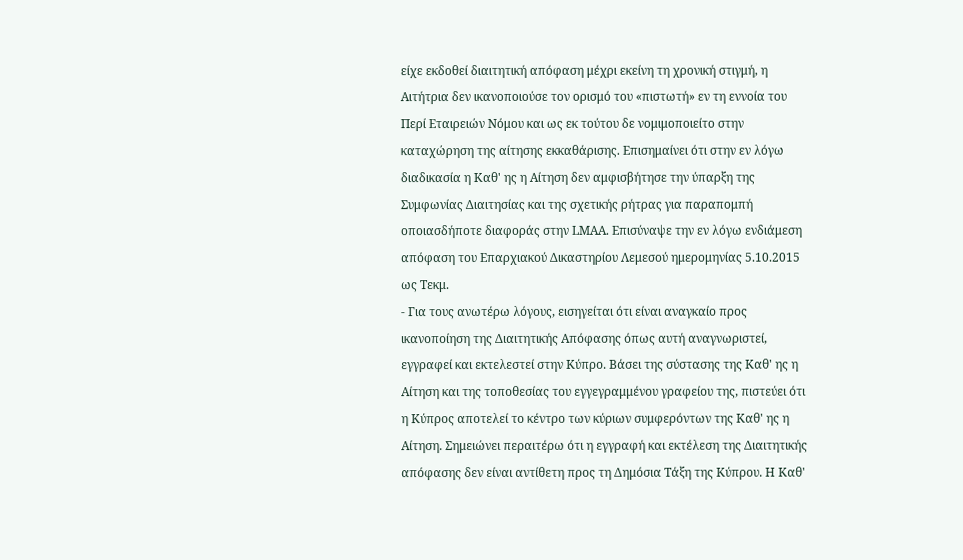είχε εκδοθεί διαιτητική απόφαση μέχρι εκείνη τη χρονική στιγμή, η Αιτήτρια δεν ικανοποιούσε τον ορισμό του «πιστωτή» εν τη εννοία του Περί Εταιρειών Νόμου και ως εκ τούτου δε νομιμοποιείτο στην καταχώρηση της αίτησης εκκαθάρισης. Επισημαίνει ότι στην εν λόγω διαδικασία η Καθ' ης η Αίτηση δεν αμφισβήτησε την ύπαρξη της Συμφωνίας Διαιτησίας και της σχετικής ρήτρας για παραπομπή οποιασδήποτε διαφοράς στην LMΑA. Επισύναψε την εν λόγω ενδιάμεση απόφαση του Επαρχιακού Δικαστηρίου Λεμεσού ημερομηνίας 5.10.2015 ως Τεκμ.
- Για τους ανωτέρω λόγους, εισηγείται ότι είναι αναγκαίο προς ικανοποίηση της Διαιτητικής Απόφασης όπως αυτή αναγνωριστεί, εγγραφεί και εκτελεστεί στην Κύπρο. Βάσει της σύστασης της Καθ' ης η Αίτηση και της τοποθεσίας του εγγεγραμμένου γραφείου της, πιστεύει ότι η Κύπρος αποτελεί το κέντρο των κύριων συμφερόντων της Καθ' ης η Αίτηση. Σημειώνει περαιτέρω ότι η εγγραφή και εκτέλεση της Διαιτητικής απόφασης δεν είναι αντίθετη προς τη Δημόσια Τάξη της Κύπρου. Η Καθ'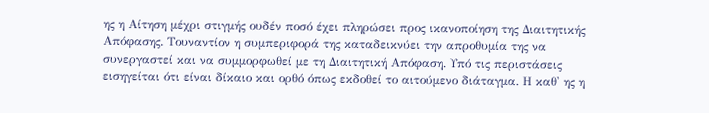ης η Αίτηση μέχρι στιγμής ουδέν ποσό έχει πληρώσει προς ικανοποίηση της Διαιτητικής Απόφασης. Τουναντίον η συμπεριφορά της καταδεικνύει την απροθυμία της να συνεργαστεί και να συμμορφωθεί με τη Διαιτητική Απόφαση. Υπό τις περιστάσεις εισηγείται ότι είναι δίκαιο και ορθό όπως εκδοθεί το αιτούμενο διάταγμα. Η καθ' ης η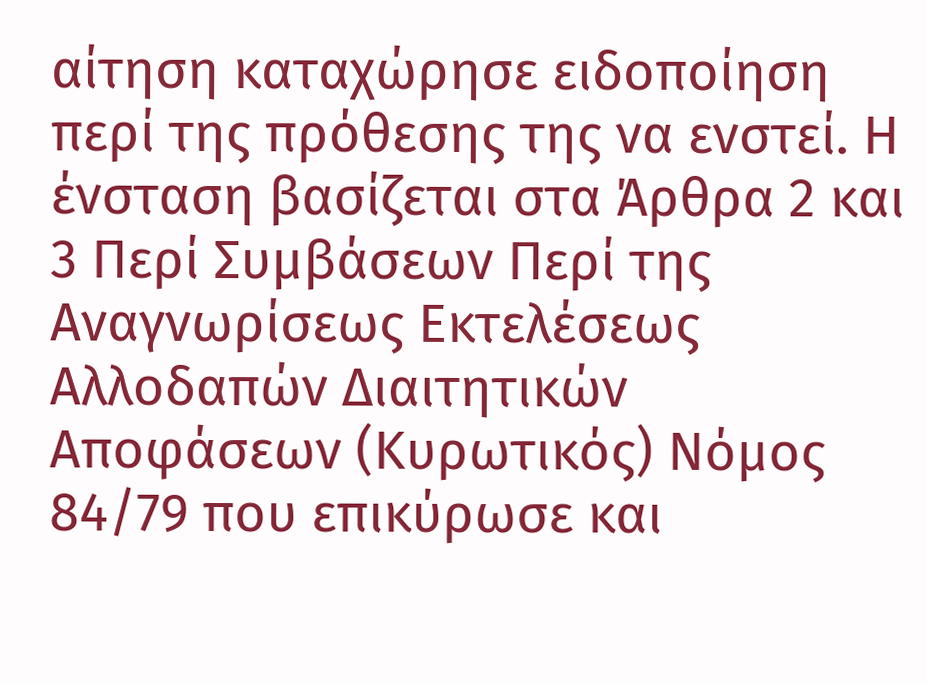αίτηση καταχώρησε ειδοποίηση περί της πρόθεσης της να ενστεί. Η ένσταση βασίζεται στα Άρθρα 2 και 3 Περί Συμβάσεων Περί της Αναγνωρίσεως Εκτελέσεως Αλλοδαπών Διαιτητικών Αποφάσεων (Κυρωτικός) Νόμος 84/79 που επικύρωσε και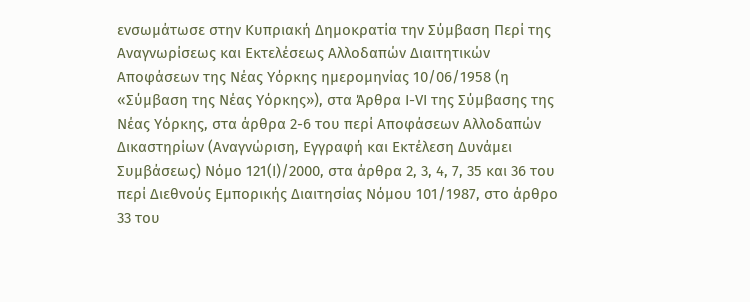ενσωμάτωσε στην Κυπριακή Δημοκρατία την Σύμβαση Περί της Αναγνωρίσεως και Εκτελέσεως Αλλοδαπών Διαιτητικών Αποφάσεων της Νέας Υόρκης ημερομηνίας 10/06/1958 (η «Σύμβαση της Νέας Υόρκης»), στα Άρθρα Ι-VΙ της Σύμβασης της Νέας Υόρκης, στα άρθρα 2-6 του περί Αποφάσεων Αλλοδαπών Δικαστηρίων (Αναγνώριση, Εγγραφή και Εκτέλεση Δυνάμει Συμβάσεως) Νόμο 121(Ι)/2000, στα άρθρα 2, 3, 4, 7, 35 και 36 του περί Διεθνούς Εμπορικής Διαιτησίας Νόμου 101/1987, στο άρθρο 33 του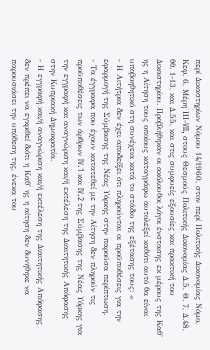περί Δικαστηρίων Νόμου 14/1960, στον περί Πολιτικής Δικονομίας Νόμο, Κεφ. 6, Μέρη ΙΙΙ-VII, στους Θεσμούς Πολιτικής Δικονομίας Δ.5, Θ. 7, Δ.48, θθ. 1-13, και Δ.55, και στις συμφυείς εξουσίες και πρακτική του Δικαστηρίου. Προβλήθηκαν οι ακόλουθοι λόγοι ένστασης εκ μέρους της Καθ' ης η Αίτηση τους οποίους καταγράφω αυτολεξεί καθότι αυτό θα είναι υποβοηθητικό στη συνέχεια κατά το στάδιο της εξέτασης τους: «
- Η Αιτήτρια δεν έχει αποδείξει ότι πληρούνται οι προϋποθέσεις για την εφαρμογή της Σύμβασης της Νέας Υόρκης στην παρούσα περίπτωση.
- Τα έγγραφα που έχουν κατατεθεί με την Αίτηση δεν πληρούν τις προϋποθέσεις των άρθρων IV.1 και IV.2 της Σύμβασης της Νέας Υόρκης για την εγγραφή και αναγνώριση και/ή εκτέλεση της Διαιτητικής Απόφασης στην Κυπριακή Δημοκρατία.
- Η εγγραφή και/ή αναγνώριση και/ή εκτέλεση της Διαιτητικής Απόφασης δεν πρέπει να εγκριθεί διότι η Καθ' ης η αίτηση δεν δυνήθηκε να παρουσιάσει την υπόθεση της, ένεκα του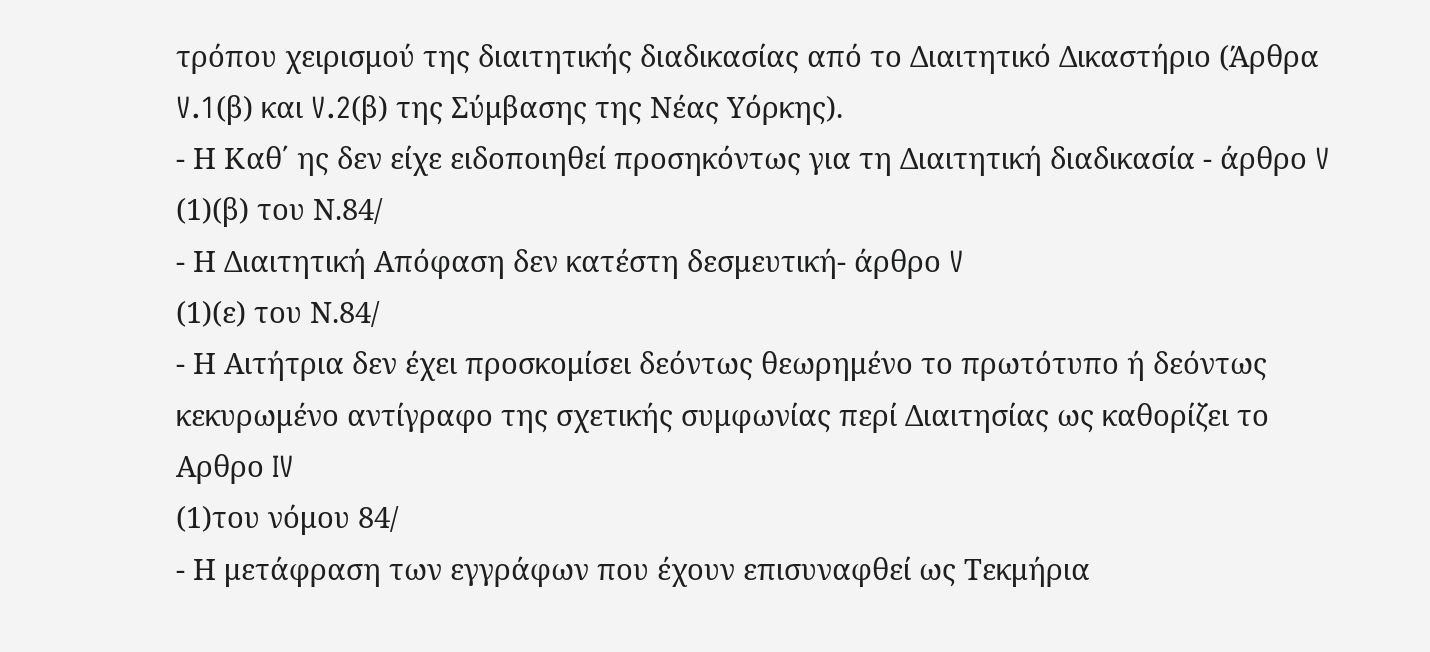τρόπου χειρισμού της διαιτητικής διαδικασίας από το Διαιτητικό Δικαστήριο (Άρθρα V.1(β) και V.2(β) της Σύμβασης της Νέας Υόρκης).
- Η Καθ΄ ης δεν είχε ειδοποιηθεί προσηκόντως για τη Διαιτητική διαδικασία - άρθρο V
(1)(β) του Ν.84/
- Η Διαιτητική Απόφαση δεν κατέστη δεσμευτική- άρθρο V
(1)(ε) του Ν.84/
- Η Αιτήτρια δεν έχει προσκομίσει δεόντως θεωρημένο το πρωτότυπο ή δεόντως κεκυρωμένο αντίγραφο της σχετικής συμφωνίας περί Διαιτησίας ως καθορίζει το Αρθρο IV
(1)του νόμου 84/
- Η μετάφραση των εγγράφων που έχουν επισυναφθεί ως Τεκμήρια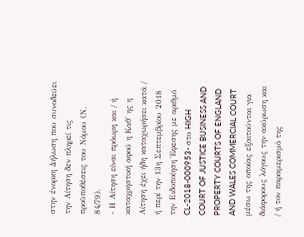στην ένορκη Δήλωση που συνοδεύει την Αίτηση δεν πληρεί τις προϋποθέσεις του Νόμου (Ν. 84/79).
- Η Αίτηση είναι πρόωρη και / ή καταχρηστική αφού η Καθ' ης η Αίτηση έχει ήδη καταχωρήσει κατά / ή περί την 13η Σεπτεμβρίου 2018 την Ειδοποίηση Έφεσης με αριθμό CL-2018-000953- στο HIGH COURT OF JUSTICE BUSINESS AND PROPERTY COURTS OF ENGLAND AND WALES COMMERCIAL COURT μέσω της οποίας εξαιτούνται για διάφορους λόγους την ακύρωση και / ή τον παραμερισμό της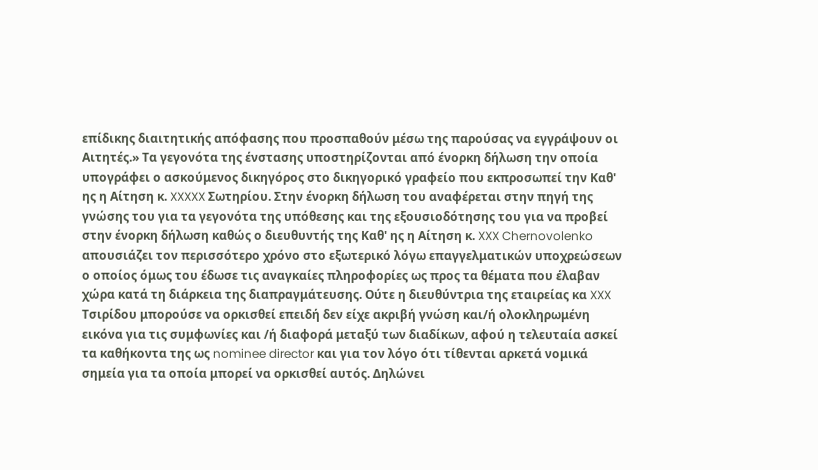επίδικης διαιτητικής απόφασης που προσπαθούν μέσω της παρούσας να εγγράψουν οι Αιτητές.» Τα γεγονότα της ένστασης υποστηρίζονται από ένορκη δήλωση την οποία υπογράφει ο ασκούμενος δικηγόρος στο δικηγορικό γραφείο που εκπροσωπεί την Καθ' ης η Αίτηση κ. XXXXX Σωτηρίου. Στην ένορκη δήλωση του αναφέρεται στην πηγή της γνώσης του για τα γεγονότα της υπόθεσης και της εξουσιοδότησης του για να προβεί στην ένορκη δήλωση καθώς ο διευθυντής της Καθ' ης η Αίτηση κ. XXX Chernovolenko απουσιάζει τον περισσότερο χρόνο στο εξωτερικό λόγω επαγγελματικών υποχρεώσεων ο οποίος όμως του έδωσε τις αναγκαίες πληροφορίες ως προς τα θέματα που έλαβαν χώρα κατά τη διάρκεια της διαπραγμάτευσης. Ούτε η διευθύντρια της εταιρείας κα XXX Τσιρίδου μπορούσε να ορκισθεί επειδή δεν είχε ακριβή γνώση και/ή ολοκληρωμένη εικόνα για τις συμφωνίες και /ή διαφορά μεταξύ των διαδίκων, αφού η τελευταία ασκεί τα καθήκοντα της ως nominee director και για τον λόγο ότι τίθενται αρκετά νομικά σημεία για τα οποία μπορεί να ορκισθεί αυτός. Δηλώνει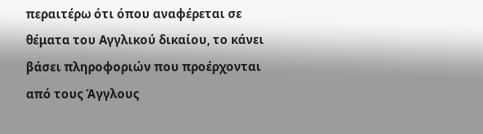περαιτέρω ότι όπου αναφέρεται σε θέματα του Αγγλικού δικαίου, το κάνει βάσει πληροφοριών που προέρχονται από τους Άγγλους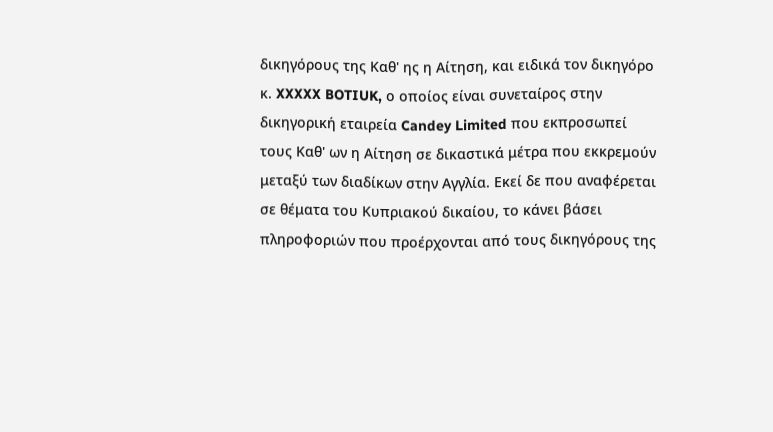δικηγόρους της Καθ' ης η Αίτηση, και ειδικά τον δικηγόρο κ. XXXXX BOTIUK, ο οποίος είναι συνεταίρος στην δικηγορική εταιρεία Candey Limited που εκπροσωπεί τους Καθ' ων η Αίτηση σε δικαστικά μέτρα που εκκρεμούν μεταξύ των διαδίκων στην Αγγλία. Εκεί δε που αναφέρεται σε θέματα του Κυπριακού δικαίου, το κάνει βάσει πληροφοριών που προέρχονται από τους δικηγόρους της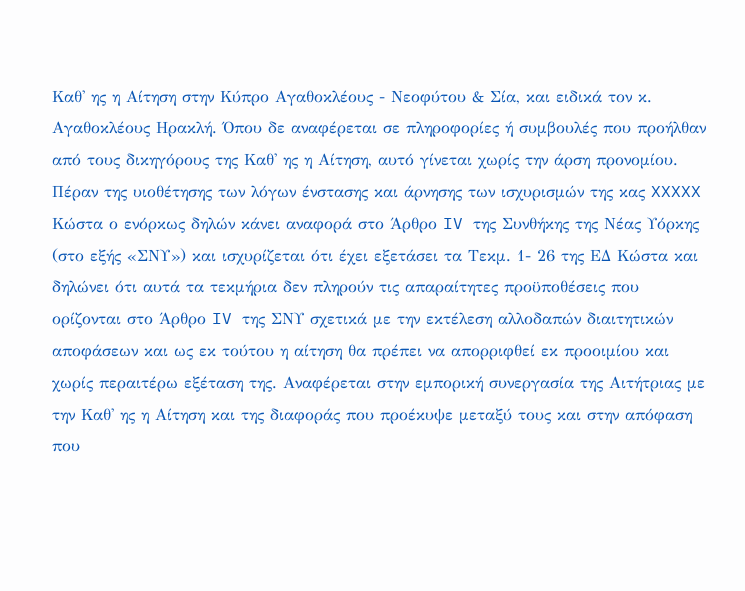Καθ' ης η Αίτηση στην Κύπρο Αγαθοκλέους - Νεοφύτου & Σία, και ειδικά τον κ. Αγαθοκλέους Ηρακλή. Όπου δε αναφέρεται σε πληροφορίες ή συμβουλές που προήλθαν από τους δικηγόρους της Καθ' ης η Αίτηση, αυτό γίνεται χωρίς την άρση προνομίου. Πέραν της υιοθέτησης των λόγων ένστασης και άρνησης των ισχυρισμών της κας XXXXX Κώστα ο ενόρκως δηλών κάνει αναφορά στο Άρθρο IV της Συνθήκης της Νέας Υόρκης (στο εξής «ΣΝΥ») και ισχυρίζεται ότι έχει εξετάσει τα Τεκμ. 1- 26 της ΕΔ Κώστα και δηλώνει ότι αυτά τα τεκμήρια δεν πληρούν τις απαραίτητες προϋποθέσεις που ορίζονται στο Άρθρο IV της ΣΝΥ σχετικά με την εκτέλεση αλλοδαπών διαιτητικών αποφάσεων και ως εκ τούτου η αίτηση θα πρέπει να απορριφθεί εκ προοιμίου και χωρίς περαιτέρω εξέταση της. Αναφέρεται στην εμπορική συνεργασία της Αιτήτριας με την Καθ' ης η Αίτηση και της διαφοράς που προέκυψε μεταξύ τους και στην απόφαση που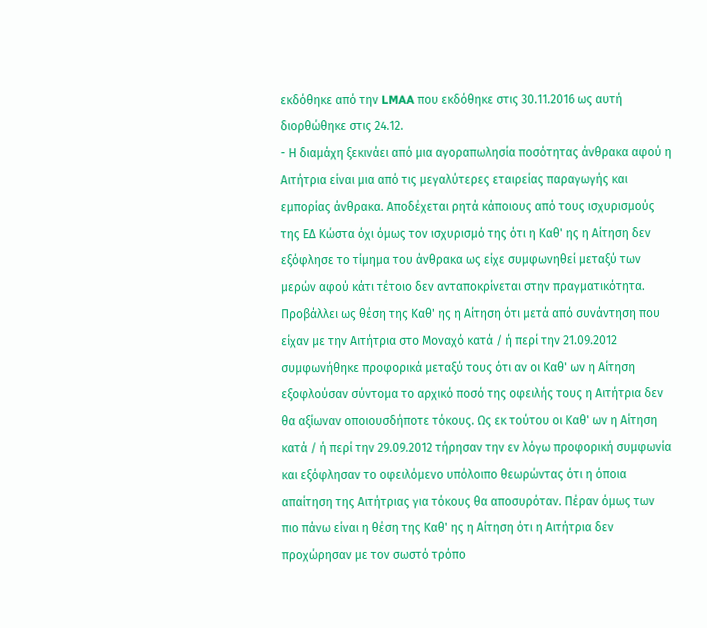εκδόθηκε από την LMAA που εκδόθηκε στις 30.11.2016 ως αυτή διορθώθηκε στις 24.12.
- Η διαμάχη ξεκινάει από μια αγοραπωλησία ποσότητας άνθρακα αφού η Αιτήτρια είναι μια από τις μεγαλύτερες εταιρείας παραγωγής και εμπορίας άνθρακα. Αποδέχεται ρητά κάποιους από τους ισχυρισμούς της ΕΔ Κώστα όχι όμως τον ισχυρισμό της ότι η Καθ' ης η Αίτηση δεν εξόφλησε το τίμημα του άνθρακα ως είχε συμφωνηθεί μεταξύ των μερών αφού κάτι τέτοιο δεν ανταποκρίνεται στην πραγματικότητα. Προβάλλει ως θέση της Καθ' ης η Αίτηση ότι μετά από συνάντηση που είχαν με την Αιτήτρια στο Μοναχό κατά / ή περί την 21.09.2012 συμφωνήθηκε προφορικά μεταξύ τους ότι αν οι Καθ' ων η Αίτηση εξοφλούσαν σύντομα το αρχικό ποσό της οφειλής τους η Αιτήτρια δεν θα αξίωναν οποιουσδήποτε τόκους. Ως εκ τούτου οι Καθ' ων η Αίτηση κατά / ή περί την 29.09.2012 τήρησαν την εν λόγω προφορική συμφωνία και εξόφλησαν το οφειλόμενο υπόλοιπο θεωρώντας ότι η όποια απαίτηση της Αιτήτριας για τόκους θα αποσυρόταν. Πέραν όμως των πιο πάνω είναι η θέση της Καθ' ης η Αίτηση ότι η Αιτήτρια δεν προχώρησαν με τον σωστό τρόπο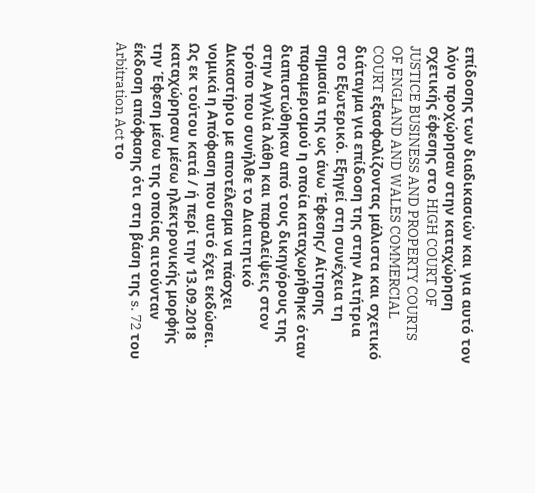επίδοσης των διαδικασιών και για αυτό τον λόγο προχώρησαν στην καταχώρηση σχετικής έφεσης στο HIGH COURT OF JUSTICE BUSINESS AND PROPERTY COURTS OF ENGLAND AND WALES COMMERCIAL COURT εξασφαλίζοντας μάλιστα και σχετικό διάταγμα για επίδοση της στην Αιτήτρια στο Εξωτερικό. Εξηγεί στη συνέχεια τη σημασία της ως άνω Έφεσης/ Αίτησης παραμερισμού η οποία καταχωρήθηκε όταν διαπιστώθηκαν από τους δικηγόρους της στην Αγγλία λάθη και παραλείψεις στον τρόπο που συνήλθε το Διαιτητικό Δικαστήριο με αποτέλεσμα να πάσχει νομικά η Απόφαση που αυτό έχει εκδώσει. Ως εκ τούτου κατά / ή περί την 13.09.2018 καταχώρησαν μέσω ηλεκτρονικής μορφής την Έφεση μέσω της οποίας αιτούνταν έκδοση απόφασης ότι στη βάση της s. 72 του Arbitration Act το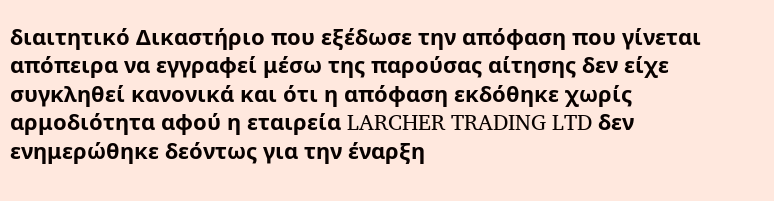διαιτητικό Δικαστήριο που εξέδωσε την απόφαση που γίνεται απόπειρα να εγγραφεί μέσω της παρούσας αίτησης δεν είχε συγκληθεί κανονικά και ότι η απόφαση εκδόθηκε χωρίς αρμοδιότητα αφού η εταιρεία LARCHER TRADING LTD δεν ενημερώθηκε δεόντως για την έναρξη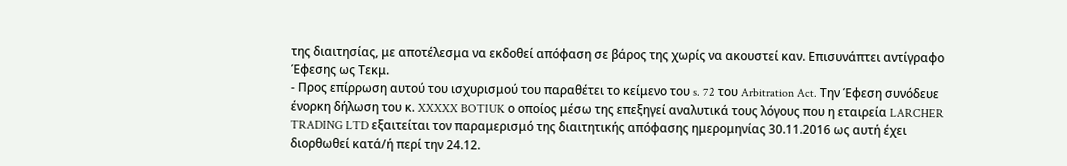της διαιτησίας, με αποτέλεσμα να εκδοθεί απόφαση σε βάρος της χωρίς να ακουστεί καν. Επισυνάπτει αντίγραφο Έφεσης ως Τεκμ.
- Προς επίρρωση αυτού του ισχυρισμού του παραθέτει το κείμενο του s. 72 του Arbitration Act. Την Έφεση συνόδευε ένορκη δήλωση του κ. XXXXX BOTIUK ο οποίος μέσω της επεξηγεί αναλυτικά τους λόγους που η εταιρεία LARCHER TRADING LTD εξαιτείται τον παραμερισμό της διαιτητικής απόφασης ημερομηνίας 30.11.2016 ως αυτή έχει διορθωθεί κατά/ή περί την 24.12.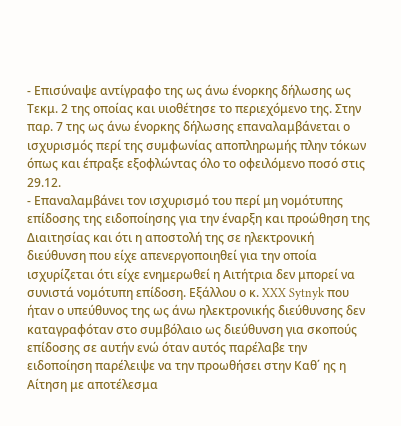- Επισύναψε αντίγραφο της ως άνω ένορκης δήλωσης ως Τεκμ. 2 της οποίας και υιοθέτησε το περιεχόμενο της. Στην παρ. 7 της ως άνω ένορκης δήλωσης επαναλαμβάνεται ο ισχυρισμός περί της συμφωνίας αποπληρωμής πλην τόκων όπως και έπραξε εξοφλώντας όλο το οφειλόμενο ποσό στις 29.12.
- Επαναλαμβάνει τον ισχυρισμό του περί μη νομότυπης επίδοσης της ειδοποίησης για την έναρξη και προώθηση της Διαιτησίας και ότι η αποστολή της σε ηλεκτρονική διεύθυνση που είχε απενεργοποιηθεί για την οποία ισχυρίζεται ότι είχε ενημερωθεί η Αιτήτρια δεν μπορεί να συνιστά νομότυπη επίδοση. Εξάλλου ο κ. XXX Sytnyk που ήταν ο υπεύθυνος της ως άνω ηλεκτρονικής διεύθυνσης δεν καταγραφόταν στο συμβόλαιο ως διεύθυνση για σκοπούς επίδοσης σε αυτήν ενώ όταν αυτός παρέλαβε την ειδοποίηση παρέλειψε να την προωθήσει στην Καθ΄ ης η Αίτηση με αποτέλεσμα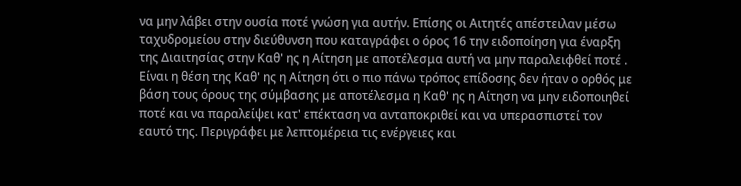να μην λάβει στην ουσία ποτέ γνώση για αυτήν. Επίσης οι Αιτητές απέστειλαν μέσω ταχυδρομείου στην διεύθυνση που καταγράφει ο όρος 16 την ειδοποίηση για έναρξη της Διαιτησίας στην Καθ' ης η Αίτηση με αποτέλεσμα αυτή να μην παραλειφθεί ποτέ . Είναι η θέση της Καθ' ης η Αίτηση ότι ο πιο πάνω τρόπος επίδοσης δεν ήταν ο ορθός με βάση τους όρους της σύμβασης με αποτέλεσμα η Καθ' ης η Αίτηση να μην ειδοποιηθεί ποτέ και να παραλείψει κατ' επέκταση να ανταποκριθεί και να υπερασπιστεί τον εαυτό της. Περιγράφει με λεπτομέρεια τις ενέργειες και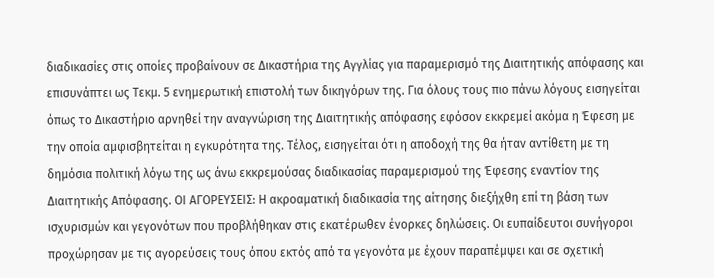διαδικασίες στις οποίες προβαίνουν σε Δικαστήρια της Αγγλίας για παραμερισμό της Διαιτητικής απόφασης και επισυνάπτει ως Τεκμ. 5 ενημερωτική επιστολή των δικηγόρων της. Για όλους τους πιο πάνω λόγους εισηγείται όπως το Δικαστήριο αρνηθεί την αναγνώριση της Διαιτητικής απόφασης εφόσον εκκρεμεί ακόμα η Έφεση με την οποία αμφισβητείται η εγκυρότητα της. Τέλος, εισηγείται ότι η αποδοχή της θα ήταν αντίθετη με τη δημόσια πολιτική λόγω της ως άνω εκκρεμούσας διαδικασίας παραμερισμού της Έφεσης εναντίον της Διαιτητικής Απόφασης. ΟΙ ΑΓΟΡΕΥΣΕΙΣ: Η ακροαματική διαδικασία της αίτησης διεξήχθη επί τη βάση των ισχυρισμών και γεγονότων που προβλήθηκαν στις εκατέρωθεν ένορκες δηλώσεις. Οι ευπαίδευτοι συνήγοροι προχώρησαν με τις αγορεύσεις τους όπου εκτός από τα γεγονότα με έχουν παραπέμψει και σε σχετική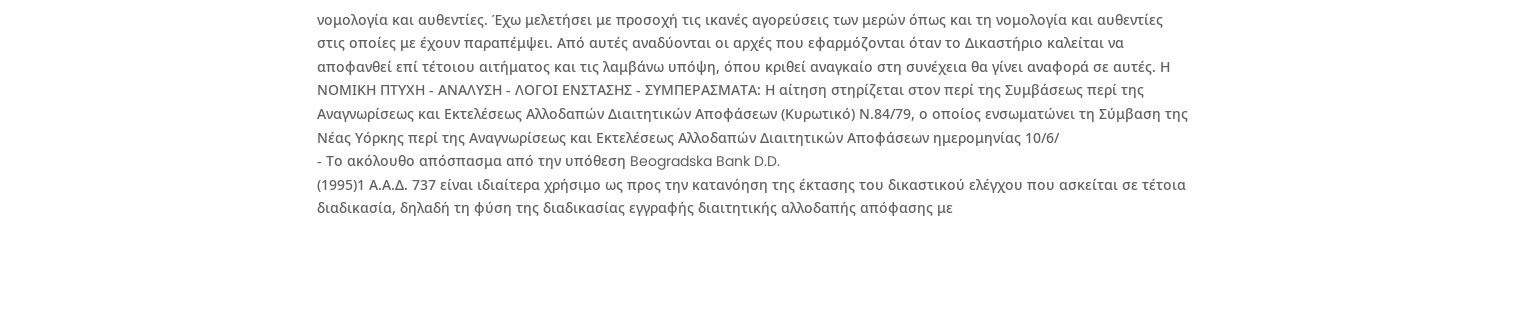νομολογία και αυθεντίες. Έχω μελετήσει με προσοχή τις ικανές αγορεύσεις των μερών όπως και τη νομολογία και αυθεντίες στις οποίες με έχουν παραπέμψει. Από αυτές αναδύονται οι αρχές που εφαρμόζονται όταν το Δικαστήριο καλείται να αποφανθεί επί τέτοιου αιτήματος και τις λαμβάνω υπόψη, όπου κριθεί αναγκαίο στη συνέχεια θα γίνει αναφορά σε αυτές. Η ΝΟΜΙΚΗ ΠΤΥΧΗ - ΑΝΑΛΥΣΗ - ΛΟΓΟΙ ΕΝΣΤΑΣΗΣ - ΣΥΜΠΕΡΑΣΜΑΤΑ: Η αίτηση στηρίζεται στον περί της Συμβάσεως περί της Αναγνωρίσεως και Εκτελέσεως Αλλοδαπών Διαιτητικών Αποφάσεων (Κυρωτικό) Ν.84/79, ο οποίος ενσωματώνει τη Σύμβαση της Νέας Υόρκης περί της Αναγνωρίσεως και Εκτελέσεως Αλλοδαπών Διαιτητικών Αποφάσεων ημερομηνίας 10/6/
- Το ακόλουθο απόσπασμα από την υπόθεση Beogradska Bank D.D.
(1995)1 Α.Α.Δ. 737 είναι ιδιαίτερα χρήσιμο ως προς την κατανόηση της έκτασης του δικαστικού ελέγχου που ασκείται σε τέτοια διαδικασία, δηλαδή τη φύση της διαδικασίας εγγραφής διαιτητικής αλλοδαπής απόφασης με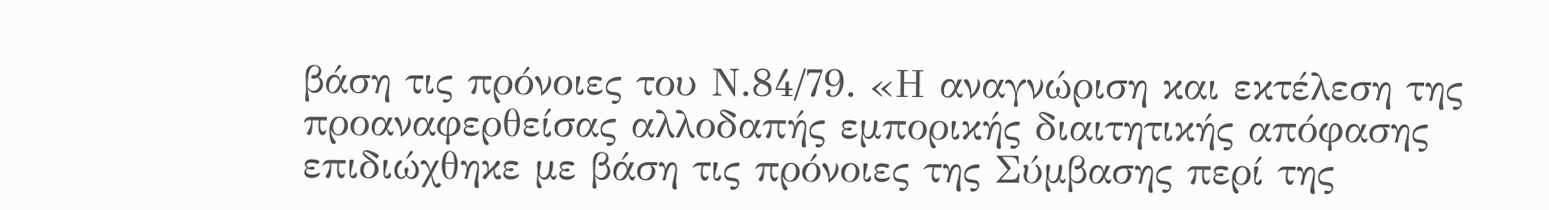βάση τις πρόνοιες του Ν.84/79. «Η αναγνώριση και εκτέλεση της προαναφερθείσας αλλοδαπής εμπορικής διαιτητικής απόφασης επιδιώχθηκε με βάση τις πρόνοιες της Σύμβασης περί της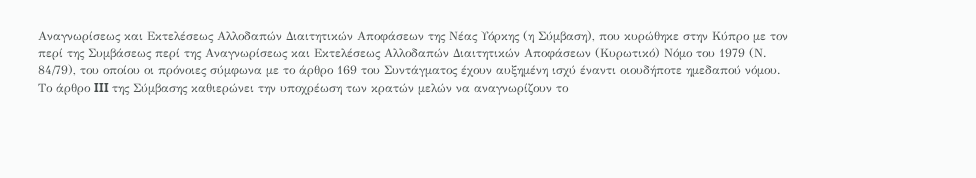Αναγνωρίσεως και Εκτελέσεως Αλλοδαπών Διαιτητικών Αποφάσεων της Νέας Υόρκης (η Σύμβαση), που κυρώθηκε στην Κύπρο με τον περί της Συμβάσεως περί της Αναγνωρίσεως και Εκτελέσεως Αλλοδαπών Διαιτητικών Αποφάσεων (Κυρωτικό) Νόμο του 1979 (Ν. 84/79), του οποίου οι πρόνοιες σύμφωνα με το άρθρο 169 του Συντάγματος έχουν αυξημένη ισχύ έναντι οιουδήποτε ημεδαπού νόμου. Το άρθρο III της Σύμβασης καθιερώνει την υποχρέωση των κρατών μελών να αναγνωρίζουν το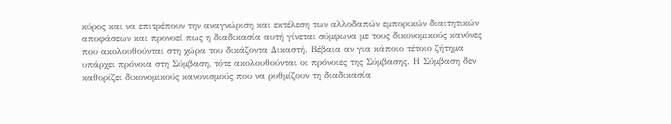κύρος και να επιτρέπουν την αναγνώριση και εκτέλεση των αλλοδαπών εμπορικών διαιτητικών αποφάσεων και προνοεί πως η διαδικασία αυτή γίνεται σύμφωνα με τους δικονομικούς κανόνες που ακολουθούνται στη χώρα του δικάζοντα Δικαστή. Βέβαια αν για κάποιο τέτοιο ζήτημα υπάρχει πρόνοια στη Σύμβαση, τότε ακολουθούνται οι πρόνοιες της Σύμβασης. Η Σύμβαση δεν καθορίζει δικονομικούς κανονισμούς που να ρυθμίζουν τη διαδικασία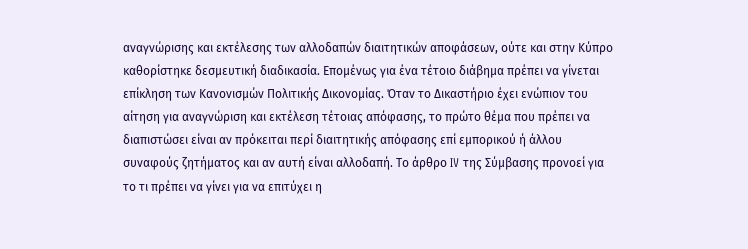αναγνώρισης και εκτέλεσης των αλλοδαπών διαιτητικών αποφάσεων, ούτε και στην Κύπρο καθορίστηκε δεσμευτική διαδικασία. Επομένως για ένα τέτοιο διάβημα πρέπει να γίνεται επίκληση των Κανονισμών Πολιτικής Δικονομίας. Όταν το Δικαστήριο έχει ενώπιον του αίτηση για αναγνώριση και εκτέλεση τέτοιας απόφασης, το πρώτο θέμα που πρέπει να διαπιστώσει είναι αν πρόκειται περί διαιτητικής απόφασης επί εμπορικού ή άλλου συναφούς ζητήματος και αν αυτή είναι αλλοδαπή. Το άρθρο IV της Σύμβασης προνοεί για το τι πρέπει να γίνει για να επιτύχει η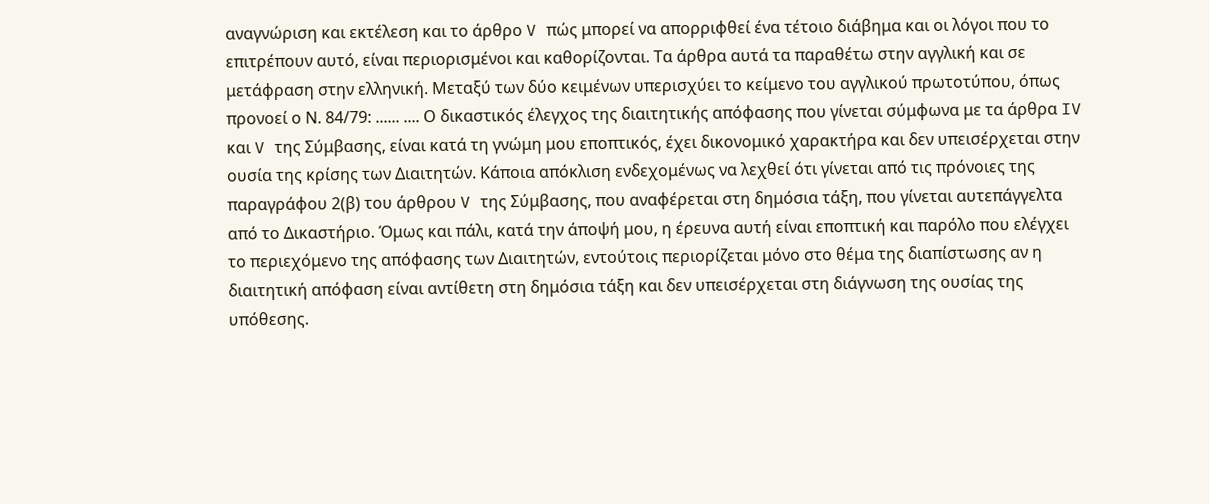αναγνώριση και εκτέλεση και το άρθρο V πώς μπορεί να απορριφθεί ένα τέτοιο διάβημα και οι λόγοι που το επιτρέπουν αυτό, είναι περιορισμένοι και καθορίζονται. Τα άρθρα αυτά τα παραθέτω στην αγγλική και σε μετάφραση στην ελληνική. Μεταξύ των δύο κειμένων υπερισχύει το κείμενο του αγγλικού πρωτοτύπου, όπως προνοεί ο Ν. 84/79: ...... .... Ο δικαστικός έλεγχος της διαιτητικής απόφασης που γίνεται σύμφωνα με τα άρθρα IV και V της Σύμβασης, είναι κατά τη γνώμη μου εποπτικός, έχει δικονομικό χαρακτήρα και δεν υπεισέρχεται στην ουσία της κρίσης των Διαιτητών. Κάποια απόκλιση ενδεχομένως να λεχθεί ότι γίνεται από τις πρόνοιες της παραγράφου 2(β) του άρθρου V της Σύμβασης, που αναφέρεται στη δημόσια τάξη, που γίνεται αυτεπάγγελτα από το Δικαστήριο. Όμως και πάλι, κατά την άποψή μου, η έρευνα αυτή είναι εποπτική και παρόλο που ελέγχει το περιεχόμενο της απόφασης των Διαιτητών, εντούτοις περιορίζεται μόνο στο θέμα της διαπίστωσης αν η διαιτητική απόφαση είναι αντίθετη στη δημόσια τάξη και δεν υπεισέρχεται στη διάγνωση της ουσίας της υπόθεσης.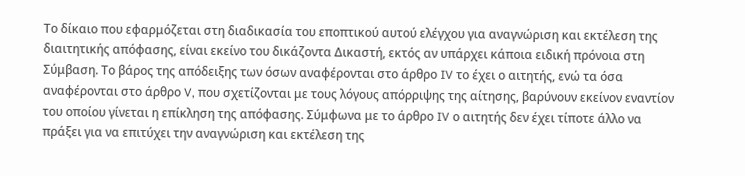Το δίκαιο που εφαρμόζεται στη διαδικασία του εποπτικού αυτού ελέγχου για αναγνώριση και εκτέλεση της διαιτητικής απόφασης, είναι εκείνο του δικάζοντα Δικαστή, εκτός αν υπάρχει κάποια ειδική πρόνοια στη Σύμβαση. Το βάρος της απόδειξης των όσων αναφέρονται στο άρθρο IV το έχει ο αιτητής, ενώ τα όσα αναφέρονται στο άρθρο V, που σχετίζονται με τους λόγους απόρριψης της αίτησης, βαρύνουν εκείνον εναντίον του οποίου γίνεται η επίκληση της απόφασης. Σύμφωνα με το άρθρο IV ο αιτητής δεν έχει τίποτε άλλο να πράξει για να επιτύχει την αναγνώριση και εκτέλεση της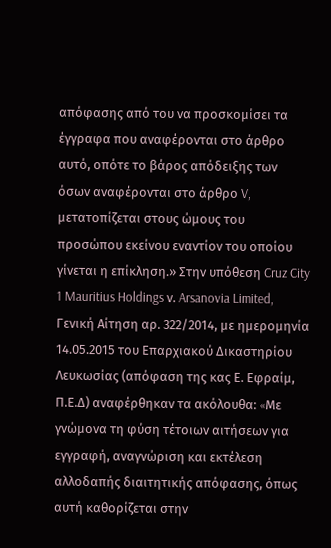απόφασης από του να προσκομίσει τα έγγραφα που αναφέρονται στο άρθρο αυτό, οπότε το βάρος απόδειξης των όσων αναφέρονται στο άρθρο V, μετατοπίζεται στους ώμους του προσώπου εκείνου εναντίον του οποίου γίνεται η επίκληση.» Στην υπόθεση Cruz City 1 Mauritius Holdings ν. Arsanovia Limited, Γενική Αίτηση αρ. 322/2014, με ημερομηνία 14.05.2015 του Επαρχιακού Δικαστηρίου Λευκωσίας (απόφαση της κας Ε. Εφραίμ, Π.Ε.Δ) αναφέρθηκαν τα ακόλουθα: «Mε γνώμονα τη φύση τέτοιων αιτήσεων για εγγραφή, αναγνώριση και εκτέλεση αλλοδαπής διαιτητικής απόφασης, όπως αυτή καθορίζεται στην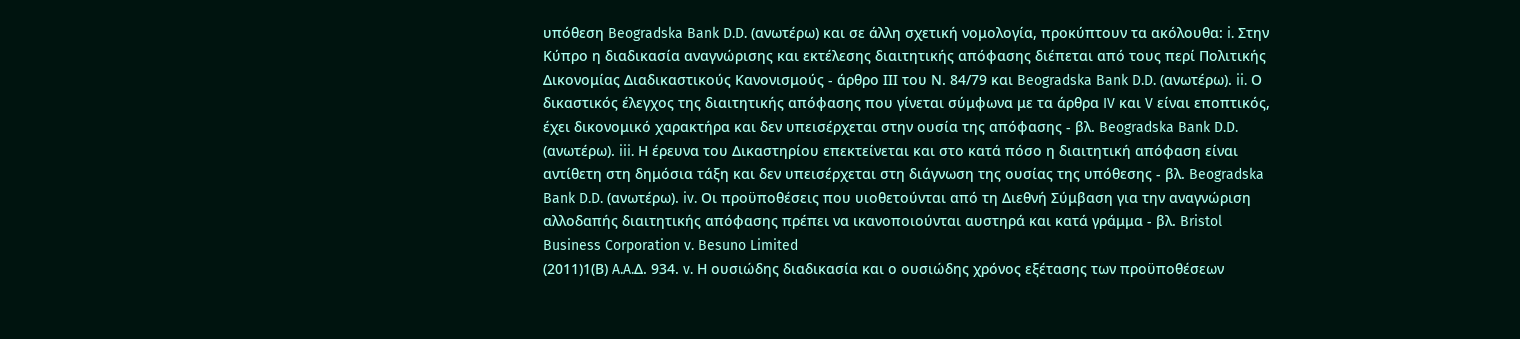υπόθεση Beogradska Bank D.D. (ανωτέρω) και σε άλλη σχετική νομολογία, προκύπτουν τα ακόλουθα: i. Στην Κύπρο η διαδικασία αναγνώρισης και εκτέλεσης διαιτητικής απόφασης διέπεται από τους περί Πολιτικής Δικονομίας Διαδικαστικούς Κανονισμούς - άρθρο ΙΙΙ του Ν. 84/79 και Beogradska Bank D.D. (ανωτέρω). ii. Ο δικαστικός έλεγχος της διαιτητικής απόφασης που γίνεται σύμφωνα με τα άρθρα IV και V είναι εποπτικός, έχει δικονομικό χαρακτήρα και δεν υπεισέρχεται στην ουσία της απόφασης - βλ. Beogradska Bank D.D. (ανωτέρω). iii. Η έρευνα του Δικαστηρίου επεκτείνεται και στο κατά πόσο η διαιτητική απόφαση είναι αντίθετη στη δημόσια τάξη και δεν υπεισέρχεται στη διάγνωση της ουσίας της υπόθεσης - βλ. Beogradska Bank D.D. (ανωτέρω). iv. Οι προϋποθέσεις που υιοθετούνται από τη Διεθνή Σύμβαση για την αναγνώριση αλλοδαπής διαιτητικής απόφασης πρέπει να ικανοποιούνται αυστηρά και κατά γράμμα - βλ. Bristol Business Corporation v. Besuno Limited
(2011)1(Β) A.A.Δ. 934. v. Η ουσιώδης διαδικασία και ο ουσιώδης χρόνος εξέτασης των προϋποθέσεων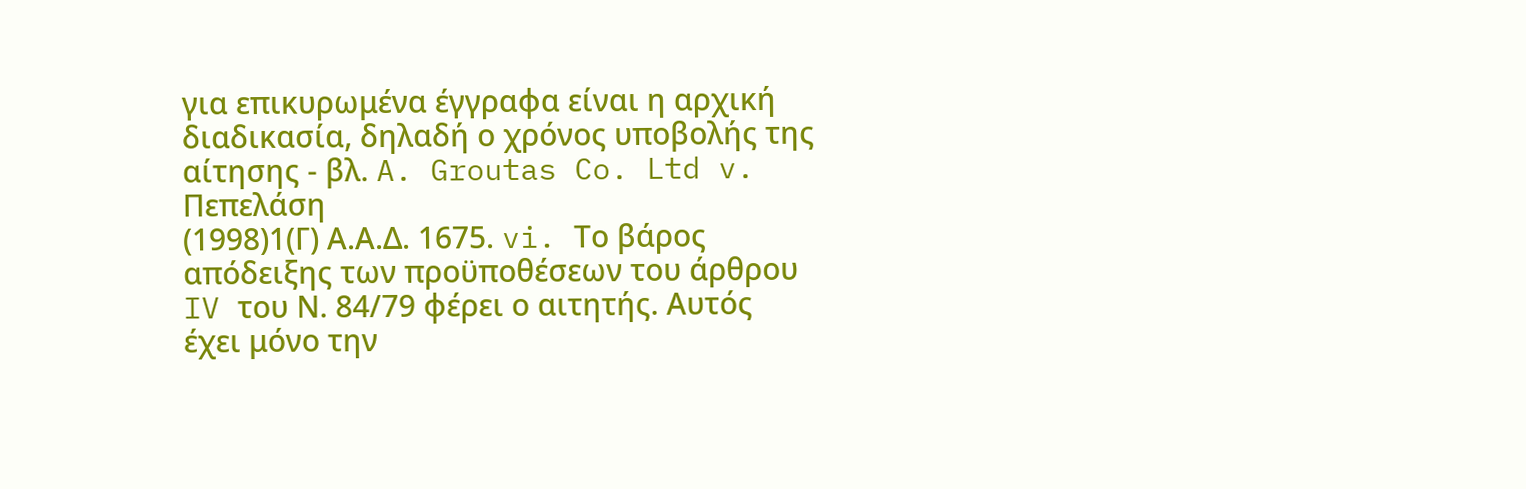για επικυρωμένα έγγραφα είναι η αρχική διαδικασία, δηλαδή ο χρόνος υποβολής της αίτησης - βλ. A. Groutas Co. Ltd v. Πεπελάση
(1998)1(Γ) Α.Α.Δ. 1675. vi. Το βάρος απόδειξης των προϋποθέσεων του άρθρου IV του Ν. 84/79 φέρει ο αιτητής. Αυτός έχει μόνο την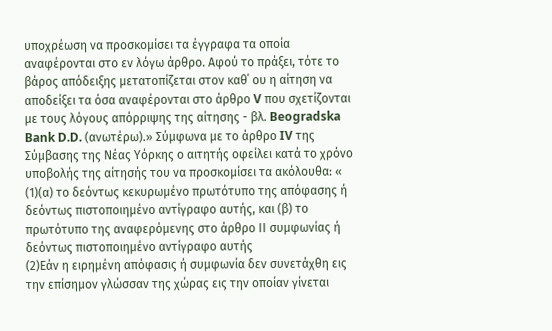υποχρέωση να προσκομίσει τα έγγραφα τα οποία αναφέρονται στο εν λόγω άρθρο. Αφού το πράξει, τότε το βάρος απόδειξης μετατοπίζεται στον καθ΄ ου η αίτηση να αποδείξει τα όσα αναφέρονται στο άρθρο V που σχετίζονται με τους λόγους απόρριψης της αίτησης - βλ. Beogradska Bank D.D. (ανωτέρω).» Σύμφωνα με το άρθρο IV της Σύμβασης της Νέας Υόρκης ο αιτητής οφείλει κατά το χρόνο υποβολής της αίτησής του να προσκομίσει τα ακόλουθα: «
(1)(α) το δεόντως κεκυρωμένο πρωτότυπο της απόφασης ή δεόντως πιστοποιημένο αντίγραφο αυτής, και (β) το πρωτότυπο της αναφερόμενης στο άρθρο ΙΙ συμφωνίας ή δεόντως πιστοποιημένο αντίγραφο αυτής
(2)Εάν η ειρημένη απόφασις ή συμφωνία δεν συνετάχθη εις την επίσημον γλώσσαν της χώρας εις την οποίαν γίνεται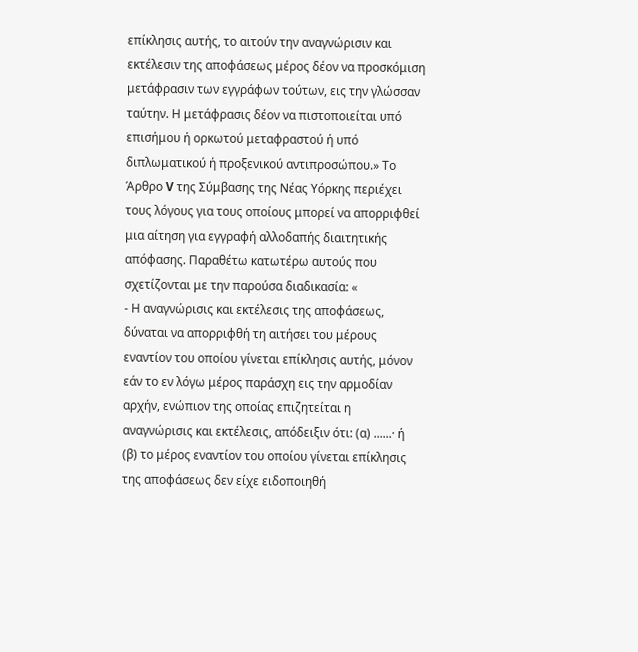επίκλησις αυτής, το αιτούν την αναγνώρισιν και εκτέλεσιν της αποφάσεως μέρος δέον να προσκόμιση μετάφρασιν των εγγράφων τούτων, εις την γλώσσαν ταύτην. Η μετάφρασις δέον να πιστοποιείται υπό επισήμου ή ορκωτού μεταφραστού ή υπό διπλωματικού ή προξενικού αντιπροσώπου.» Το Άρθρο V της Σύμβασης της Νέας Υόρκης περιέχει τους λόγους για τους οποίους μπορεί να απορριφθεί μια αίτηση για εγγραφή αλλοδαπής διαιτητικής απόφασης. Παραθέτω κατωτέρω αυτούς που σχετίζονται με την παρούσα διαδικασία: «
- Η αναγνώρισις και εκτέλεσις της αποφάσεως, δύναται να απορριφθή τη αιτήσει του μέρους εναντίον του οποίου γίνεται επίκλησις αυτής, μόνον εάν το εν λόγω μέρος παράσχη εις την αρμοδίαν αρχήν, ενώπιον της οποίας επιζητείται η αναγνώρισις και εκτέλεσις, απόδειξιν ότι: (α) ......· ή (β) το μέρος εναντίον του οποίου γίνεται επίκλησις της αποφάσεως δεν είχε ειδοποιηθή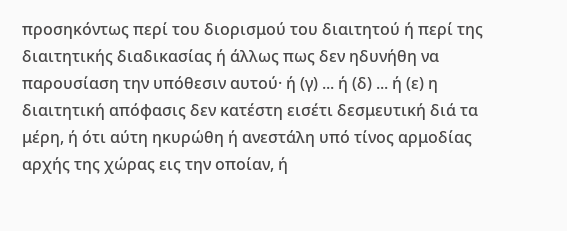προσηκόντως περί του διορισμού του διαιτητού ή περί της διαιτητικής διαδικασίας ή άλλως πως δεν ηδυνήθη να παρουσίαση την υπόθεσιν αυτού· ή (γ) ... ή (δ) ... ή (ε) η διαιτητική απόφασις δεν κατέστη εισέτι δεσμευτική διά τα μέρη, ή ότι αύτη ηκυρώθη ή ανεστάλη υπό τίνος αρμοδίας αρχής της χώρας εις την οποίαν, ή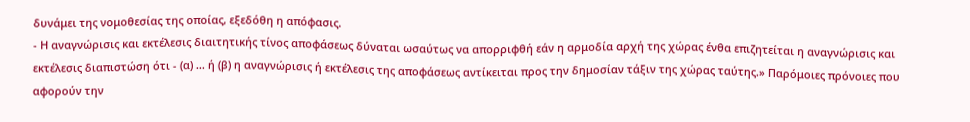δυνάμει της νομοθεσίας της οποίας, εξεδόθη η απόφασις.
- Η αναγνώρισις και εκτέλεσις διαιτητικής τίνος αποφάσεως δύναται ωσαύτως να απορριφθή εάν η αρμοδία αρχή της χώρας ένθα επιζητείται η αναγνώρισις και εκτέλεσις διαπιστώση ότι - (α) ... ή (β) η αναγνώρισις ή εκτέλεσις της αποφάσεως αντίκειται προς την δημοσίαν τάξιν της χώρας ταύτης.» Παρόμοιες πρόνοιες που αφορούν την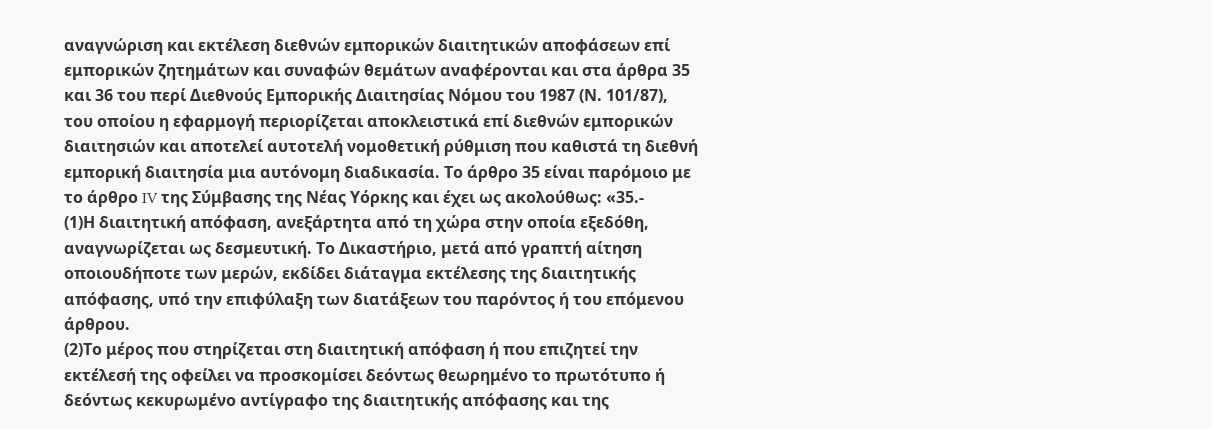αναγνώριση και εκτέλεση διεθνών εμπορικών διαιτητικών αποφάσεων επί εμπορικών ζητημάτων και συναφών θεμάτων αναφέρονται και στα άρθρα 35 και 36 του περί Διεθνούς Εμπορικής Διαιτησίας Νόμου του 1987 (Ν. 101/87), του οποίου η εφαρμογή περιορίζεται αποκλειστικά επί διεθνών εμπορικών διαιτησιών και αποτελεί αυτοτελή νομοθετική ρύθμιση που καθιστά τη διεθνή εμπορική διαιτησία μια αυτόνομη διαδικασία. Το άρθρο 35 είναι παρόμοιο με το άρθρο IV της Σύμβασης της Νέας Υόρκης και έχει ως ακολούθως: «35.-
(1)Η διαιτητική απόφαση, ανεξάρτητα από τη χώρα στην οποία εξεδόθη, αναγνωρίζεται ως δεσμευτική. Το Δικαστήριο, μετά από γραπτή αίτηση οποιουδήποτε των μερών, εκδίδει διάταγμα εκτέλεσης της διαιτητικής απόφασης, υπό την επιφύλαξη των διατάξεων του παρόντος ή του επόμενου άρθρου.
(2)Το μέρος που στηρίζεται στη διαιτητική απόφαση ή που επιζητεί την εκτέλεσή της οφείλει να προσκομίσει δεόντως θεωρημένο το πρωτότυπο ή δεόντως κεκυρωμένο αντίγραφο της διαιτητικής απόφασης και της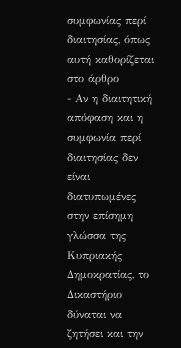συμφωνίας περί διαιτησίας, όπως αυτή καθορίζεται στο άρθρο
- Αν η διαιτητική απόφαση και η συμφωνία περί διαιτησίας δεν είναι διατυπωμένες στην επίσημη γλώσσα της Κυπριακής Δημοκρατίας, το Δικαστήριο δύναται να ζητήσει και την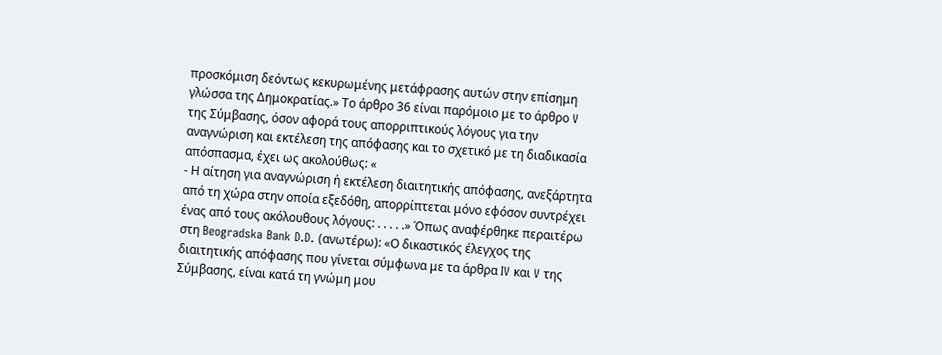προσκόμιση δεόντως κεκυρωμένης μετάφρασης αυτών στην επίσημη γλώσσα της Δημοκρατίας.» Το άρθρο 36 είναι παρόμοιο με το άρθρο V της Σύμβασης, όσον αφορά τους απορριπτικούς λόγους για την αναγνώριση και εκτέλεση της απόφασης και το σχετικό με τη διαδικασία απόσπασμα, έχει ως ακολούθως: «
- Η αίτηση για αναγνώριση ή εκτέλεση διαιτητικής απόφασης, ανεξάρτητα από τη χώρα στην οποία εξεδόθη, απορρίπτεται μόνο εφόσον συντρέχει ένας από τους ακόλουθους λόγους: . . . . .» Όπως αναφέρθηκε περαιτέρω στη Beogradska Bank D.D. (ανωτέρω): «Ο δικαστικός έλεγχος της διαιτητικής απόφασης που γίνεται σύμφωνα με τα άρθρα IV και V της Σύμβασης, είναι κατά τη γνώμη μου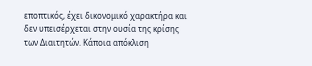εποπτικός, έχει δικονομικό χαρακτήρα και δεν υπεισέρχεται στην ουσία της κρίσης των Διαιτητών. Κάποια απόκλιση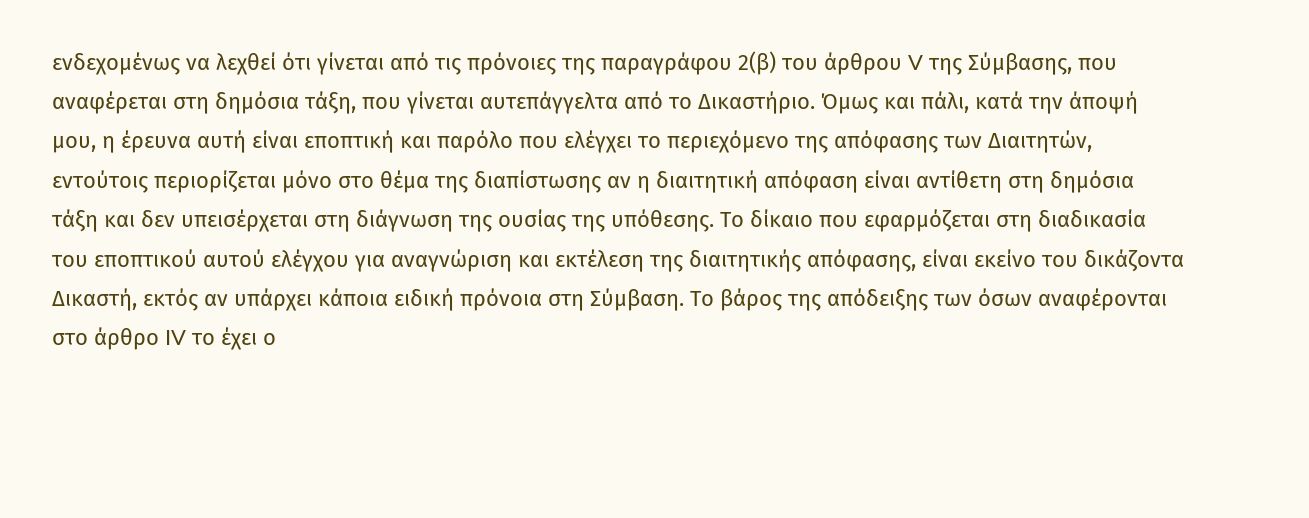ενδεχομένως να λεχθεί ότι γίνεται από τις πρόνοιες της παραγράφου 2(β) του άρθρου V της Σύμβασης, που αναφέρεται στη δημόσια τάξη, που γίνεται αυτεπάγγελτα από το Δικαστήριο. Όμως και πάλι, κατά την άποψή μου, η έρευνα αυτή είναι εποπτική και παρόλο που ελέγχει το περιεχόμενο της απόφασης των Διαιτητών, εντούτοις περιορίζεται μόνο στο θέμα της διαπίστωσης αν η διαιτητική απόφαση είναι αντίθετη στη δημόσια τάξη και δεν υπεισέρχεται στη διάγνωση της ουσίας της υπόθεσης. Το δίκαιο που εφαρμόζεται στη διαδικασία του εποπτικού αυτού ελέγχου για αναγνώριση και εκτέλεση της διαιτητικής απόφασης, είναι εκείνο του δικάζοντα Δικαστή, εκτός αν υπάρχει κάποια ειδική πρόνοια στη Σύμβαση. Το βάρος της απόδειξης των όσων αναφέρονται στο άρθρο IV το έχει ο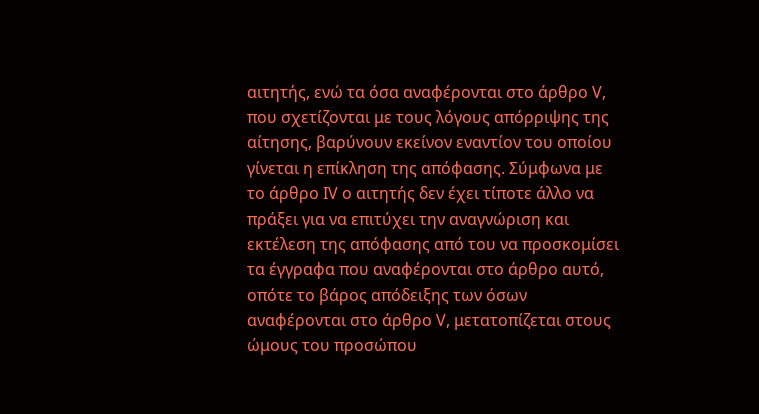αιτητής, ενώ τα όσα αναφέρονται στο άρθρο V, που σχετίζονται με τους λόγους απόρριψης της αίτησης, βαρύνουν εκείνον εναντίον του οποίου γίνεται η επίκληση της απόφασης. Σύμφωνα με το άρθρο IV ο αιτητής δεν έχει τίποτε άλλο να πράξει για να επιτύχει την αναγνώριση και εκτέλεση της απόφασης από του να προσκομίσει τα έγγραφα που αναφέρονται στο άρθρο αυτό, οπότε το βάρος απόδειξης των όσων αναφέρονται στο άρθρο V, μετατοπίζεται στους ώμους του προσώπου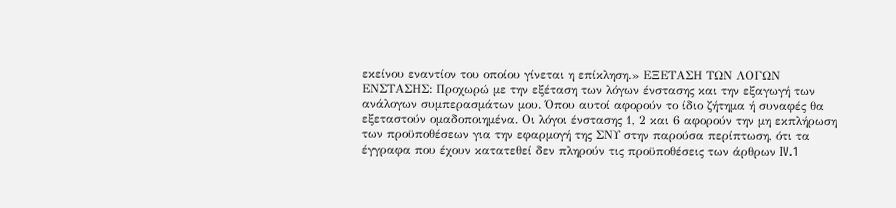εκείνου εναντίον του οποίου γίνεται η επίκληση.» ΕΞΕΤΑΣΗ ΤΩΝ ΛΟΓΩΝ ΕΝΣΤΑΣΗΣ: Προχωρώ με την εξέταση των λόγων ένστασης και την εξαγωγή των ανάλογων συμπερασμάτων μου. Όπου αυτοί αφορούν το ίδιο ζήτημα ή συναφές θα εξεταστούν ομαδοποιημένα. Οι λόγοι ένστασης 1, 2 και 6 αφορούν την μη εκπλήρωση των προϋποθέσεων για την εφαρμογή της ΣΝΥ στην παρούσα περίπτωση, ότι τα έγγραφα που έχουν κατατεθεί δεν πληρούν τις προϋποθέσεις των άρθρων IV.1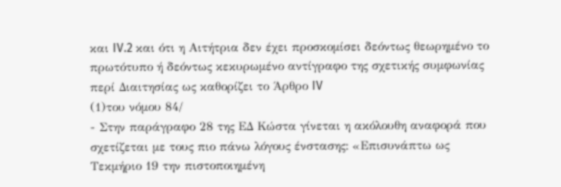και IV.2 και ότι η Αιτήτρια δεν έχει προσκομίσει δεόντως θεωρημένο το πρωτότυπο ή δεόντως κεκυρωμένο αντίγραφο της σχετικής συμφωνίας περί Διαιτησίας ως καθορίζει το Άρθρο IV
(1)του νόμου 84/
- Στην παράγραφο 28 της ΕΔ Κώστα γίνεται η ακόλουθη αναφορά που σχετίζεται με τους πιο πάνω λόγους ένστασης: «Επισυνάπτω ως Τεκμήριο 19 την πιστοποιημένη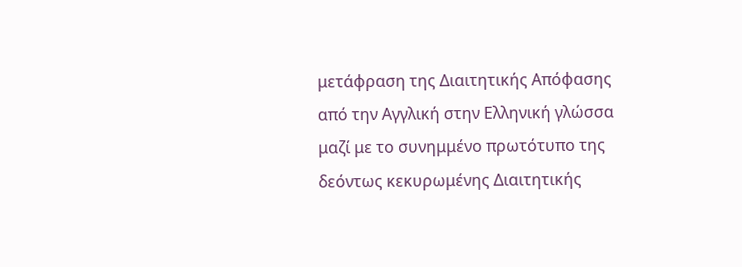μετάφραση της Διαιτητικής Απόφασης από την Αγγλική στην Ελληνική γλώσσα μαζί με το συνημμένο πρωτότυπο της δεόντως κεκυρωμένης Διαιτητικής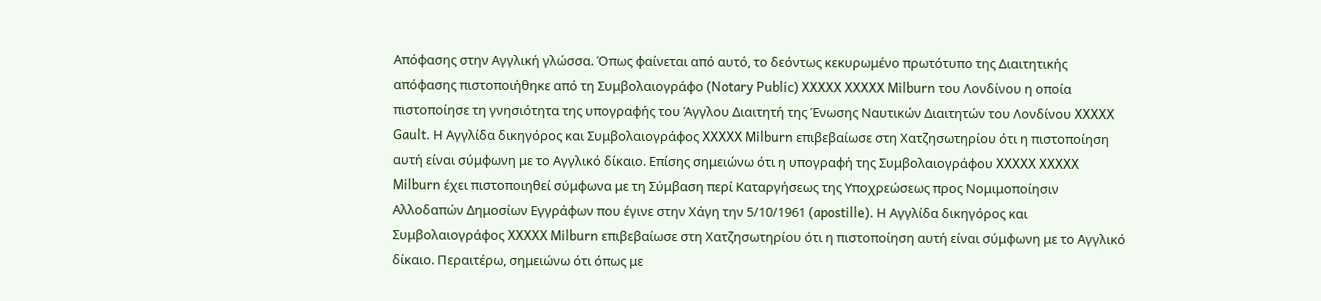Απόφασης στην Αγγλική γλώσσα. Όπως φαίνεται από αυτό, το δεόντως κεκυρωμένο πρωτότυπο της Διαιτητικής απόφασης πιστοποιήθηκε από τη Συμβολαιογράφο (Notary Public) XXXXX XXXXX Milburn του Λονδίνου η οποία πιστοποίησε τη γνησιότητα της υπογραφής του Άγγλου Διαιτητή της Ένωσης Ναυτικών Διαιτητών του Λονδίνου XXXXX Gault. Η Αγγλίδα δικηγόρος και Συμβολαιογράφος XXXXX Milburn επιβεβαίωσε στη Χατζησωτηρίου ότι η πιστοποίηση αυτή είναι σύμφωνη με το Αγγλικό δίκαιο. Επίσης σημειώνω ότι η υπογραφή της Συμβολαιογράφου XXXXX XXXXX Milburn έχει πιστοποιηθεί σύμφωνα με τη Σύμβαση περί Καταργήσεως της Υποχρεώσεως προς Νομιμοποίησιν Αλλοδαπών Δημοσίων Εγγράφων που έγινε στην Χάγη την 5/10/1961 (apostille). Η Αγγλίδα δικηγόρος και Συμβολαιογράφος XXXXX Milburn επιβεβαίωσε στη Χατζησωτηρίου ότι η πιστοποίηση αυτή είναι σύμφωνη με το Αγγλικό δίκαιο. Περαιτέρω, σημειώνω ότι όπως με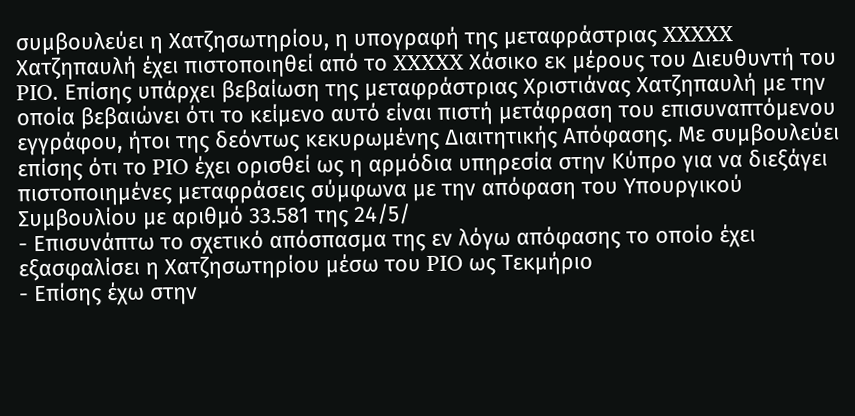συμβουλεύει η Χατζησωτηρίου, η υπογραφή της μεταφράστριας XXXXX Χατζηπαυλή έχει πιστοποιηθεί από το XXXXX Χάσικο εκ μέρους του Διευθυντή του PIO. Επίσης υπάρχει βεβαίωση της μεταφράστριας Χριστιάνας Χατζηπαυλή με την οποία βεβαιώνει ότι το κείμενο αυτό είναι πιστή μετάφραση του επισυναπτόμενου εγγράφου, ήτοι της δεόντως κεκυρωμένης Διαιτητικής Απόφασης. Με συμβουλεύει επίσης ότι το PIO έχει ορισθεί ως η αρμόδια υπηρεσία στην Κύπρο για να διεξάγει πιστοποιημένες μεταφράσεις σύμφωνα με την απόφαση του Υπουργικού Συμβουλίου με αριθμό 33.581 της 24/5/
- Επισυνάπτω το σχετικό απόσπασμα της εν λόγω απόφασης το οποίο έχει εξασφαλίσει η Χατζησωτηρίου μέσω του PIO ως Τεκμήριο
- Επίσης έχω στην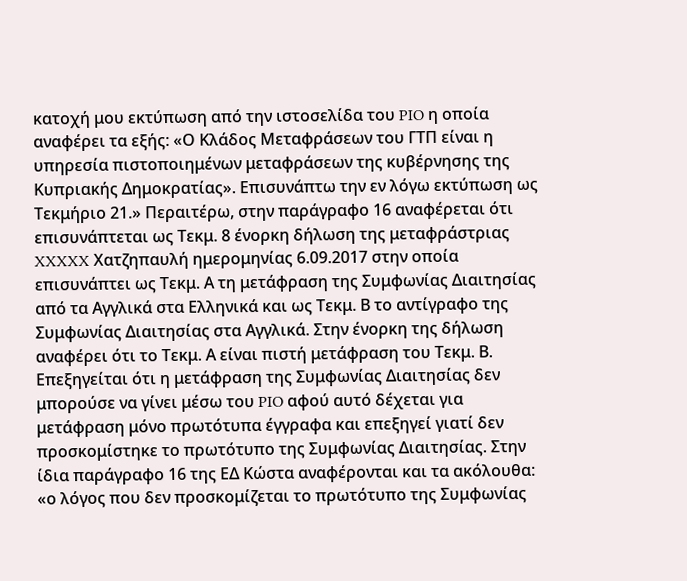κατοχή μου εκτύπωση από την ιστοσελίδα του PIO η οποία αναφέρει τα εξής: «Ο Κλάδος Μεταφράσεων του ΓΤΠ είναι η υπηρεσία πιστοποιημένων μεταφράσεων της κυβέρνησης της Κυπριακής Δημοκρατίας». Επισυνάπτω την εν λόγω εκτύπωση ως Τεκμήριο 21.» Περαιτέρω, στην παράγραφο 16 αναφέρεται ότι επισυνάπτεται ως Τεκμ. 8 ένορκη δήλωση της μεταφράστριας XXXXX Χατζηπαυλή ημερομηνίας 6.09.2017 στην οποία επισυνάπτει ως Τεκμ. Α τη μετάφραση της Συμφωνίας Διαιτησίας από τα Αγγλικά στα Ελληνικά και ως Τεκμ. Β το αντίγραφο της Συμφωνίας Διαιτησίας στα Αγγλικά. Στην ένορκη της δήλωση αναφέρει ότι το Τεκμ. Α είναι πιστή μετάφραση του Τεκμ. Β. Επεξηγείται ότι η μετάφραση της Συμφωνίας Διαιτησίας δεν μπορούσε να γίνει μέσω του PIO αφού αυτό δέχεται για μετάφραση μόνο πρωτότυπα έγγραφα και επεξηγεί γιατί δεν προσκομίστηκε το πρωτότυπο της Συμφωνίας Διαιτησίας. Στην ίδια παράγραφο 16 της ΕΔ Κώστα αναφέρονται και τα ακόλουθα: «ο λόγος που δεν προσκομίζεται το πρωτότυπο της Συμφωνίας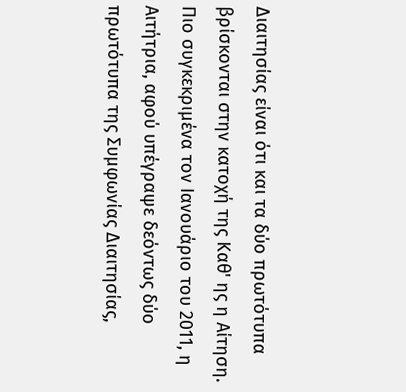Διαιτησίας είναι ότι και τα δύο πρωτότυπα βρίσκονται στην κατοχή της Καθ' ης η Αίτηση. Πιο συγκεκριμένα τον Ιανουάριο του 2011, η Αιτήτρια, αφού υπέγραψε δεόντως δύο πρωτότυπα της Συμφωνίας Διαιτησίας,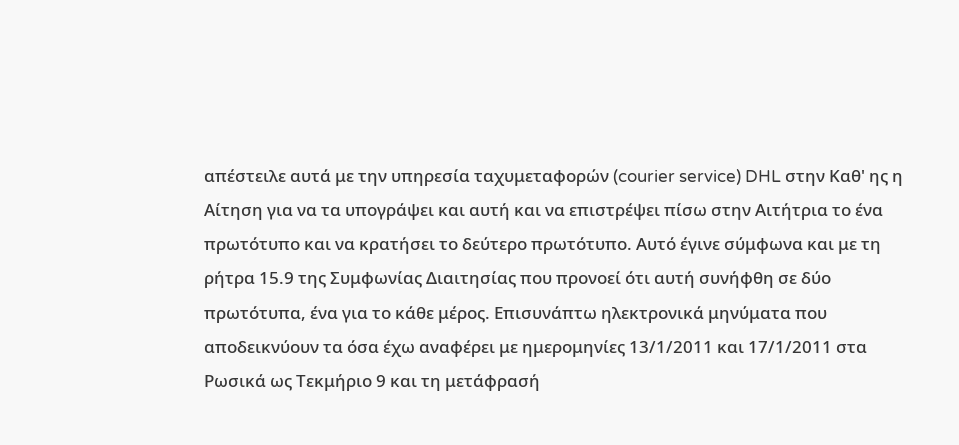απέστειλε αυτά με την υπηρεσία ταχυμεταφορών (courier service) DHL στην Καθ' ης η Αίτηση για να τα υπογράψει και αυτή και να επιστρέψει πίσω στην Αιτήτρια το ένα πρωτότυπο και να κρατήσει το δεύτερο πρωτότυπο. Αυτό έγινε σύμφωνα και με τη ρήτρα 15.9 της Συμφωνίας Διαιτησίας που προνοεί ότι αυτή συνήφθη σε δύο πρωτότυπα, ένα για το κάθε μέρος. Επισυνάπτω ηλεκτρονικά μηνύματα που αποδεικνύουν τα όσα έχω αναφέρει με ημερομηνίες 13/1/2011 και 17/1/2011 στα Ρωσικά ως Τεκμήριο 9 και τη μετάφρασή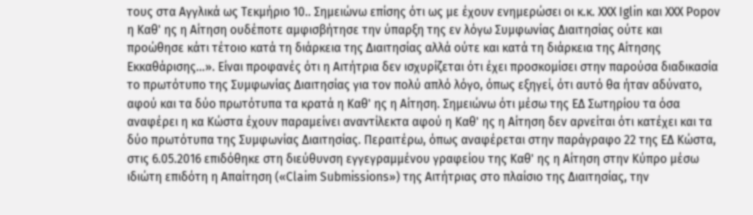τους στα Αγγλικά ως Τεκμήριο 10.. Σημειώνω επίσης ότι ως με έχουν ενημερώσει οι κ.κ. XXX Iglin και XXX Popov η Καθ' ης η Αίτηση ουδέποτε αμφισβήτησε την ύπαρξη της εν λόγω Συμφωνίας Διαιτησίας ούτε και προώθησε κάτι τέτοιο κατά τη διάρκεια της Διαιτησίας αλλά ούτε και κατά τη διάρκεια της Αίτησης Εκκαθάρισης...». Είναι προφανές ότι η Αιτήτρια δεν ισχυρίζεται ότι έχει προσκομίσει στην παρούσα διαδικασία το πρωτότυπο της Συμφωνίας Διαιτησίας για τον πολύ απλό λόγο, όπως εξηγεί, ότι αυτό θα ήταν αδύνατο, αφού και τα δύο πρωτότυπα τα κρατά η Καθ' ης η Αίτηση. Σημειώνω ότι μέσω της ΕΔ Σωτηρίου τα όσα αναφέρει η κα Κώστα έχουν παραμείνει αναντίλεκτα αφού η Καθ' ης η Αίτηση δεν αρνείται ότι κατέχει και τα δύο πρωτότυπα της Συμφωνίας Διαιτησίας. Περαιτέρω, όπως αναφέρεται στην παράγραφο 22 της ΕΔ Κώστα, στις 6.05.2016 επιδόθηκε στη διεύθυνση εγγεγραμμένου γραφείου της Καθ' ης η Αίτηση στην Κύπρο μέσω ιδιώτη επιδότη η Απαίτηση («Claim Submissions») της Αιτήτριας στο πλαίσιο της Διαιτησίας, την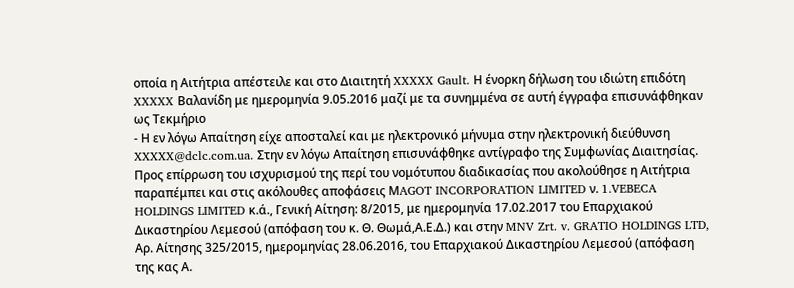οποία η Αιτήτρια απέστειλε και στο Διαιτητή XXXXX Gault. Η ένορκη δήλωση του ιδιώτη επιδότη XXXXX Βαλανίδη με ημερομηνία 9.05.2016 μαζί με τα συνημμένα σε αυτή έγγραφα επισυνάφθηκαν ως Τεκμήριο
- Η εν λόγω Απαίτηση είχε αποσταλεί και με ηλεκτρονικό μήνυμα στην ηλεκτρονική διεύθυνση XXXXX@dclc.com.ua. Στην εν λόγω Απαίτηση επισυνάφθηκε αντίγραφο της Συμφωνίας Διαιτησίας. Προς επίρρωση του ισχυρισμού της περί του νομότυπου διαδικασίας που ακολούθησε η Αιτήτρια παραπέμπει και στις ακόλουθες αποφάσεις ΜAGOT INCORPORATION LIMITED ν. 1.VEBECA HOLDINGS LIMITED κ.ά., Γενική Αίτηση: 8/2015, με ημερομηνία 17.02.2017 του Επαρχιακού Δικαστηρίου Λεμεσού (απόφαση του κ. Θ. Θωμά,Α.Ε.Δ.) και στην MNV Zrt. v. GRATIO HOLDINGS LTD, Αρ. Αίτησης 325/2015, ημερομηνίας 28.06.2016, του Επαρχιακού Δικαστηρίου Λεμεσού (απόφαση της κας Α.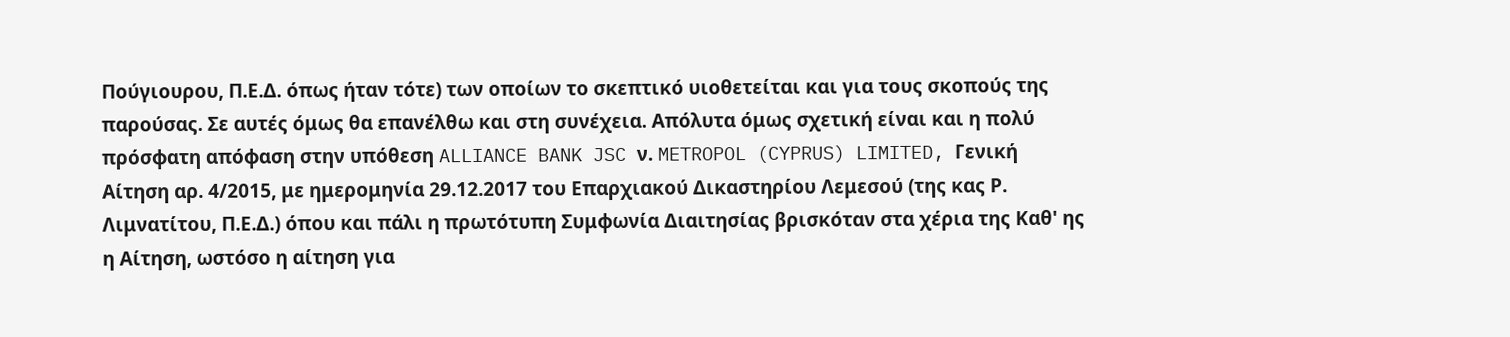Πούγιουρου, Π.Ε.Δ. όπως ήταν τότε) των οποίων το σκεπτικό υιοθετείται και για τους σκοπούς της παρούσας. Σε αυτές όμως θα επανέλθω και στη συνέχεια. Απόλυτα όμως σχετική είναι και η πολύ πρόσφατη απόφαση στην υπόθεση ALLIANCE BANK JSC ν. METROPOL (CYPRUS) LIMITED, Γενική Αίτηση αρ. 4/2015, με ημερομηνία 29.12.2017 του Επαρχιακού Δικαστηρίου Λεμεσού (της κας Ρ. Λιμνατίτου, Π.Ε.Δ.) όπου και πάλι η πρωτότυπη Συμφωνία Διαιτησίας βρισκόταν στα χέρια της Καθ' ης η Αίτηση, ωστόσο η αίτηση για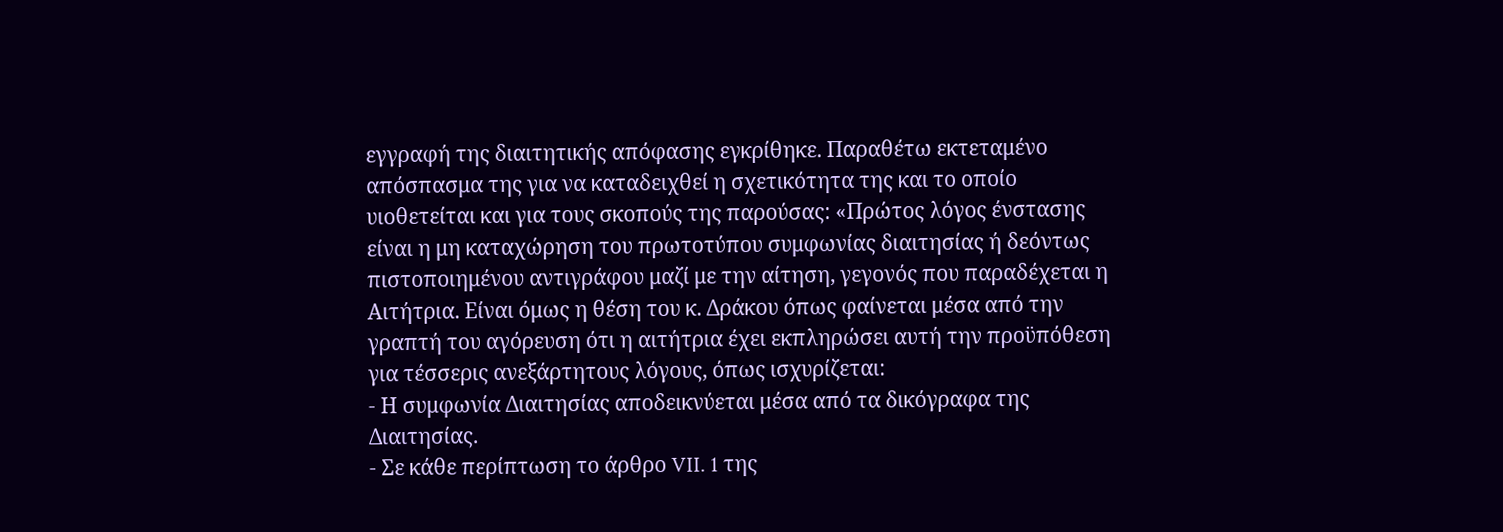εγγραφή της διαιτητικής απόφασης εγκρίθηκε. Παραθέτω εκτεταμένο απόσπασμα της για να καταδειχθεί η σχετικότητα της και το οποίο υιοθετείται και για τους σκοπούς της παρούσας: «Πρώτος λόγος ένστασης είναι η μη καταχώρηση του πρωτοτύπου συμφωνίας διαιτησίας ή δεόντως πιστοποιημένου αντιγράφου μαζί με την αίτηση, γεγονός που παραδέχεται η Αιτήτρια. Είναι όμως η θέση του κ. Δράκου όπως φαίνεται μέσα από την γραπτή του αγόρευση ότι η αιτήτρια έχει εκπληρώσει αυτή την προϋπόθεση για τέσσερις ανεξάρτητους λόγους, όπως ισχυρίζεται:
- Η συμφωνία Διαιτησίας αποδεικνύεται μέσα από τα δικόγραφα της Διαιτησίας.
- Σε κάθε περίπτωση το άρθρο VII. 1 της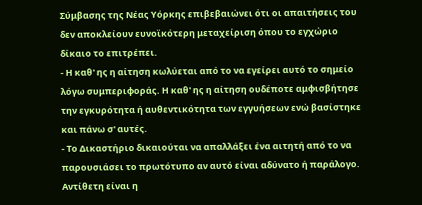Σύμβασης της Νέας Υόρκης επιβεβαιώνει ότι οι απαιτήσεις του δεν αποκλείουν ευνοϊκότερη μεταχείριση όπου το εγχώριο δίκαιο το επιτρέπει.
- Η καθ' ης η αίτηση κωλύεται από το να εγείρει αυτό το σημείο λόγω συμπεριφοράς. Η καθ' ης η αίτηση ουδέποτε αμφισβήτησε την εγκυρότητα ή αυθεντικότητα των εγγυήσεων ενώ βασίστηκε και πάνω σ' αυτές.
- Το Δικαστήριο δικαιούται να απαλλάξει ένα αιτητή από το να παρουσιάσει το πρωτότυπο αν αυτό είναι αδύνατο ή παράλογο. Αντίθετη είναι η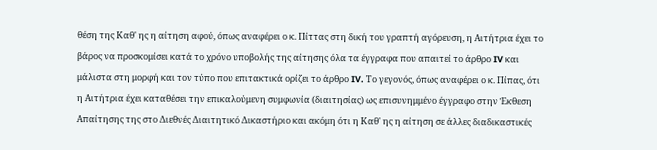θέση της Καθ' ης η αίτηση αφού, όπως αναφέρει ο κ. Πίττας στη δική του γραπτή αγόρευση, η Αιτήτρια έχει το βάρος να προσκομίσει κατά το χρόνο υποβολής της αίτησης όλα τα έγγραφα που απαιτεί το άρθρο IV και μάλιστα στη μορφή και τον τύπο που επιτακτικά ορίζει το άρθρο IV. Το γεγονός, όπως αναφέρει ο κ. Πίπας, ότι η Αιτήτρια έχει καταθέσει την επικαλούμενη συμφωνία (διαιτησίας) ως επισυνημμένο έγγραφο στην Έκθεση Απαίτησης της στο Διεθνές Διαιτητικό Δικαστήριο και ακόμη ότι η Καθ' ης η αίτηση σε άλλες διαδικαστικές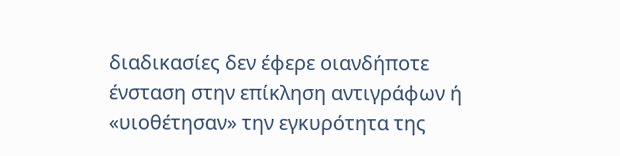διαδικασίες δεν έφερε οιανδήποτε ένσταση στην επίκληση αντιγράφων ή «υιοθέτησαν» την εγκυρότητα της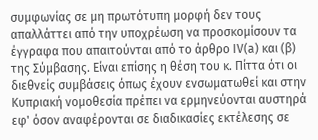συμφωνίας σε μη πρωτότυπη μορφή δεν τους απαλλάττει από την υποχρέωση να προσκομίσουν τα έγγραφα που απαιτούνται από το άρθρο IV(a) και (β) της Σύμβασης. Είναι επίσης η θέση του κ. Πίττα ότι οι διεθνείς συμβάσεις όπως έχουν ενσωματωθεί και στην Κυπριακή νομοθεσία πρέπει να ερμηνεύονται αυστηρά εφ' όσον αναφέρονται σε διαδικασίες εκτέλεσης σε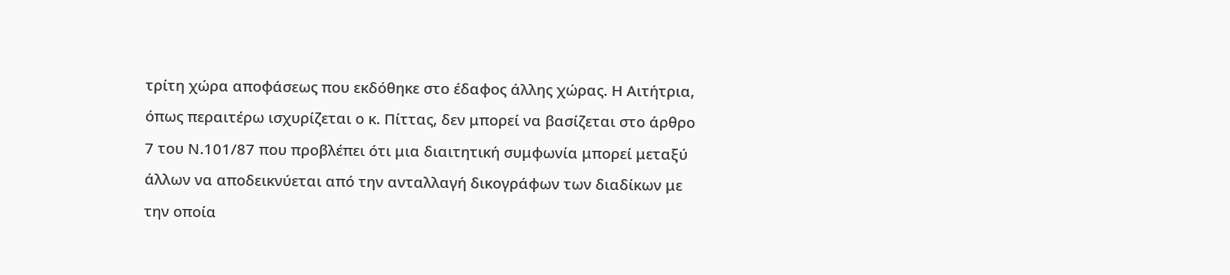τρίτη χώρα αποφάσεως που εκδόθηκε στο έδαφος άλλης χώρας. Η Αιτήτρια, όπως περαιτέρω ισχυρίζεται ο κ. Πίττας, δεν μπορεί να βασίζεται στο άρθρο 7 του Ν.101/87 που προβλέπει ότι μια διαιτητική συμφωνία μπορεί μεταξύ άλλων να αποδεικνύεται από την ανταλλαγή δικογράφων των διαδίκων με την οποία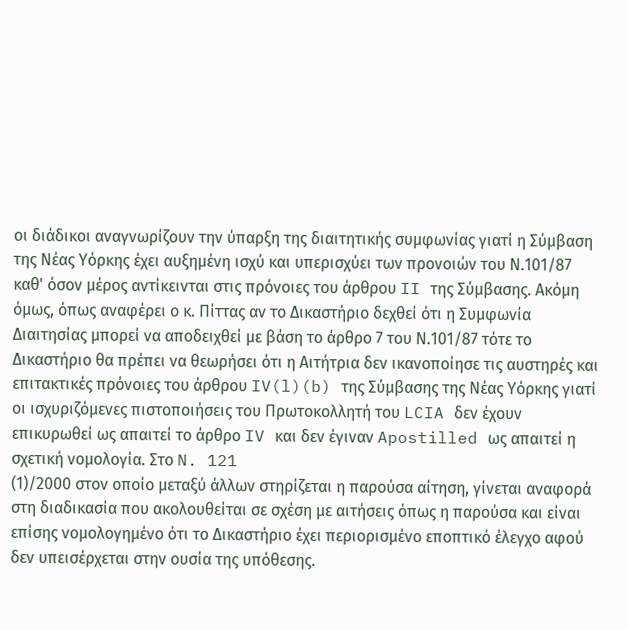οι διάδικοι αναγνωρίζουν την ύπαρξη της διαιτητικής συμφωνίας γιατί η Σύμβαση της Νέας Υόρκης έχει αυξημένη ισχύ και υπερισχύει των προνοιών του Ν.101/87 καθ' όσον μέρος αντίκεινται στις πρόνοιες του άρθρου II της Σύμβασης. Ακόμη όμως, όπως αναφέρει ο κ. Πίττας αν το Δικαστήριο δεχθεί ότι η Συμφωνία Διαιτησίας μπορεί να αποδειχθεί με βάση το άρθρο 7 του Ν.101/87 τότε το Δικαστήριο θα πρέπει να θεωρήσει ότι η Αιτήτρια δεν ικανοποίησε τις αυστηρές και επιτακτικές πρόνοιες του άρθρου IV(l)(b) της Σύμβασης της Νέας Υόρκης γιατί οι ισχυριζόμενες πιστοποιήσεις του Πρωτοκολλητή του LCIA δεν έχουν επικυρωθεί ως απαιτεί το άρθρο IV και δεν έγιναν Apostilled ως απαιτεί η σχετική νομολογία. Στο N. 121
(1)/2000 στον οποίο μεταξύ άλλων στηρίζεται η παρούσα αίτηση, γίνεται αναφορά στη διαδικασία που ακολουθείται σε σχέση με αιτήσεις όπως η παρούσα και είναι επίσης νομολογημένο ότι το Δικαστήριο έχει περιορισμένο εποπτικό έλεγχο αφού δεν υπεισέρχεται στην ουσία της υπόθεσης.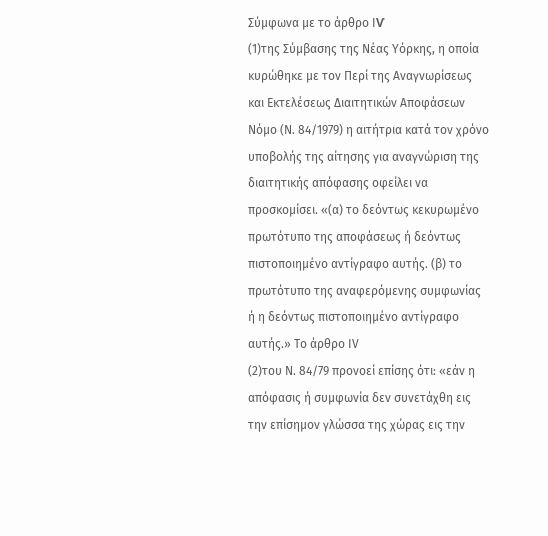Σύμφωνα με το άρθρο ΙѴ
(1)της Σύμβασης της Νέας Υόρκης, η οποία κυρώθηκε με τον Περί της Αναγνωρίσεως και Εκτελέσεως Διαιτητικών Αποφάσεων Νόμο (Ν. 84/1979) η αιτήτρια κατά τον χρόνο υποβολής της αίτησης για αναγνώριση της διαιτητικής απόφασης οφείλει να προσκομίσει. «(α) το δεόντως κεκυρωμένο πρωτότυπο της αποφάσεως ή δεόντως πιστοποιημένο αντίγραφο αυτής. (β) το πρωτότυπο της αναφερόμενης συμφωνίας ή η δεόντως πιστοποιημένο αντίγραφο αυτής.» Το άρθρο IV
(2)του Ν. 84/79 προνοεί επίσης ότι: «εάν η απόφασις ή συμφωνία δεν συνετάχθη εις την επίσημον γλώσσα της χώρας εις την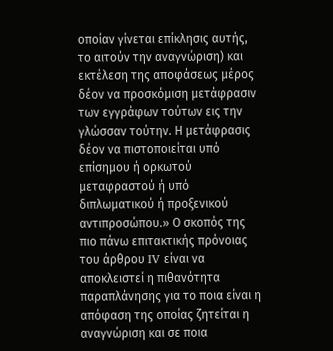οποίαν γίνεται επίκλησις αυτής, το αιτούν την αναγνώριση) και εκτέλεση της αποφάσεως μέρος δέον να προσκόμιση μετάφρασιν των εγγράφων τούτων εις την γλώσσαν τούτην. Η μετάφρασις δέον να πιστοποιείται υπό επίσημου ή ορκωτού μεταφραστού ή υπό διπλωματικού ή προξενικού αντιπροσώπου.» Ο σκοπός της πιο πάνω επιτακτικής πρόνοιας του άρθρου IV είναι να αποκλειστεί η πιθανότητα παραπλάνησης για το ποια είναι η απόφαση της οποίας ζητείται η αναγνώριση και σε ποια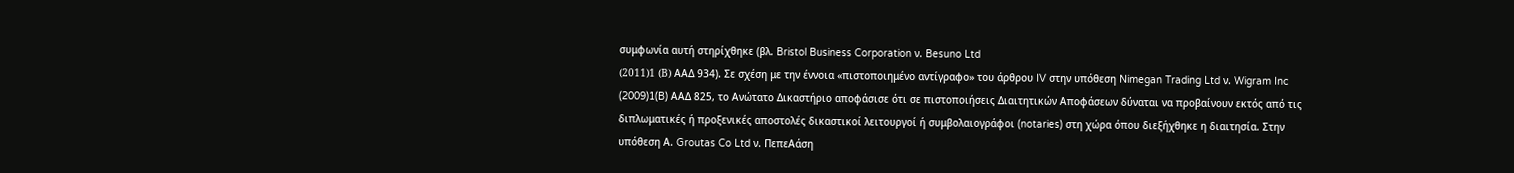συμφωνία αυτή στηρίχθηκε (βλ. Bristol Business Corporation ν. Besuno Ltd
(2011)1 (В) ΑΑΔ 934). Σε σχέση με την έννοια «πιστοποιημένο αντίγραφο» του άρθρου IV στην υπόθεση Nimegan Trading Ltd ν. Wigram Inc
(2009)1(B) ΑΑΔ 825, το Ανώτατο Δικαστήριο αποφάσισε ότι σε πιστοποιήσεις Διαιτητικών Αποφάσεων δύναται να προβαίνουν εκτός από τις διπλωματικές ή προξενικές αποστολές δικαστικοί λειτουργοί ή συμβολαιογράφοι (notaries) στη χώρα όπου διεξήχθηκε η διαιτησία. Στην υπόθεση Α. Groutas Co Ltd ν. ΠεπεΑάση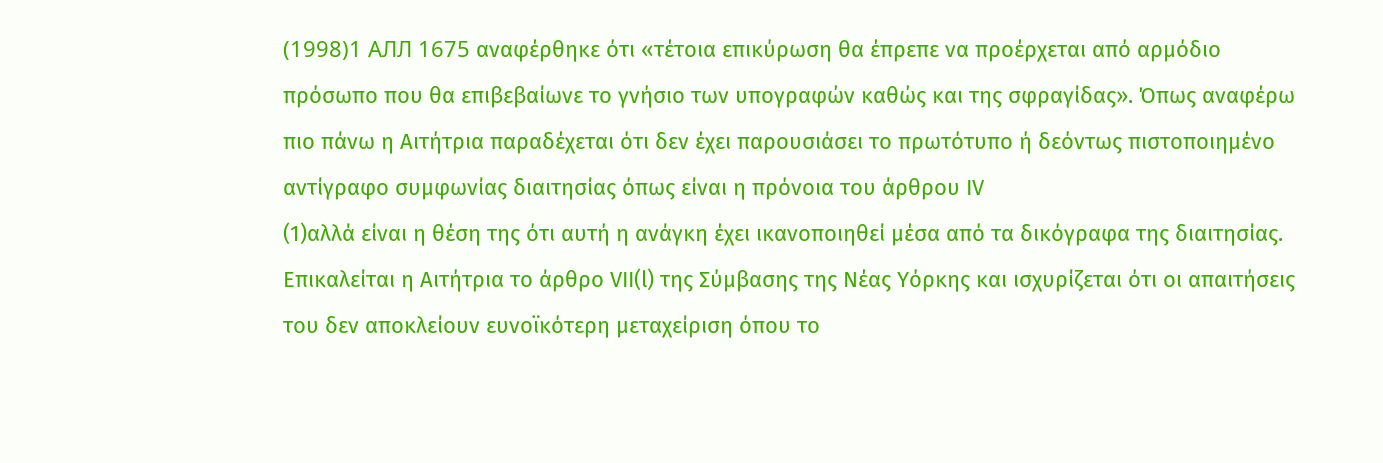(1998)1 АЛЛ 1675 αναφέρθηκε ότι «τέτοια επικύρωση θα έπρεπε να προέρχεται από αρμόδιο πρόσωπο που θα επιβεβαίωνε το γνήσιο των υπογραφών καθώς και της σφραγίδας». Όπως αναφέρω πιο πάνω η Αιτήτρια παραδέχεται ότι δεν έχει παρουσιάσει το πρωτότυπο ή δεόντως πιστοποιημένο αντίγραφο συμφωνίας διαιτησίας όπως είναι η πρόνοια του άρθρου IV
(1)αλλά είναι η θέση της ότι αυτή η ανάγκη έχει ικανοποιηθεί μέσα από τα δικόγραφα της διαιτησίας. Επικαλείται η Αιτήτρια το άρθρο VII(l) της Σύμβασης της Νέας Υόρκης και ισχυρίζεται ότι οι απαιτήσεις του δεν αποκλείουν ευνοϊκότερη μεταχείριση όπου το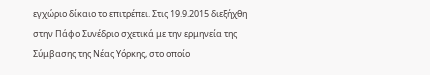εγχώριο δίκαιο το επιτρέπει. Στις 19.9.2015 διεξήχθη στην Πάφο Συνέδριο σχετικά με την ερμηνεία της Σύμβασης της Νέας Υόρκης, στο οποίο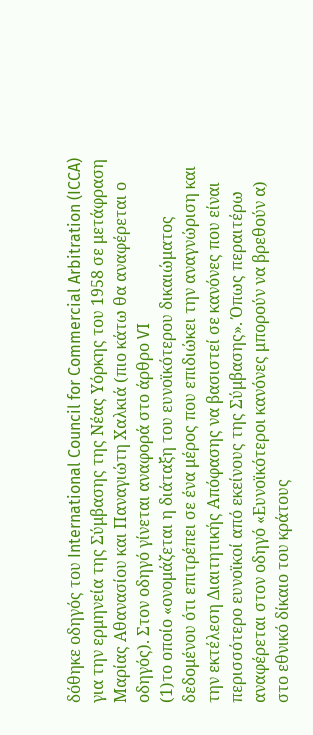δόθηκε οδηγός του International Council for Commercial Arbitration (ICCA) για την ερμηνεία της Σύμβασης της Νέας Υόρκης του 1958 σε μετάφραση Μαρίας Αθανασίου και Παναγιώτη Χαλκιά (πιο κάτω θα αναφέρεται ο οδηγός). Στον οδηγό γίνεται αναφορά στο άρθρο ѴΙ
(1)το οποίο «ονομάζεται η διάταξη του ευνοϊκότερου δικαιώματος δεδομένου ότι επιτρέπει σε ένα μέρος που επιδιώκει την αναγνώριση και την εκτέλεση Διαιτητικής Απόφασης να βασιστεί σε κανόνες που είναι περισσότερο ευνοϊκοί από εκείνους της Σύμβασης». Όπως περαιτέρω αναφέρεται στον οδηγό «Ευνοϊκότεροι κανόνες μπορούν να βρεθούν α) στο εθνικό δίκαιο του κράτους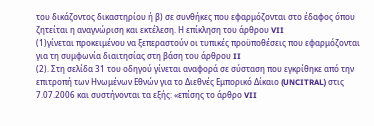του δικάζοντος δικαστηρίου ή β) σε συνθήκες που εφαρμόζονται στο έδαφος όπου ζητείται η αναγνώριση και εκτέλεση. Η επίκληση του άρθρου VII
(1)γίνεται προκειμένου να ξεπεραστούν οι τυπικές προϋποθέσεις που εφαρμόζονται για τη συμφωνία διαιτησίας στη βάση του άρθρου II
(2). Στη σελίδα 31 του οδηγού γίνεται αναφορά σε σύσταση που εγκρίθηκε από την επιτροπή των Ηνωμένων Εθνών για το Διεθνές Εμπορικό Δίκαιο (UNCITRAL) στις 7.07.2006 και συστήνονται τα εξής: «επίσης το άρθρο VII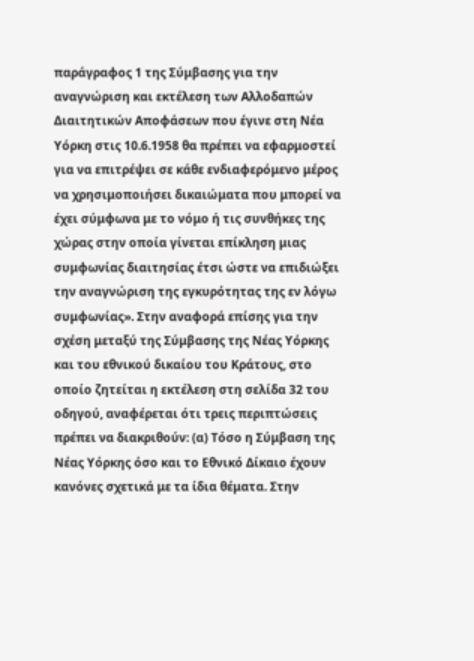παράγραφος 1 της Σύμβασης για την αναγνώριση και εκτέλεση των Αλλοδαπών Διαιτητικών Αποφάσεων που έγινε στη Νέα Υόρκη στις 10.6.1958 θα πρέπει να εφαρμοστεί για να επιτρέψει σε κάθε ενδιαφερόμενο μέρος να χρησιμοποιήσει δικαιώματα που μπορεί να έχει σύμφωνα με το νόμο ή τις συνθήκες της χώρας στην οποία γίνεται επίκληση μιας συμφωνίας διαιτησίας έτσι ώστε να επιδιώξει την αναγνώριση της εγκυρότητας της εν λόγω συμφωνίας». Στην αναφορά επίσης για την σχέση μεταξύ της Σύμβασης της Νέας Υόρκης και του εθνικού δικαίου του Κράτους, στο οποίο ζητείται η εκτέλεση στη σελίδα 32 του οδηγού, αναφέρεται ότι τρεις περιπτώσεις πρέπει να διακριθούν: (α) Τόσο η Σύμβαση της Νέας Υόρκης όσο και το Εθνικό Δίκαιο έχουν κανόνες σχετικά με τα ίδια θέματα. Στην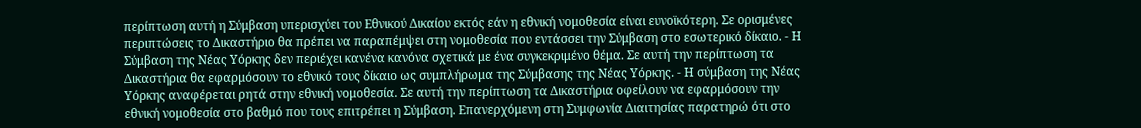περίπτωση αυτή η Σύμβαση υπερισχύει του Εθνικού Δικαίου εκτός εάν η εθνική νομοθεσία είναι ευνοϊκότερη. Σε ορισμένες περιπτώσεις το Δικαστήριο θα πρέπει να παραπέμψει στη νομοθεσία που εντάσσει την Σύμβαση στο εσωτερικό δίκαιο. - Η Σύμβαση της Νέας Υόρκης δεν περιέχει κανένα κανόνα σχετικά με ένα συγκεκριμένο θέμα. Σε αυτή την περίπτωση τα Δικαστήρια θα εφαρμόσουν το εθνικό τους δίκαιο ως συμπλήρωμα της Σύμβασης της Νέας Υόρκης. - Η σύμβαση της Νέας Υόρκης αναφέρεται ρητά στην εθνική νομοθεσία. Σε αυτή την περίπτωση τα Δικαστήρια οφείλουν να εφαρμόσουν την εθνική νομοθεσία στο βαθμό που τους επιτρέπει η Σύμβαση. Επανερχόμενη στη Συμφωνία Διαιτησίας παρατηρώ ότι στο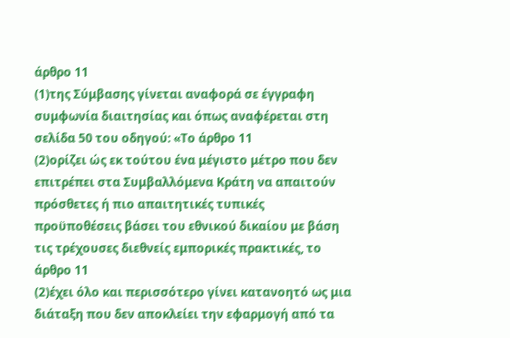άρθρο 11
(1)της Σύμβασης γίνεται αναφορά σε έγγραφη συμφωνία διαιτησίας και όπως αναφέρεται στη σελίδα 50 του οδηγού: «Το άρθρο 11
(2)ορίζει ώς εκ τούτου ένα μέγιστο μέτρο που δεν επιτρέπει στα Συμβαλλόμενα Κράτη να απαιτούν πρόσθετες ή πιο απαιτητικές τυπικές προϋποθέσεις βάσει του εθνικού δικαίου με βάση τις τρέχουσες διεθνείς εμπορικές πρακτικές, το άρθρο 11
(2)έχει όλο και περισσότερο γίνει κατανοητό ως μια διάταξη που δεν αποκλείει την εφαρμογή από τα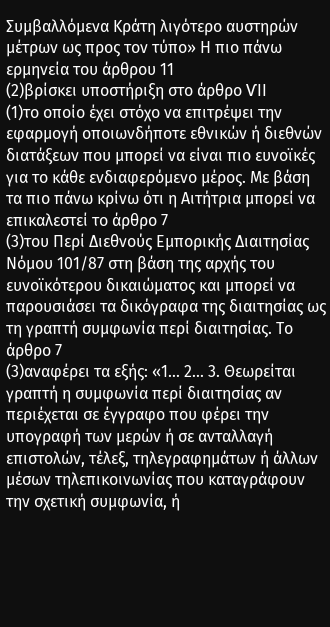Συμβαλλόμενα Κράτη λιγότερο αυστηρών μέτρων ως προς τον τύπο» Η πιο πάνω ερμηνεία του άρθρου 11
(2)βρίσκει υποστήριξη στο άρθρο ѴΙΙ
(1)το οποίο έχει στόχο να επιτρέψει την εφαρμογή οποιωνδήποτε εθνικών ή διεθνών διατάξεων που μπορεί να είναι πιο ευνοϊκές για το κάθε ενδιαφερόμενο μέρος. Με βάση τα πιο πάνω κρίνω ότι η Αιτήτρια μπορεί να επικαλεστεί το άρθρο 7
(3)του Περί Διεθνούς Εμπορικής Διαιτησίας Νόμου 101/87 στη βάση της αρχής του ευνοϊκότερου δικαιώματος και μπορεί να παρουσιάσει τα δικόγραφα της διαιτησίας ως τη γραπτή συμφωνία περί διαιτησίας. Το άρθρο 7
(3)αναφέρει τα εξής: «1... 2... 3. Θεωρείται γραπτή η συμφωνία περί διαιτησίας αν περιέχεται σε έγγραφο που φέρει την υπογραφή των μερών ή σε ανταλλαγή επιστολών, τέλεξ, τηλεγραφημάτων ή άλλων μέσων τηλεπικοινωνίας που καταγράφουν την σχετική συμφωνία, ή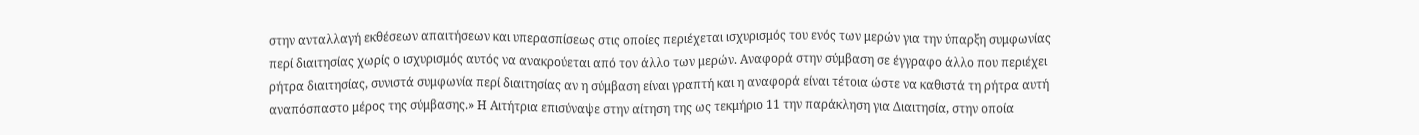στην ανταλλαγή εκθέσεων απαιτήσεων και υπερασπίσεως στις οποίες περιέχεται ισχυρισμός του ενός των μερών για την ύπαρξη συμφωνίας περί διαιτησίας χωρίς ο ισχυρισμός αυτός να ανακρούεται από τον άλλο των μερών. Αναφορά στην σύμβαση σε έγγραφο άλλο που περιέχει ρήτρα διαιτησίας, συνιστά συμφωνία περί διαιτησίας αν η σύμβαση είναι γραπτή και η αναφορά είναι τέτοια ώστε να καθιστά τη ρήτρα αυτή αναπόσπαστο μέρος της σύμβασης.» Η Αιτήτρια επισύναψε στην αίτηση της ως τεκμήριο 11 την παράκληση για Διαιτησία, στην οποία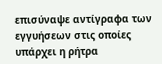επισύναψε αντίγραφα των εγγυήσεων στις οποίες υπάρχει η ρήτρα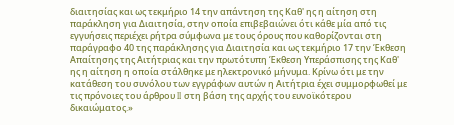διαιτησίας και ως τεκμήριο 14 την απάντηση της Καθ' ης η αίτηση στη παράκληση για Διαιτησία, στην οποία επιβεβαιώνει ότι κάθε μία από τις εγγυήσεις περιέχει ρήτρα σύμφωνα με τους όρους που καθορίζονται στη παράγραφο 40 της παράκλησης για Διαιτησία και ως τεκμήριο 17 την Έκθεση Απαίτησης της Αιτήτριας και την πρωτότυπη Έκθεση Υπεράσπισης της Καθ' ης η αίτηση η οποία στάλθηκε με ηλεκτρονικό μήνυμα. Κρίνω ότι με την κατάθεση του συνόλου των εγγράφων αυτών η Αιτήτρια έχει συμμορφωθεί με τις πρόνοιες του άρθρου II στη βάση της αρχής του ευνοϊκότερου δικαιώματος.»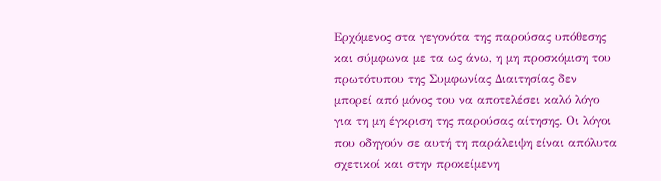Ερχόμενος στα γεγονότα της παρούσας υπόθεσης και σύμφωνα με τα ως άνω, η μη προσκόμιση του πρωτότυπου της Συμφωνίας Διαιτησίας δεν μπορεί από μόνος του να αποτελέσει καλό λόγο για τη μη έγκριση της παρούσας αίτησης. Οι λόγοι που οδηγούν σε αυτή τη παράλειψη είναι απόλυτα σχετικοί και στην προκείμενη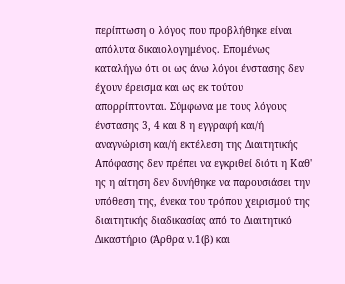περίπτωση ο λόγος που προβλήθηκε είναι απόλυτα δικαιολογημένος. Επομένως καταλήγω ότι οι ως άνω λόγοι ένστασης δεν έχουν έρεισμα και ως εκ τούτου απορρίπτονται. Σύμφωνα με τους λόγους ένστασης 3, 4 και 8 η εγγραφή και/ή αναγνώριση και/ή εκτέλεση της Διαιτητικής Απόφασης δεν πρέπει να εγκριθεί διότι η Καθ' ης η αίτηση δεν δυνήθηκε να παρουσιάσει την υπόθεση της, ένεκα του τρόπου χειρισμού της διαιτητικής διαδικασίας από το Διαιτητικό Δικαστήριο (Άρθρα ν.1(β) και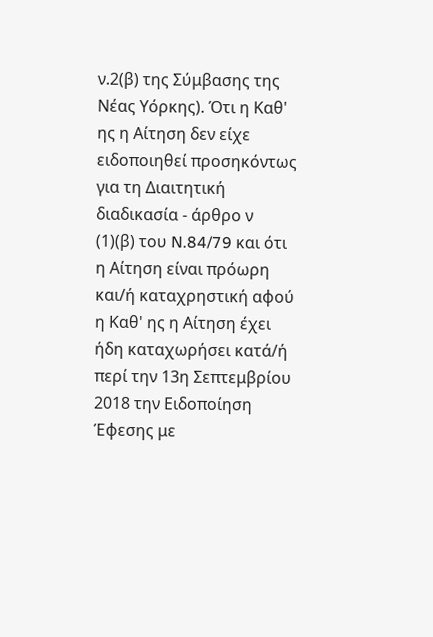ν.2(β) της Σύμβασης της Νέας Υόρκης). Ότι η Καθ' ης η Αίτηση δεν είχε ειδοποιηθεί προσηκόντως για τη Διαιτητική διαδικασία - άρθρο ν
(1)(β) του N.84/79 και ότι η Αίτηση είναι πρόωρη και/ή καταχρηστική αφού η Καθ' ης η Αίτηση έχει ήδη καταχωρήσει κατά/ή περί την 13η Σεπτεμβρίου 2018 την Ειδοποίηση Έφεσης με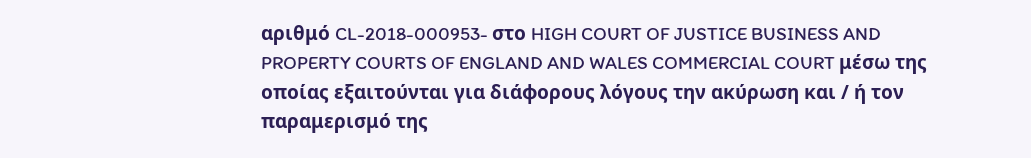αριθμό CL-2018-000953- στο HIGH COURT OF JUSTICE BUSINESS AND PROPERTY COURTS OF ENGLAND AND WALES COMMERCIAL COURT μέσω της οποίας εξαιτούνται για διάφορους λόγους την ακύρωση και / ή τον παραμερισμό της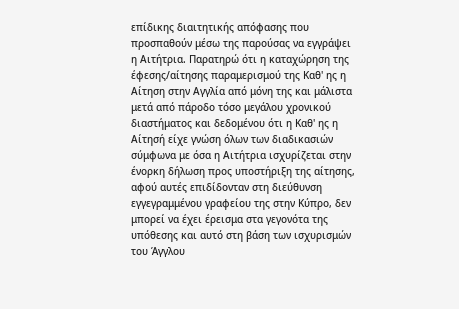επίδικης διαιτητικής απόφασης που προσπαθούν μέσω της παρούσας να εγγράψει η Αιτήτρια. Παρατηρώ ότι η καταχώρηση της έφεσης/αίτησης παραμερισμού της Καθ' ης η Αίτηση στην Αγγλία από μόνη της και μάλιστα μετά από πάροδο τόσο μεγάλου χρονικού διαστήματος και δεδομένου ότι η Καθ' ης η Αίτησή είχε γνώση όλων των διαδικασιών σύμφωνα με όσα η Αιτήτρια ισχυρίζεται στην ένορκη δήλωση προς υποστήριξη της αίτησης, αφού αυτές επιδίδονταν στη διεύθυνση εγγεγραμμένου γραφείου της στην Κύπρο, δεν μπορεί να έχει έρεισμα στα γεγονότα της υπόθεσης και αυτό στη βάση των ισχυρισμών του Άγγλου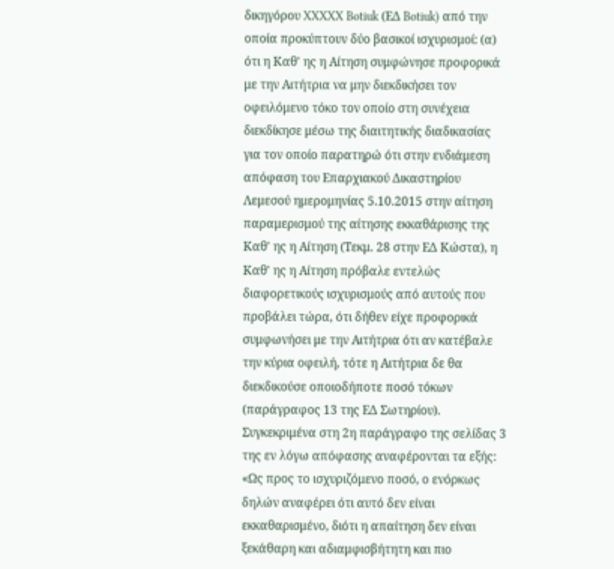δικηγόρου XXXXX Botiuk (ΕΔ Botiuk) από την οποία προκύπτουν δύο βασικοί ισχυρισμοί: (α) ότι η Καθ' ης η Αίτηση συμφώνησε προφορικά με την Αιτήτρια να μην διεκδικήσει τον οφειλόμενο τόκο τον οποίο στη συνέχεια διεκδίκησε μέσω της διαιτητικής διαδικασίας για τον οποίο παρατηρώ ότι στην ενδιάμεση απόφαση του Επαρχιακού Δικαστηρίου Λεμεσού ημερομηνίας 5.10.2015 στην αίτηση παραμερισμού της αίτησης εκκαθάρισης της Καθ' ης η Αίτηση (Τεκμ. 28 στην ΕΔ Κώστα), η Καθ' ης η Αίτηση πρόβαλε εντελώς διαφορετικούς ισχυρισμούς από αυτούς που προβάλει τώρα, ότι δήθεν είχε προφορικά συμφωνήσει με την Αιτήτρια ότι αν κατέβαλε την κύρια οφειλή, τότε η Αιτήτρια δε θα διεκδικούσε οποιοδήποτε ποσό τόκων (παράγραφος 13 της ΕΔ Σωτηρίου). Συγκεκριμένα στη 2η παράγραφο της σελίδας 3 της εν λόγω απόφασης αναφέρονται τα εξής: «Ως προς το ισχυριζόμενο ποσό, ο ενόρκως δηλών αναφέρει ότι αυτό δεν είναι εκκαθαρισμένο, διότι η απαίτηση δεν είναι ξεκάθαρη και αδιαμφισβήτητη και πιο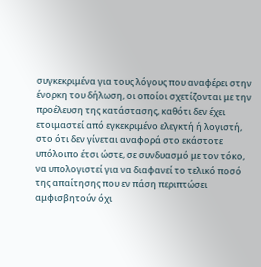συγκεκριμένα για τους λόγους που αναφέρει στην ένορκη του δήλωση, οι οποίοι σχετίζονται με την προέλευση της κατάστασης, καθότι δεν έχει ετοιμαστεί από εγκεκριμένο ελεγκτή ή λογιστή, στο ότι δεν γίνεται αναφορά στο εκάστοτε υπόλοιπο έτσι ώστε, σε συνδυασμό με τον τόκο, να υπολογιστεί για να διαφανεί το τελικό ποσό της απαίτησης που εν πάση περιπτώσει αμφισβητούν όχι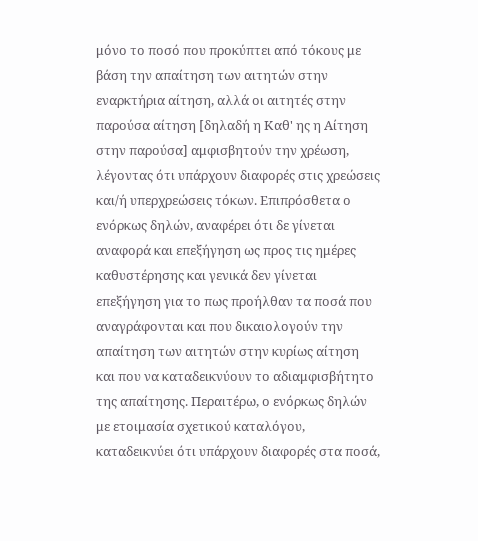μόνο το ποσό που προκύπτει από τόκους με βάση την απαίτηση των αιτητών στην εναρκτήρια αίτηση, αλλά οι αιτητές στην παρούσα αίτηση [δηλαδή η Καθ' ης η Αίτηση στην παρούσα] αμφισβητούν την χρέωση, λέγοντας ότι υπάρχουν διαφορές στις χρεώσεις και/ή υπερχρεώσεις τόκων. Επιπρόσθετα ο ενόρκως δηλών, αναφέρει ότι δε γίνεται αναφορά και επεξήγηση ως προς τις ημέρες καθυστέρησης και γενικά δεν γίνεται επεξήγηση για το πως προήλθαν τα ποσά που αναγράφονται και που δικαιολογούν την απαίτηση των αιτητών στην κυρίως αίτηση και που να καταδεικνύουν το αδιαμφισβήτητο της απαίτησης. Περαιτέρω, ο ενόρκως δηλών με ετοιμασία σχετικού καταλόγου, καταδεικνύει ότι υπάρχουν διαφορές στα ποσά,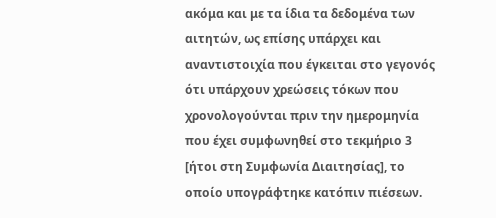ακόμα και με τα ίδια τα δεδομένα των αιτητών, ως επίσης υπάρχει και αναντιστοιχία που έγκειται στο γεγονός ότι υπάρχουν χρεώσεις τόκων που χρονολογούνται πριν την ημερομηνία που έχει συμφωνηθεί στο τεκμήριο 3 [ήτοι στη Συμφωνία Διαιτησίας], το οποίο υπογράφτηκε κατόπιν πιέσεων.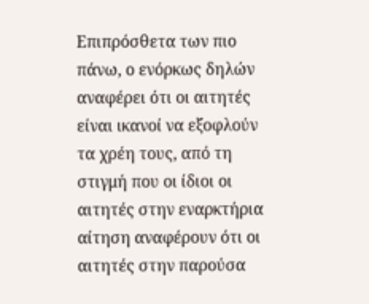Επιπρόσθετα των πιο πάνω, ο ενόρκως δηλών αναφέρει ότι οι αιτητές είναι ικανοί να εξοφλούν τα χρέη τους, από τη στιγμή που οι ίδιοι οι αιτητές στην εναρκτήρια αίτηση αναφέρουν ότι οι αιτητές στην παρούσα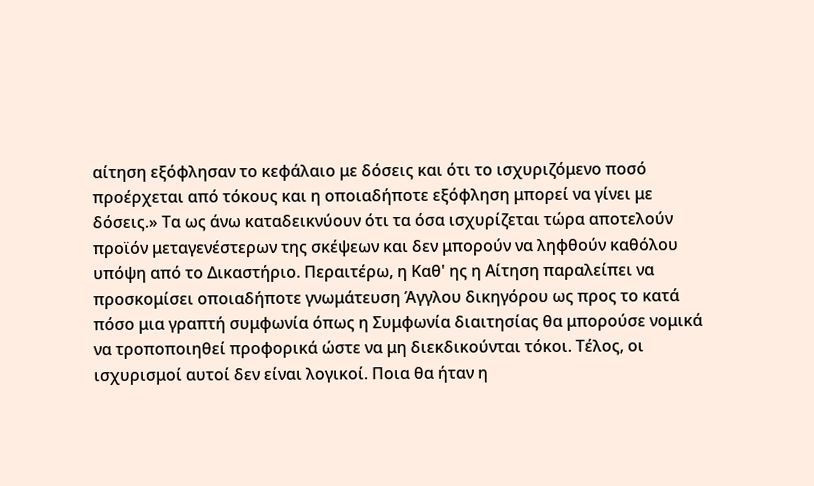αίτηση εξόφλησαν το κεφάλαιο με δόσεις και ότι το ισχυριζόμενο ποσό προέρχεται από τόκους και η οποιαδήποτε εξόφληση μπορεί να γίνει με δόσεις.» Τα ως άνω καταδεικνύουν ότι τα όσα ισχυρίζεται τώρα αποτελούν προϊόν μεταγενέστερων της σκέψεων και δεν μπορούν να ληφθούν καθόλου υπόψη από το Δικαστήριο. Περαιτέρω, η Καθ' ης η Αίτηση παραλείπει να προσκομίσει οποιαδήποτε γνωμάτευση Άγγλου δικηγόρου ως προς το κατά πόσο μια γραπτή συμφωνία όπως η Συμφωνία διαιτησίας θα μπορούσε νομικά να τροποποιηθεί προφορικά ώστε να μη διεκδικούνται τόκοι. Τέλος, οι ισχυρισμοί αυτοί δεν είναι λογικοί. Ποια θα ήταν η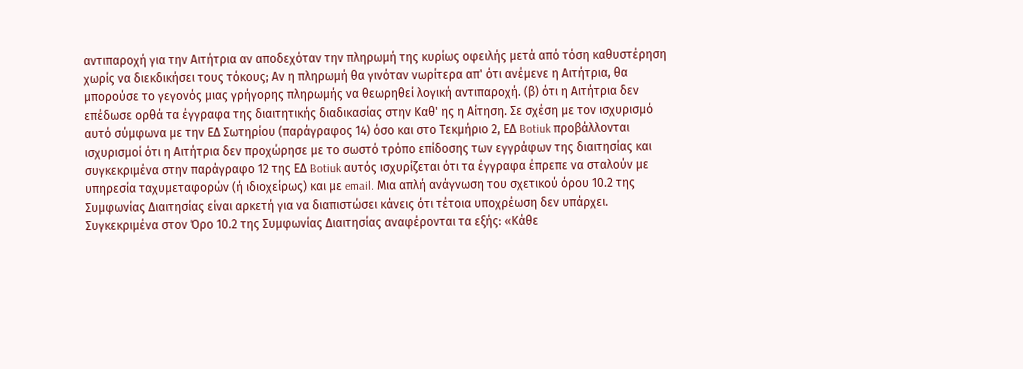αντιπαροχή για την Αιτήτρια αν αποδεχόταν την πληρωμή της κυρίως οφειλής μετά από τόση καθυστέρηση χωρίς να διεκδικήσει τους τόκους; Αν η πληρωμή θα γινόταν νωρίτερα απ' ότι ανέμενε η Αιτήτρια, θα μπορούσε το γεγονός μιας γρήγορης πληρωμής να θεωρηθεί λογική αντιπαροχή. (β) ότι η Αιτήτρια δεν επέδωσε ορθά τα έγγραφα της διαιτητικής διαδικασίας στην Καθ' ης η Αίτηση. Σε σχέση με τον ισχυρισμό αυτό σύμφωνα με την ΕΔ Σωτηρίου (παράγραφος 14) όσο και στο Τεκμήριο 2, ΕΔ Botiuk προβάλλονται ισχυρισμοί ότι η Αιτήτρια δεν προχώρησε με το σωστό τρόπο επίδοσης των εγγράφων της διαιτησίας και συγκεκριμένα στην παράγραφο 12 της ΕΔ Botiuk αυτός ισχυρίζεται ότι τα έγγραφα έπρεπε να σταλούν με υπηρεσία ταχυμεταφορών (ή ιδιοχείρως) και με email. Μια απλή ανάγνωση του σχετικού όρου 10.2 της Συμφωνίας Διαιτησίας είναι αρκετή για να διαπιστώσει κάνεις ότι τέτοια υποχρέωση δεν υπάρχει. Συγκεκριμένα στον Όρο 10.2 της Συμφωνίας Διαιτησίας αναφέρονται τα εξής: «Κάθε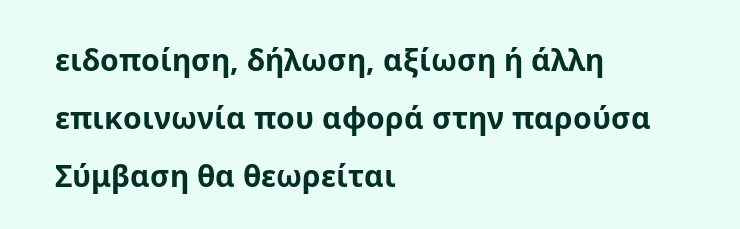ειδοποίηση, δήλωση, αξίωση ή άλλη επικοινωνία που αφορά στην παρούσα Σύμβαση θα θεωρείται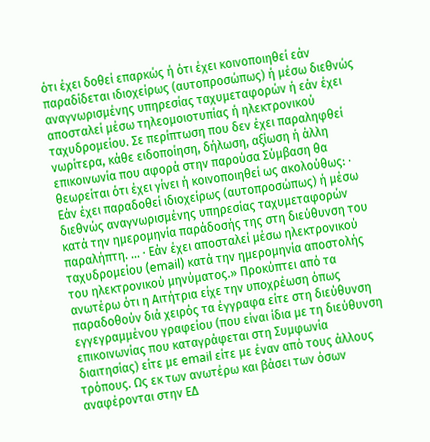ότι έχει δοθεί επαρκώς ή ότι έχει κοινοποιηθεί εάν παραδίδεται ιδιοχείρως (αυτοπροσώπως) ή μέσω διεθνώς αναγνωρισμένης υπηρεσίας ταχυμεταφορών ή εάν έχει αποσταλεί μέσω τηλεομοιοτυπίας ή ηλεκτρονικού ταχυδρομείου. Σε περίπτωση που δεν έχει παραληφθεί νωρίτερα, κάθε ειδοποίηση, δήλωση, αξίωση ή άλλη επικοινωνία που αφορά στην παρούσα Σύμβαση θα θεωρείται ότι έχει γίνει ή κοινοποιηθεί ως ακολούθως: · Εάν έχει παραδοθεί ιδιοχείρως (αυτοπροσώπως) ή μέσω διεθνώς αναγνωρισμένης υπηρεσίας ταχυμεταφορών κατά την ημερομηνία παράδοσής της στη διεύθυνση του παραλήπτη. ... · Εάν έχει αποσταλεί μέσω ηλεκτρονικού ταχυδρομείου (email) κατά την ημερομηνία αποστολής του ηλεκτρονικού μηνύματος.» Προκύπτει από τα ανωτέρω ότι η Αιτήτρια είχε την υποχρέωση όπως παραδοθούν διά χειρός τα έγγραφα είτε στη διεύθυνση εγγεγραμμένου γραφείου (που είναι ίδια με τη διεύθυνση επικοινωνίας που καταγράφεται στη Συμφωνία διαιτησίας) είτε με email είτε με έναν από τους άλλους τρόπους. Ως εκ των ανωτέρω και βάσει των όσων αναφέρονται στην ΕΔ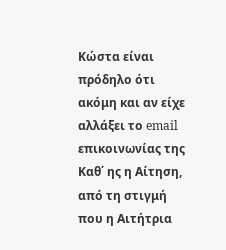Κώστα είναι πρόδηλο ότι ακόμη και αν είχε αλλάξει το email επικοινωνίας της Καθ΄ ης η Αίτηση, από τη στιγμή που η Αιτήτρια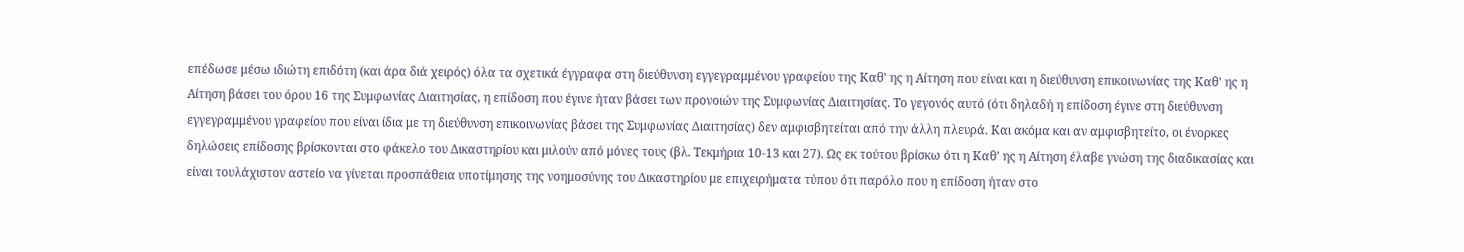επέδωσε μέσω ιδιώτη επιδότη (και άρα διά χειρός) όλα τα σχετικά έγγραφα στη διεύθυνση εγγεγραμμένου γραφείου της Καθ' ης η Αίτηση που είναι και η διεύθυνση επικοινωνίας της Καθ' ης η Αίτηση βάσει του όρου 16 της Συμφωνίας Διαιτησίας, η επίδοση που έγινε ήταν βάσει των προνοιών της Συμφωνίας Διαιτησίας. Το γεγονός αυτό (ότι δηλαδή η επίδοση έγινε στη διεύθυνση εγγεγραμμένου γραφείου που είναι ίδια με τη διεύθυνση επικοινωνίας βάσει της Συμφωνίας Διαιτησίας) δεν αμφισβητείται από την άλλη πλευρά. Και ακόμα και αν αμφισβητείτο, οι ένορκες δηλώσεις επίδοσης βρίσκονται στο φάκελο του Δικαστηρίου και μιλούν από μόνες τους (βλ. Τεκμήρια 10-13 και 27). Ως εκ τούτου βρίσκω ότι η Καθ' ης η Αίτηση έλαβε γνώση της διαδικασίας και είναι τουλάχιστον αστείο να γίνεται προσπάθεια υποτίμησης της νοημοσύνης του Δικαστηρίου με επιχειρήματα τύπου ότι παρόλο που η επίδοση ήταν στο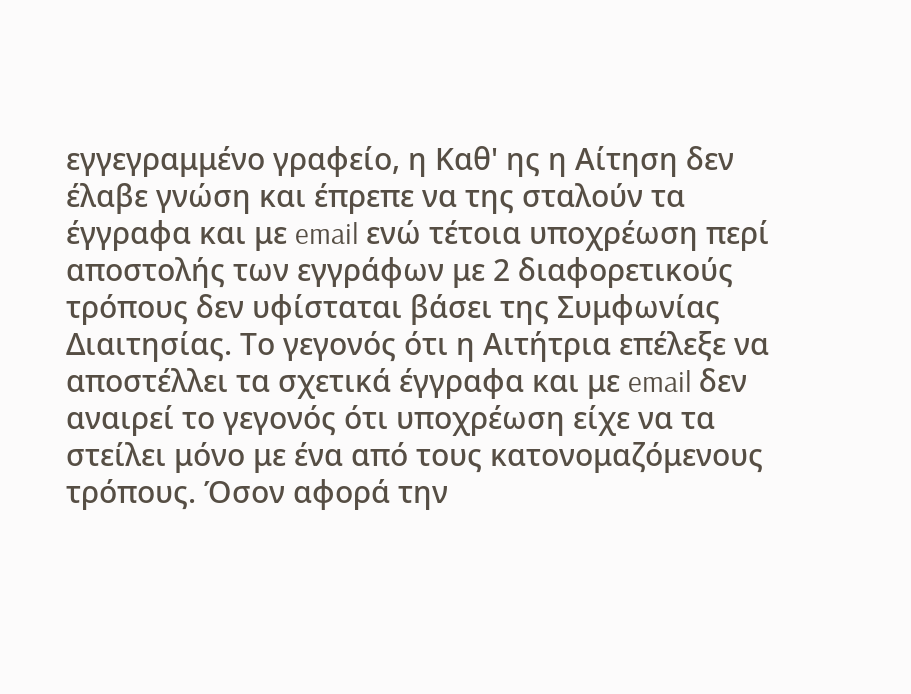εγγεγραμμένο γραφείο, η Καθ' ης η Αίτηση δεν έλαβε γνώση και έπρεπε να της σταλούν τα έγγραφα και με email ενώ τέτοια υποχρέωση περί αποστολής των εγγράφων με 2 διαφορετικούς τρόπους δεν υφίσταται βάσει της Συμφωνίας Διαιτησίας. Το γεγονός ότι η Αιτήτρια επέλεξε να αποστέλλει τα σχετικά έγγραφα και με email δεν αναιρεί το γεγονός ότι υποχρέωση είχε να τα στείλει μόνο με ένα από τους κατονομαζόμενους τρόπους. Όσον αφορά την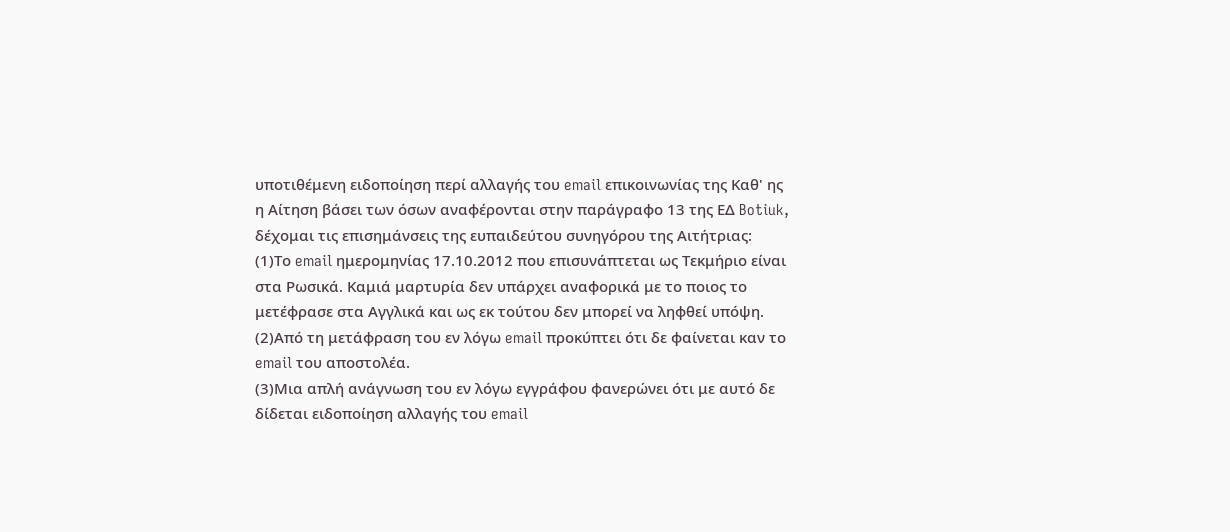υποτιθέμενη ειδοποίηση περί αλλαγής του email επικοινωνίας της Καθ' ης η Αίτηση βάσει των όσων αναφέρονται στην παράγραφο 13 της ΕΔ Botiuk, δέχομαι τις επισημάνσεις της ευπαιδεύτου συνηγόρου της Αιτήτριας:
(1)Το email ημερομηνίας 17.10.2012 που επισυνάπτεται ως Τεκμήριο είναι στα Ρωσικά. Καμιά μαρτυρία δεν υπάρχει αναφορικά με το ποιος το μετέφρασε στα Αγγλικά και ως εκ τούτου δεν μπορεί να ληφθεί υπόψη.
(2)Από τη μετάφραση του εν λόγω email προκύπτει ότι δε φαίνεται καν το email του αποστολέα.
(3)Μια απλή ανάγνωση του εν λόγω εγγράφου φανερώνει ότι με αυτό δε δίδεται ειδοποίηση αλλαγής του email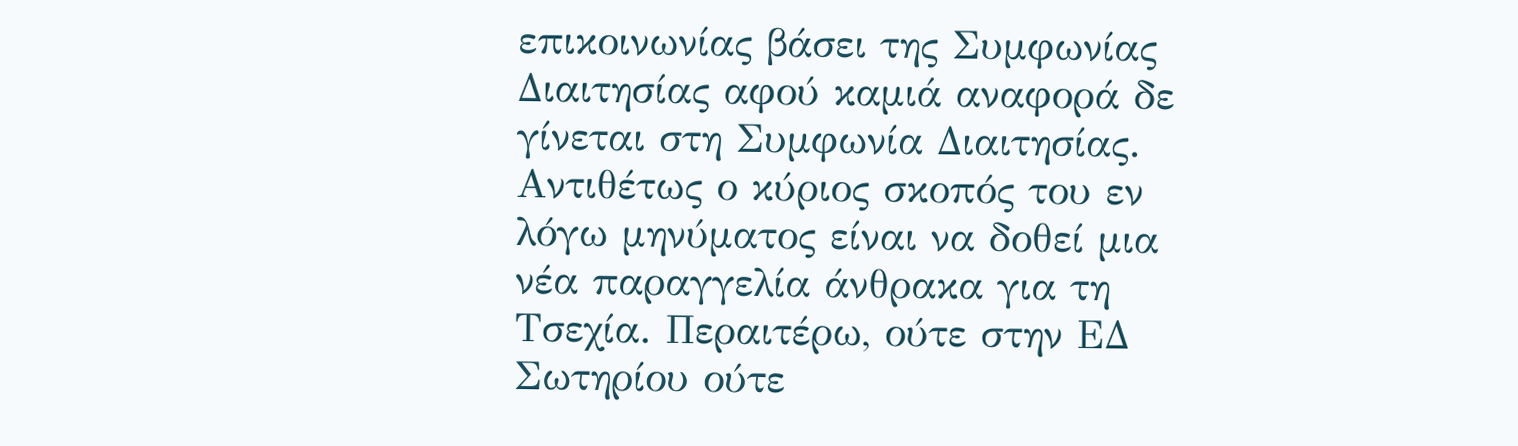επικοινωνίας βάσει της Συμφωνίας Διαιτησίας αφού καμιά αναφορά δε γίνεται στη Συμφωνία Διαιτησίας. Αντιθέτως ο κύριος σκοπός του εν λόγω μηνύματος είναι να δοθεί μια νέα παραγγελία άνθρακα για τη Τσεχία. Περαιτέρω, ούτε στην ΕΔ Σωτηρίου ούτε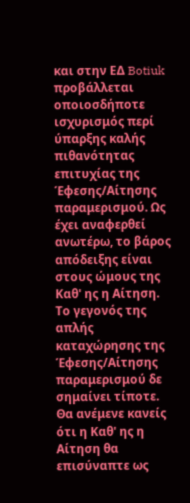και στην ΕΔ Botiuk προβάλλεται οποιοσδήποτε ισχυρισμός περί ύπαρξης καλής πιθανότητας επιτυχίας της Έφεσης/Αίτησης παραμερισμού. Ως έχει αναφερθεί ανωτέρω, το βάρος απόδειξης είναι στους ώμους της Καθ' ης η Αίτηση. Το γεγονός της απλής καταχώρησης της Έφεσης/Αίτησης παραμερισμού δε σημαίνει τίποτε. Θα ανέμενε κανείς ότι η Καθ' ης η Αίτηση θα επισύναπτε ως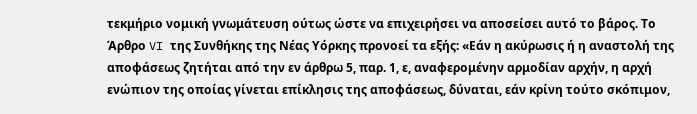τεκμήριο νομική γνωμάτευση ούτως ώστε να επιχειρήσει να αποσείσει αυτό το βάρος. Το Άρθρο VI της Συνθήκης της Νέας Υόρκης προνοεί τα εξής: «Εάν η ακύρωσις ή η αναστολή της αποφάσεως ζητήται από την εν άρθρω 5, παρ. 1, ε, αναφερομένην αρμοδίαν αρχήν, η αρχή ενώπιον της οποίας γίνεται επίκλησις της αποφάσεως, δύναται, εάν κρίνη τούτο σκόπιμον,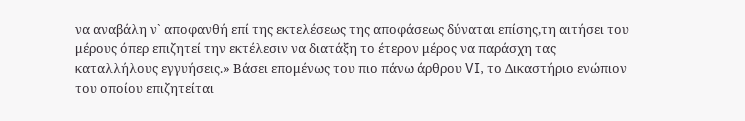να αναβάλη ν` αποφανθή επί της εκτελέσεως της αποφάσεως δύναται επίσης,τη αιτήσει του μέρους όπερ επιζητεί την εκτέλεσιν να διατάξη το έτερον μέρος να παράσχη τας καταλλήλους εγγυήσεις.» Βάσει επομένως του πιο πάνω άρθρου VI, το Δικαστήριο ενώπιον του οποίου επιζητείται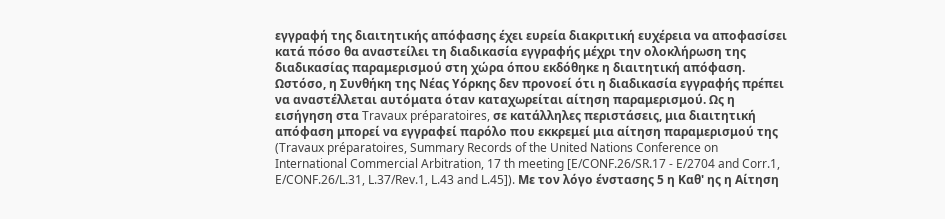εγγραφή της διαιτητικής απόφασης έχει ευρεία διακριτική ευχέρεια να αποφασίσει κατά πόσο θα αναστείλει τη διαδικασία εγγραφής μέχρι την ολοκλήρωση της διαδικασίας παραμερισμού στη χώρα όπου εκδόθηκε η διαιτητική απόφαση. Ωστόσο, η Συνθήκη της Νέας Υόρκης δεν προνοεί ότι η διαδικασία εγγραφής πρέπει να αναστέλλεται αυτόματα όταν καταχωρείται αίτηση παραμερισμού. Ως η εισήγηση στα Travaux préparatoires, σε κατάλληλες περιστάσεις, μια διαιτητική απόφαση μπορεί να εγγραφεί παρόλο που εκκρεμεί μια αίτηση παραμερισμού της (Travaux préparatoires, Summary Records of the United Nations Conference on International Commercial Arbitration, 17 th meeting [E/CONF.26/SR.17 - E/2704 and Corr.1, E/CONF.26/L.31, L.37/Rev.1, L.43 and L.45]). Με τον λόγο ένστασης 5 η Καθ' ης η Αίτηση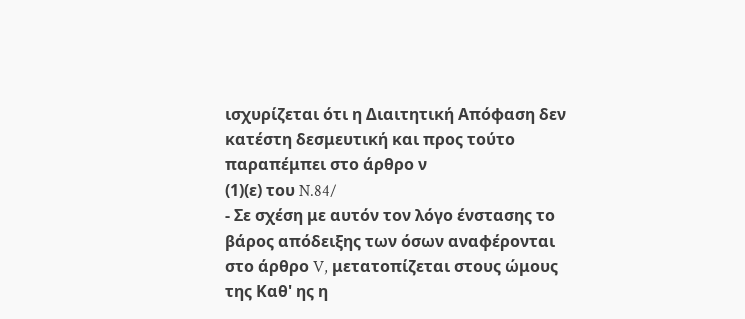ισχυρίζεται ότι η Διαιτητική Απόφαση δεν κατέστη δεσμευτική και προς τούτο παραπέμπει στο άρθρο ν
(1)(ε) του N.84/
- Σε σχέση με αυτόν τον λόγο ένστασης το βάρος απόδειξης των όσων αναφέρονται στο άρθρο V, μετατοπίζεται στους ώμους της Καθ' ης η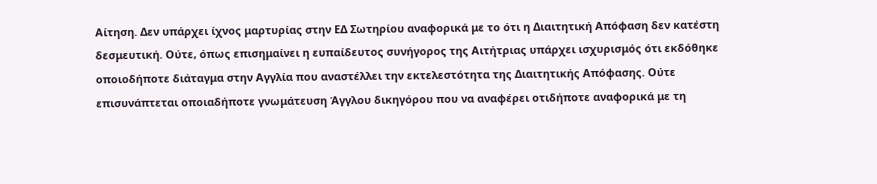Αίτηση. Δεν υπάρχει ίχνος μαρτυρίας στην ΕΔ Σωτηρίου αναφορικά με το ότι η Διαιτητική Απόφαση δεν κατέστη δεσμευτική. Ούτε, όπως επισημαίνει η ευπαίδευτος συνήγορος της Αιτήτριας υπάρχει ισχυρισμός ότι εκδόθηκε οποιοδήποτε διάταγμα στην Αγγλία που αναστέλλει την εκτελεστότητα της Διαιτητικής Απόφασης. Ούτε επισυνάπτεται οποιαδήποτε γνωμάτευση Άγγλου δικηγόρου που να αναφέρει οτιδήποτε αναφορικά με τη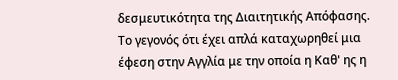δεσμευτικότητα της Διαιτητικής Απόφασης. Το γεγονός ότι έχει απλά καταχωρηθεί μια έφεση στην Αγγλία με την οποία η Καθ' ης η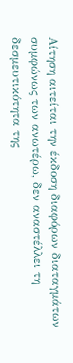Αίτηση αιτείται την έκδοση διαφόρων διαταγμάτων συμφώνως των ανωτέρω, δεν αναστέλλει τη δεσμευτικότητα της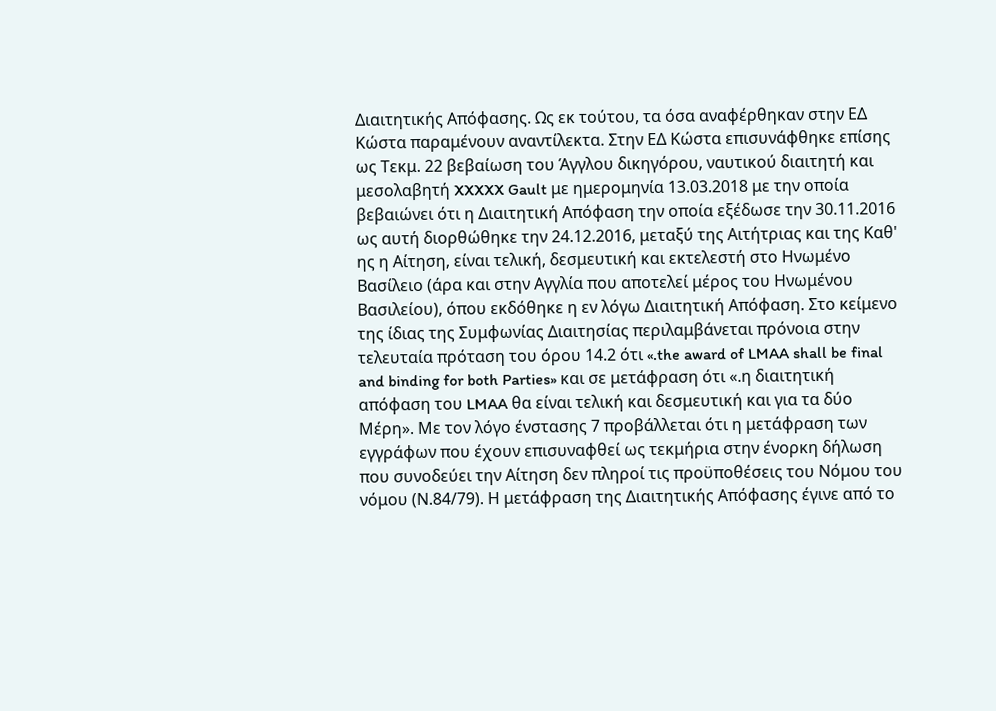Διαιτητικής Απόφασης. Ως εκ τούτου, τα όσα αναφέρθηκαν στην ΕΔ Κώστα παραμένουν αναντίλεκτα. Στην ΕΔ Κώστα επισυνάφθηκε επίσης ως Τεκμ. 22 βεβαίωση του Άγγλου δικηγόρου, ναυτικού διαιτητή και μεσολαβητή XXXXX Gault με ημερομηνία 13.03.2018 με την οποία βεβαιώνει ότι η Διαιτητική Απόφαση την οποία εξέδωσε την 30.11.2016 ως αυτή διορθώθηκε την 24.12.2016, μεταξύ της Αιτήτριας και της Καθ' ης η Αίτηση, είναι τελική, δεσμευτική και εκτελεστή στο Ηνωμένο Βασίλειο (άρα και στην Αγγλία που αποτελεί μέρος του Ηνωμένου Βασιλείου), όπου εκδόθηκε η εν λόγω Διαιτητική Απόφαση. Στο κείμενο της ίδιας της Συμφωνίας Διαιτησίας περιλαμβάνεται πρόνοια στην τελευταία πρόταση του όρου 14.2 ότι «.the award of LMAA shall be final and binding for both Parties» και σε μετάφραση ότι «.η διαιτητική απόφαση του LMAA θα είναι τελική και δεσμευτική και για τα δύο Μέρη». Με τον λόγο ένστασης 7 προβάλλεται ότι η μετάφραση των εγγράφων που έχουν επισυναφθεί ως τεκμήρια στην ένορκη δήλωση που συνοδεύει την Αίτηση δεν πληροί τις προϋποθέσεις του Νόμου του νόμου (Ν.84/79). Η μετάφραση της Διαιτητικής Απόφασης έγινε από το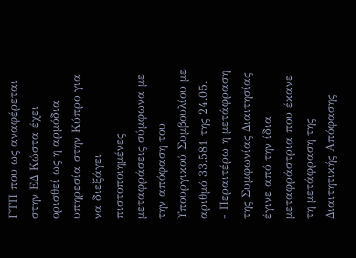ΓΤΠ που ως αναφέρεται στην ΕΔ Κώστα έχει ορισθεί ως η αρμόδια υπηρεσία στην Κύπρο για να διεξάγει πιστοποιημένες μεταφράσεις σύμφωνα με την απόφαση του Υπουργικού Συμβουλίου με αριθμό 33.581 της 24.05.
- Περαιτέρω η μετάφραση της Συμφωνίας Διαιτησίας έγινε από την ίδια μεταφράστρια που έκανε τη μετάφραση της Διαιτητικής Απόφασης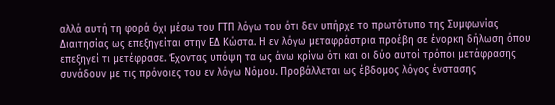αλλά αυτή τη φορά όχι μέσω του ΓΤΠ λόγω του ότι δεν υπήρχε το πρωτότυπο της Συμφωνίας Διαιτησίας ως επεξηγείται στην ΕΔ Κώστα. Η εν λόγω μεταφράστρια προέβη σε ένορκη δήλωση όπου επεξηγεί τι μετέφρασε. Έχοντας υπόψη τα ως άνω κρίνω ότι και οι δύο αυτοί τρόποι μετάφρασης συνάδουν με τις πρόνοιες του εν λόγω Νόμου. Προβάλλεται ως έβδομος λόγος ένστασης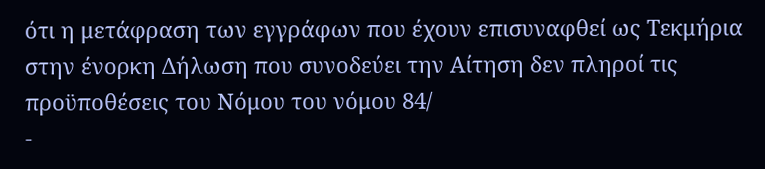ότι η μετάφραση των εγγράφων που έχουν επισυναφθεί ως Τεκμήρια στην ένορκη Δήλωση που συνοδεύει την Αίτηση δεν πληροί τις προϋποθέσεις του Νόμου του νόμου 84/
-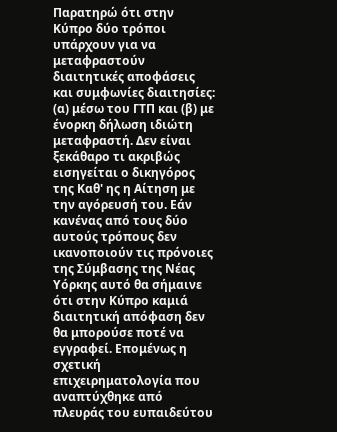Παρατηρώ ότι στην Κύπρο δύο τρόποι υπάρχουν για να μεταφραστούν διαιτητικές αποφάσεις και συμφωνίες διαιτησίες: (α) μέσω του ΓΤΠ και (β) με ένορκη δήλωση ιδιώτη μεταφραστή. Δεν είναι ξεκάθαρο τι ακριβώς εισηγείται ο δικηγόρος της Καθ' ης η Αίτηση με την αγόρευσή του. Εάν κανένας από τους δύο αυτούς τρόπους δεν ικανοποιούν τις πρόνοιες της Σύμβασης της Νέας Υόρκης αυτό θα σήμαινε ότι στην Κύπρο καμιά διαιτητική απόφαση δεν θα μπορούσε ποτέ να εγγραφεί. Επομένως η σχετική επιχειρηματολογία που αναπτύχθηκε από πλευράς του ευπαιδεύτου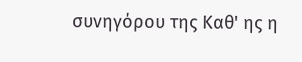συνηγόρου της Καθ' ης η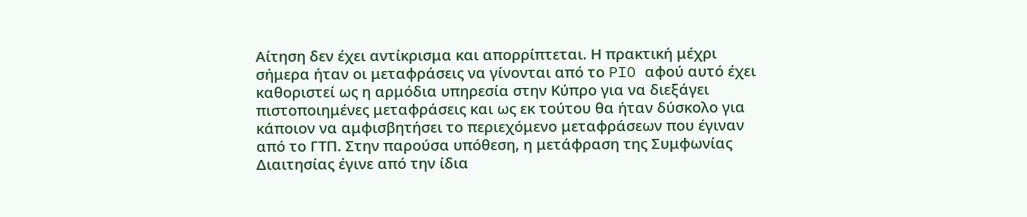Αίτηση δεν έχει αντίκρισμα και απορρίπτεται. Η πρακτική μέχρι σήμερα ήταν οι μεταφράσεις να γίνονται από το PIO αφού αυτό έχει καθοριστεί ως η αρμόδια υπηρεσία στην Κύπρο για να διεξάγει πιστοποιημένες μεταφράσεις και ως εκ τούτου θα ήταν δύσκολο για κάποιον να αμφισβητήσει το περιεχόμενο μεταφράσεων που έγιναν από το ΓΤΠ. Στην παρούσα υπόθεση, η μετάφραση της Συμφωνίας Διαιτησίας έγινε από την ίδια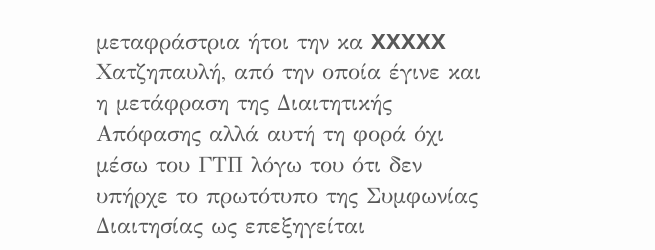μεταφράστρια ήτοι την κα XXXXX Χατζηπαυλή, από την οποία έγινε και η μετάφραση της Διαιτητικής Απόφασης αλλά αυτή τη φορά όχι μέσω του ΓΤΠ λόγω του ότι δεν υπήρχε το πρωτότυπο της Συμφωνίας Διαιτησίας ως επεξηγείται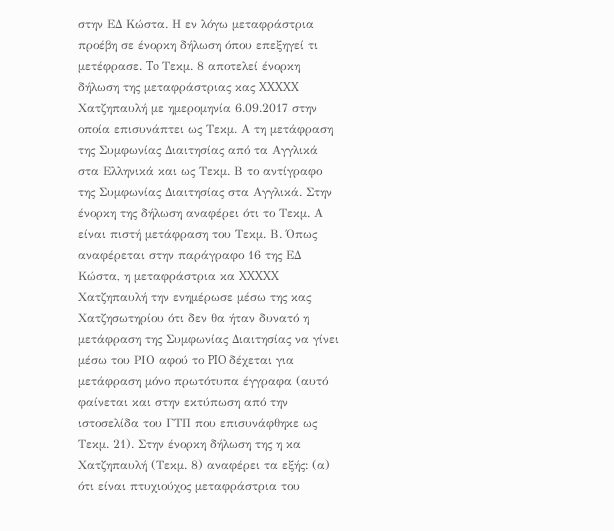στην ΕΔ Κώστα. Η εν λόγω μεταφράστρια προέβη σε ένορκη δήλωση όπου επεξηγεί τι μετέφρασε. To Τεκμ. 8 αποτελεί ένορκη δήλωση της μεταφράστριας κας XXXXX Χατζηπαυλή με ημερομηνία 6.09.2017 στην οποία επισυνάπτει ως Τεκμ. Α τη μετάφραση της Συμφωνίας Διαιτησίας από τα Αγγλικά στα Ελληνικά και ως Τεκμ. Β το αντίγραφο της Συμφωνίας Διαιτησίας στα Αγγλικά. Στην ένορκη της δήλωση αναφέρει ότι το Τεκμ. Α είναι πιστή μετάφραση του Τεκμ. Β. Όπως αναφέρεται στην παράγραφο 16 της ΕΔ Κώστα, η μεταφράστρια κα XXXXX Χατζηπαυλή την ενημέρωσε μέσω της κας Χατζησωτηρίου ότι δεν θα ήταν δυνατό η μετάφραση της Συμφωνίας Διαιτησίας να γίνει μέσω του PIΟ αφού το PIO δέχεται για μετάφραση μόνο πρωτότυπα έγγραφα (αυτό φαίνεται και στην εκτύπωση από την ιστοσελίδα του ΓΤΠ που επισυνάφθηκε ως Τεκμ. 21). Στην ένορκη δήλωση της η κα Χατζηπαυλή (Τεκμ. 8) αναφέρει τα εξής: (α) ότι είναι πτυχιούχος μεταφράστρια του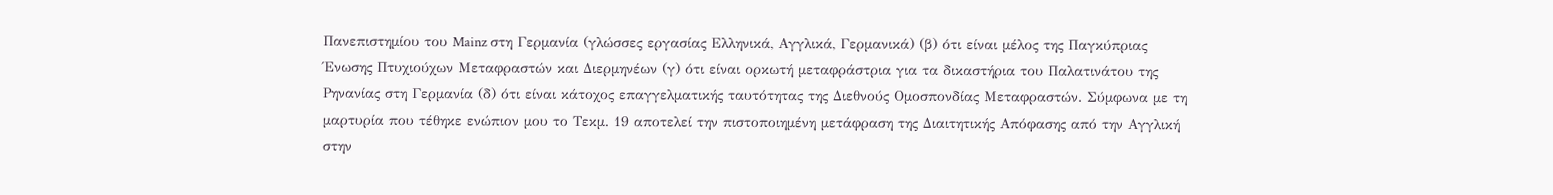Πανεπιστημίου του Mainz στη Γερμανία (γλώσσες εργασίας Ελληνικά, Αγγλικά, Γερμανικά) (β) ότι είναι μέλος της Παγκύπριας Ένωσης Πτυχιούχων Μεταφραστών και Διερμηνέων (γ) ότι είναι ορκωτή μεταφράστρια για τα δικαστήρια του Παλατινάτου της Ρηνανίας στη Γερμανία (δ) ότι είναι κάτοχος επαγγελματικής ταυτότητας της Διεθνούς Ομοσπονδίας Μεταφραστών. Σύμφωνα με τη μαρτυρία που τέθηκε ενώπιον μου το Τεκμ. 19 αποτελεί την πιστοποιημένη μετάφραση της Διαιτητικής Απόφασης από την Αγγλική στην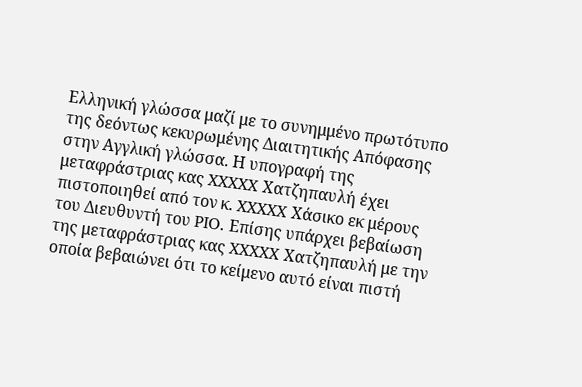Ελληνική γλώσσα μαζί με το συνημμένο πρωτότυπο της δεόντως κεκυρωμένης Διαιτητικής Απόφασης στην Αγγλική γλώσσα. Η υπογραφή της μεταφράστριας κας XXXXX Χατζηπαυλή έχει πιστοποιηθεί από τον κ. XXXXX Χάσικο εκ μέρους του Διευθυντή του PIO. Επίσης υπάρχει βεβαίωση της μεταφράστριας κας XXXXX Χατζηπαυλή με την οποία βεβαιώνει ότι το κείμενο αυτό είναι πιστή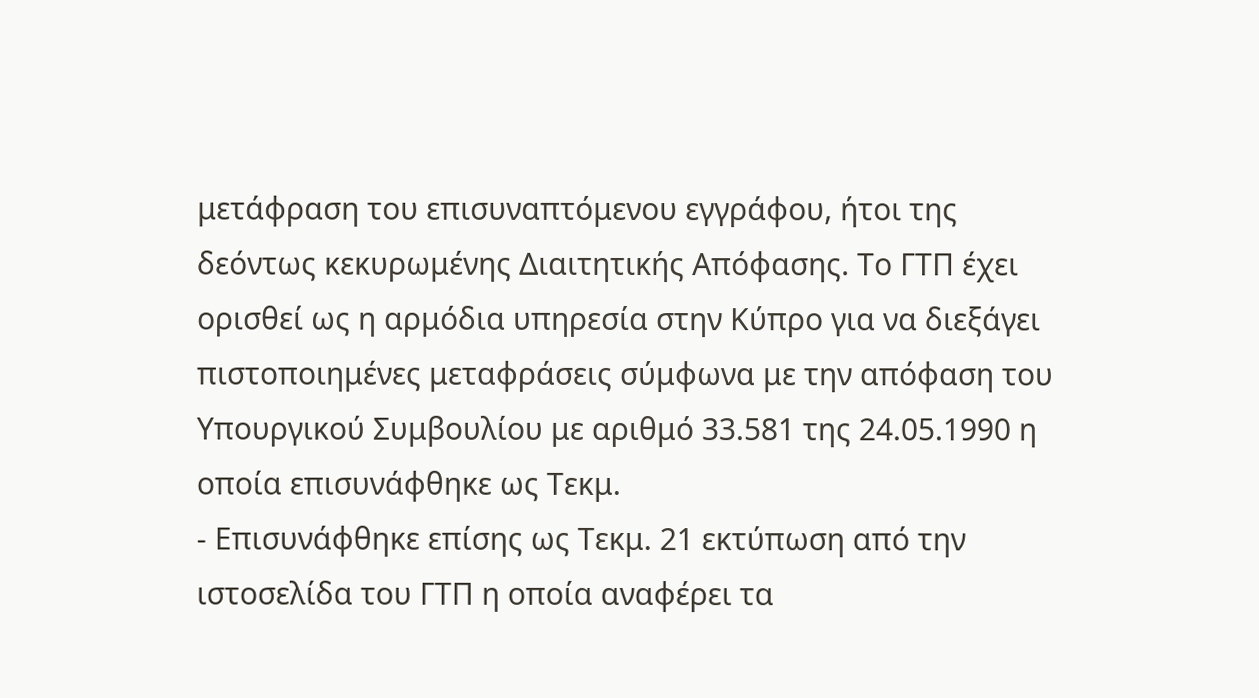μετάφραση του επισυναπτόμενου εγγράφου, ήτοι της δεόντως κεκυρωμένης Διαιτητικής Απόφασης. Tο ΓΤΠ έχει ορισθεί ως η αρμόδια υπηρεσία στην Κύπρο για να διεξάγει πιστοποιημένες μεταφράσεις σύμφωνα με την απόφαση του Υπουργικού Συμβουλίου με αριθμό 33.581 της 24.05.1990 η οποία επισυνάφθηκε ως Τεκμ.
- Επισυνάφθηκε επίσης ως Τεκμ. 21 εκτύπωση από την ιστοσελίδα του ΓΤΠ η οποία αναφέρει τα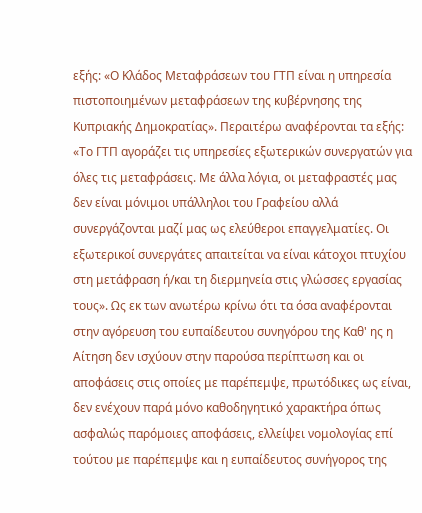εξής: «Ο Κλάδος Μεταφράσεων του ΓΤΠ είναι η υπηρεσία πιστοποιημένων μεταφράσεων της κυβέρνησης της Κυπριακής Δημοκρατίας». Περαιτέρω αναφέρονται τα εξής: «Το ΓΤΠ αγοράζει τις υπηρεσίες εξωτερικών συνεργατών για όλες τις μεταφράσεις. Με άλλα λόγια, οι μεταφραστές μας δεν είναι μόνιμοι υπάλληλοι του Γραφείου αλλά συνεργάζονται μαζί μας ως ελεύθεροι επαγγελματίες. Οι εξωτερικοί συνεργάτες απαιτείται να είναι κάτοχοι πτυχίου στη μετάφραση ή/και τη διερμηνεία στις γλώσσες εργασίας τους». Ως εκ των ανωτέρω κρίνω ότι τα όσα αναφέρονται στην αγόρευση του ευπαίδευτου συνηγόρου της Καθ' ης η Αίτηση δεν ισχύουν στην παρούσα περίπτωση και οι αποφάσεις στις οποίες με παρέπεμψε, πρωτόδικες ως είναι, δεν ενέχουν παρά μόνο καθοδηγητικό χαρακτήρα όπως ασφαλώς παρόμοιες αποφάσεις, ελλείψει νομολογίας επί τούτου με παρέπεμψε και η ευπαίδευτος συνήγορος της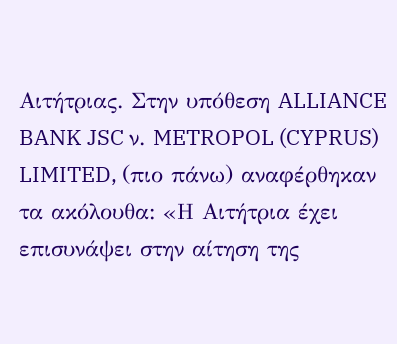Αιτήτριας. Στην υπόθεση ALLIANCE BANK JSC ν. METROPOL (CYPRUS) LIMITED, (πιο πάνω) αναφέρθηκαν τα ακόλουθα: «Η Αιτήτρια έχει επισυνάψει στην αίτηση της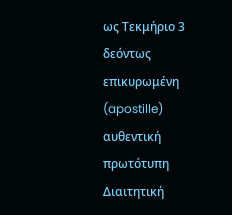ως Τεκμήριο 3 δεόντως επικυρωμένη (apostille) αυθεντική πρωτότυπη Διαιτητική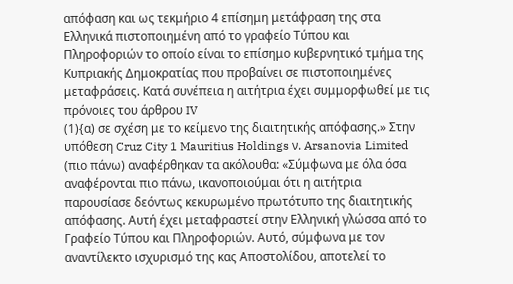απόφαση και ως τεκμήριο 4 επίσημη μετάφραση της στα Ελληνικά πιστοποιημένη από το γραφείο Τύπου και Πληροφοριών το οποίο είναι το επίσημο κυβερνητικό τμήμα της Κυπριακής Δημοκρατίας που προβαίνει σε πιστοποιημένες μεταφράσεις. Κατά συνέπεια η αιτήτρια έχει συμμορφωθεί με τις πρόνοιες του άρθρου IV
(1){α) σε σχέση με το κείμενο της διαιτητικής απόφασης.» Στην υπόθεση Cruz City 1 Mauritius Holdings ν. Arsanovia Limited (πιο πάνω) αναφέρθηκαν τα ακόλουθα: «Σύμφωνα με όλα όσα αναφέρονται πιο πάνω, ικανοποιούμαι ότι η αιτήτρια παρουσίασε δεόντως κεκυρωμένο πρωτότυπο της διαιτητικής απόφασης. Αυτή έχει μεταφραστεί στην Ελληνική γλώσσα από το Γραφείο Τύπου και Πληροφοριών. Αυτό, σύμφωνα με τον αναντίλεκτο ισχυρισμό της κας Αποστολίδου, αποτελεί το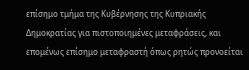επίσημο τμήμα της Κυβέρνησης της Κυπριακής Δημοκρατίας για πιστοποιημένες μεταφράσεις, και επομένως επίσημο μεταφραστή όπως ρητώς προνοείται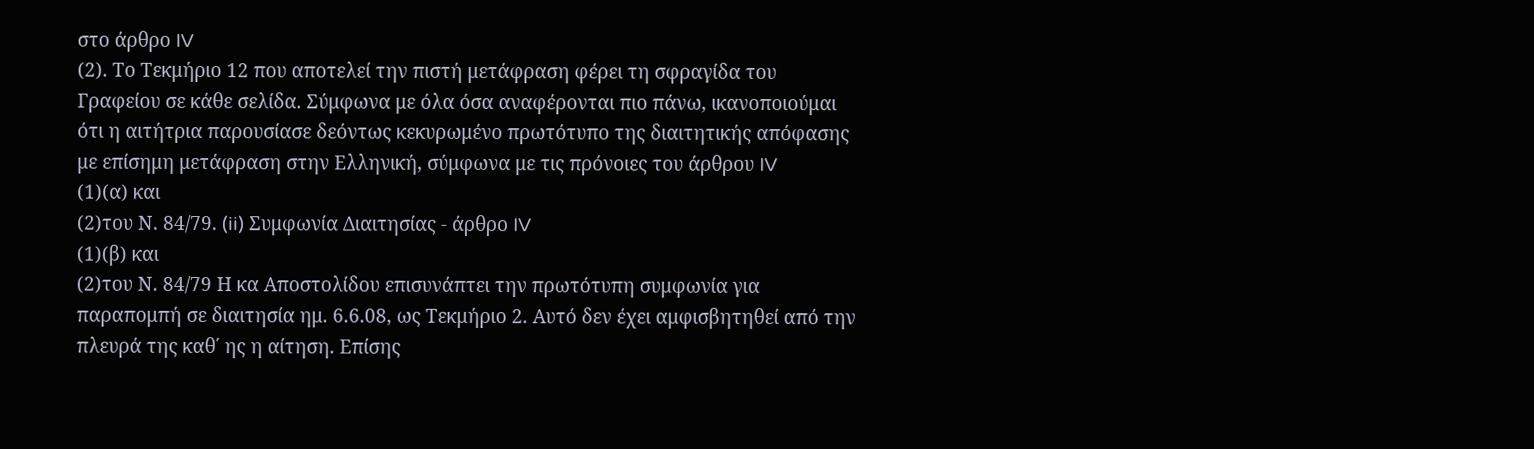στο άρθρο IV
(2). Το Τεκμήριο 12 που αποτελεί την πιστή μετάφραση φέρει τη σφραγίδα του Γραφείου σε κάθε σελίδα. Σύμφωνα με όλα όσα αναφέρονται πιο πάνω, ικανοποιούμαι ότι η αιτήτρια παρουσίασε δεόντως κεκυρωμένο πρωτότυπο της διαιτητικής απόφασης με επίσημη μετάφραση στην Ελληνική, σύμφωνα με τις πρόνοιες του άρθρου IV
(1)(α) και
(2)του Ν. 84/79. (ii) Συμφωνία Διαιτησίας - άρθρο IV
(1)(β) και
(2)του Ν. 84/79 Η κα Αποστολίδου επισυνάπτει την πρωτότυπη συμφωνία για παραπομπή σε διαιτησία ημ. 6.6.08, ως Τεκμήριο 2. Αυτό δεν έχει αμφισβητηθεί από την πλευρά της καθ΄ ης η αίτηση. Επίσης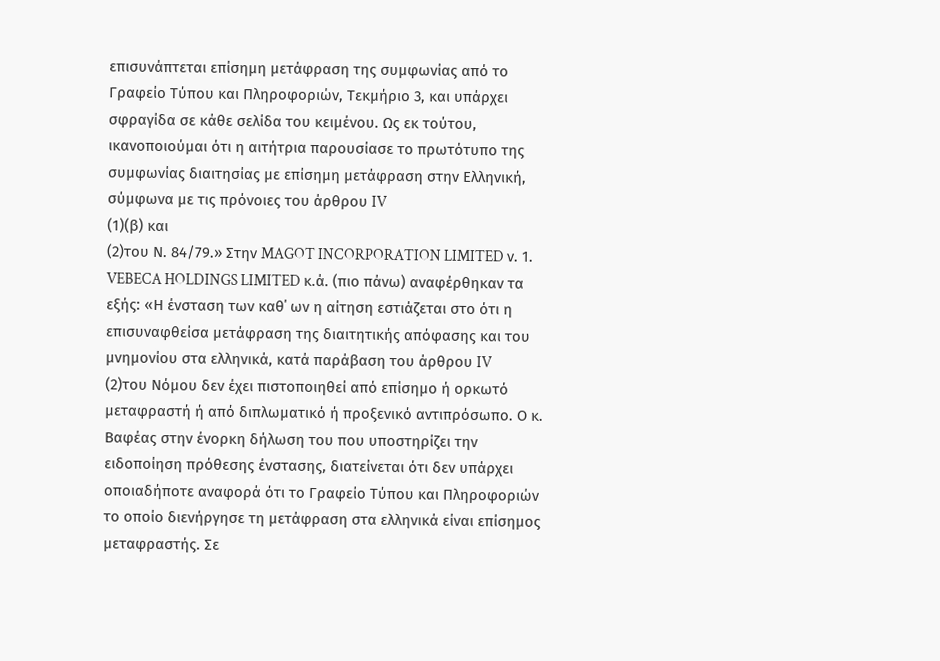επισυνάπτεται επίσημη μετάφραση της συμφωνίας από το Γραφείο Τύπου και Πληροφοριών, Τεκμήριο 3, και υπάρχει σφραγίδα σε κάθε σελίδα του κειμένου. Ως εκ τούτου, ικανοποιούμαι ότι η αιτήτρια παρουσίασε το πρωτότυπο της συμφωνίας διαιτησίας με επίσημη μετάφραση στην Ελληνική, σύμφωνα με τις πρόνοιες του άρθρου IV
(1)(β) και
(2)του Ν. 84/79.» Στην MAGOT INCORPORATION LIMITED ν. 1. VEBECA HOLDINGS LIMITED κ.ά. (πιο πάνω) αναφέρθηκαν τα εξής: «Η ένσταση των καθ΄ ων η αίτηση εστιάζεται στο ότι η επισυναφθείσα μετάφραση της διαιτητικής απόφασης και του μνημονίου στα ελληνικά, κατά παράβαση του άρθρου IV
(2)του Νόμου δεν έχει πιστοποιηθεί από επίσημο ή ορκωτό μεταφραστή ή από διπλωματικό ή προξενικό αντιπρόσωπο. Ο κ. Βαφέας στην ένορκη δήλωση του που υποστηρίζει την ειδοποίηση πρόθεσης ένστασης, διατείνεται ότι δεν υπάρχει οποιαδήποτε αναφορά ότι το Γραφείο Τύπου και Πληροφοριών το οποίο διενήργησε τη μετάφραση στα ελληνικά είναι επίσημος μεταφραστής. Σε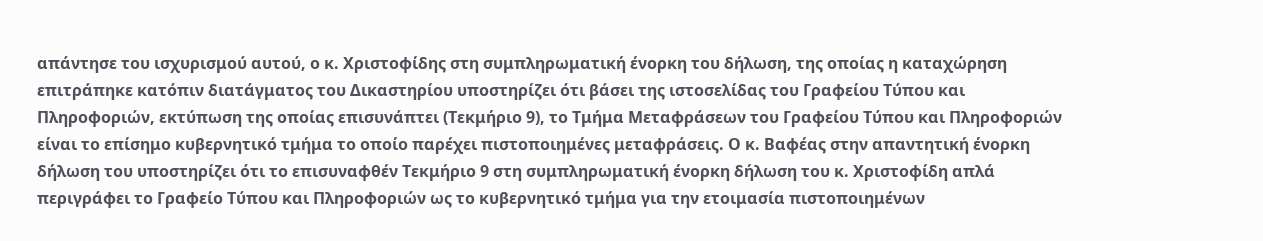απάντησε του ισχυρισμού αυτού, ο κ. Χριστοφίδης στη συμπληρωματική ένορκη του δήλωση, της οποίας η καταχώρηση επιτράπηκε κατόπιν διατάγματος του Δικαστηρίου υποστηρίζει ότι βάσει της ιστοσελίδας του Γραφείου Τύπου και Πληροφοριών, εκτύπωση της οποίας επισυνάπτει (Τεκμήριο 9), το Τμήμα Μεταφράσεων του Γραφείου Τύπου και Πληροφοριών είναι το επίσημο κυβερνητικό τμήμα το οποίο παρέχει πιστοποιημένες μεταφράσεις. Ο κ. Βαφέας στην απαντητική ένορκη δήλωση του υποστηρίζει ότι το επισυναφθέν Τεκμήριο 9 στη συμπληρωματική ένορκη δήλωση του κ. Χριστοφίδη απλά περιγράφει το Γραφείο Τύπου και Πληροφοριών ως το κυβερνητικό τμήμα για την ετοιμασία πιστοποιημένων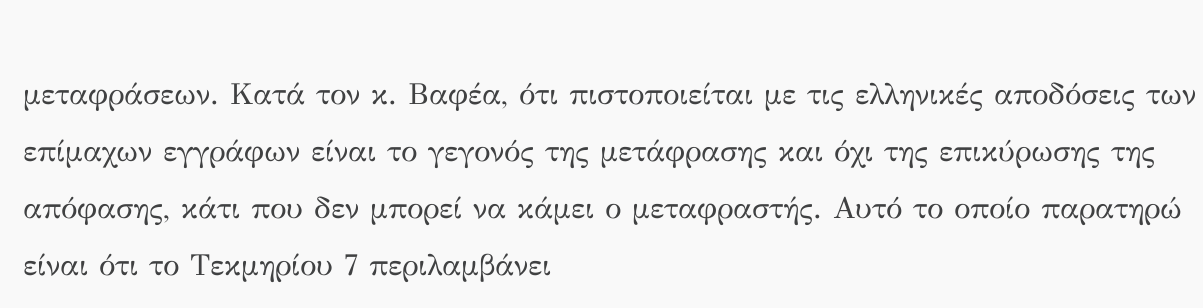μεταφράσεων. Κατά τον κ. Βαφέα, ότι πιστοποιείται με τις ελληνικές αποδόσεις των επίμαχων εγγράφων είναι το γεγονός της μετάφρασης και όχι της επικύρωσης της απόφασης, κάτι που δεν μπορεί να κάμει ο μεταφραστής. Αυτό το οποίο παρατηρώ είναι ότι το Τεκμηρίου 7 περιλαμβάνει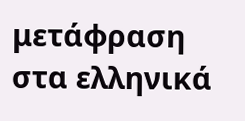μετάφραση στα ελληνικά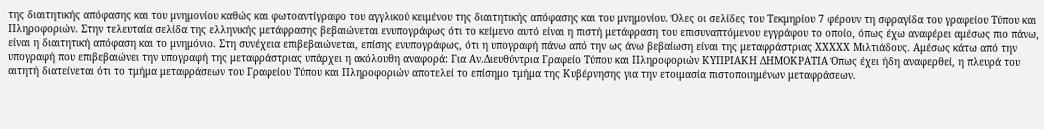της διαιτητικής απόφασης και του μνημονίου καθώς και φωτοαντίγραφο του αγγλικού κειμένου της διαιτητικής απόφασης και του μνημονίου. Όλες οι σελίδες του Τεκμηρίου 7 φέρουν τη σφραγίδα του γραφείου Τύπου και Πληροφοριών. Στην τελευταία σελίδα της ελληνικής μετάφρασης βεβαιώνεται ενυπογράφως ότι το κείμενο αυτό είναι η πιστή μετάφραση του επισυναπτόμενου εγγράφου το οποίο, όπως έχω αναφέρει αμέσως πιο πάνω, είναι η διαιτητική απόφαση και το μνημόνιο. Στη συνέχεια επιβεβαιώνεται, επίσης ενυπογράφως, ότι η υπογραφή πάνω από την ως άνω βεβαίωση είναι της μεταφράστριας XXXXX Μιλτιάδους. Αμέσως κάτω από την υπογραφή που επιβεβαιώνει την υπογραφή της μεταφράστριας υπάρχει η ακόλουθη αναφορά: Για Αν.Διευθύντρια Γραφείο Τύπου και Πληροφοριών ΚΥΠΡΙΑΚΗ ΔΗΜΟΚΡΑΤΙΑ Όπως έχει ήδη αναφερθεί, η πλευρά του αιτητή διατείνεται ότι το τμήμα μεταφράσεων του Γραφείου Τύπου και Πληροφοριών αποτελεί το επίσημο τμήμα της Κυβέρνησης για την ετοιμασία πιστοποιημένων μεταφράσεων.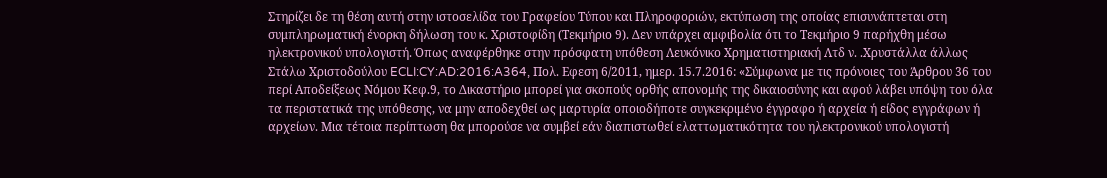Στηρίζει δε τη θέση αυτή στην ιστοσελίδα του Γραφείου Τύπου και Πληροφοριών, εκτύπωση της οποίας επισυνάπτεται στη συμπληρωματική ένορκη δήλωση του κ. Χριστοφίδη (Τεκμήριο 9). Δεν υπάρχει αμφιβολία ότι το Τεκμήριο 9 παρήχθη μέσω ηλεκτρονικού υπολογιστή. Όπως αναφέρθηκε στην πρόσφατη υπόθεση Λευκόνικο Χρηματιστηριακή Λτδ ν. .Χρυστάλλα άλλως Στάλω Χριστοδούλου ECLI:CY:AD:2016:A364, Πολ. Εφεση 6/2011, ημερ. 15.7.2016: «Σύμφωνα με τις πρόνοιες του Άρθρου 36 του περί Αποδείξεως Νόμου Κεφ.9, το Δικαστήριο μπορεί για σκοπούς ορθής απονομής της δικαιοσύνης και αφού λάβει υπόψη του όλα τα περιστατικά της υπόθεσης, να μην αποδεχθεί ως μαρτυρία οποιοδήποτε συγκεκριμένο έγγραφο ή αρχεία ή είδος εγγράφων ή αρχείων. Μια τέτοια περίπτωση θα μπορούσε να συμβεί εάν διαπιστωθεί ελαττωματικότητα του ηλεκτρονικού υπολογιστή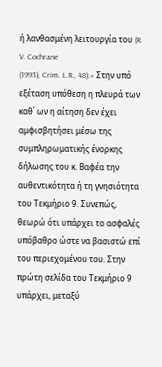ή λανθασμένη λειτουργία του (R. V. Cochrane
(1993), Crim. L.R., 48).» Στην υπό εξέταση υπόθεση η πλευρά των καθ΄ ων η αίτηση δεν έχει αμφισβητήσει μέσω της συμπληρωματικής ένορκης δήλωσης του κ. Βαφέα την αυθεντικότητα ή τη γνησιότητα του Τεκμήριο 9. Συνεπώς, θεωρώ ότι υπάρχει το ασφαλές υπόβαθρο ώστε να βασιστώ επί του περιεχομένου του. Στην πρώτη σελίδα του Τεκμήριο 9 υπάρχει, μεταξύ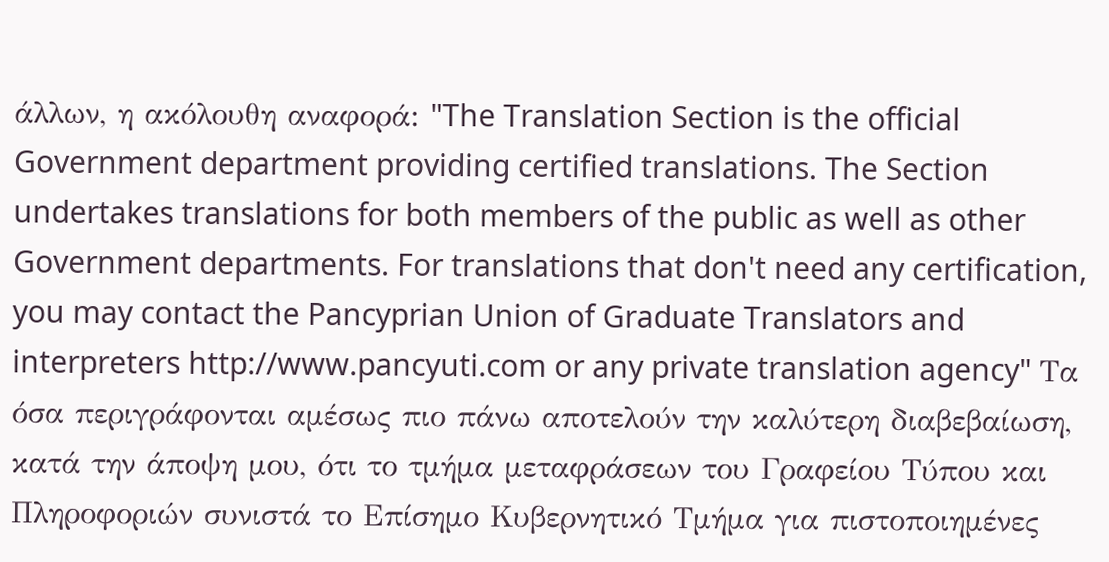άλλων, η ακόλουθη αναφορά: "The Translation Section is the official Government department providing certified translations. The Section undertakes translations for both members of the public as well as other Government departments. For translations that don't need any certification, you may contact the Pancyprian Union of Graduate Translators and interpreters http://www.pancyuti.com or any private translation agency" Τα όσα περιγράφονται αμέσως πιο πάνω αποτελούν την καλύτερη διαβεβαίωση, κατά την άποψη μου, ότι το τμήμα μεταφράσεων του Γραφείου Τύπου και Πληροφοριών συνιστά το Επίσημο Κυβερνητικό Τμήμα για πιστοποιημένες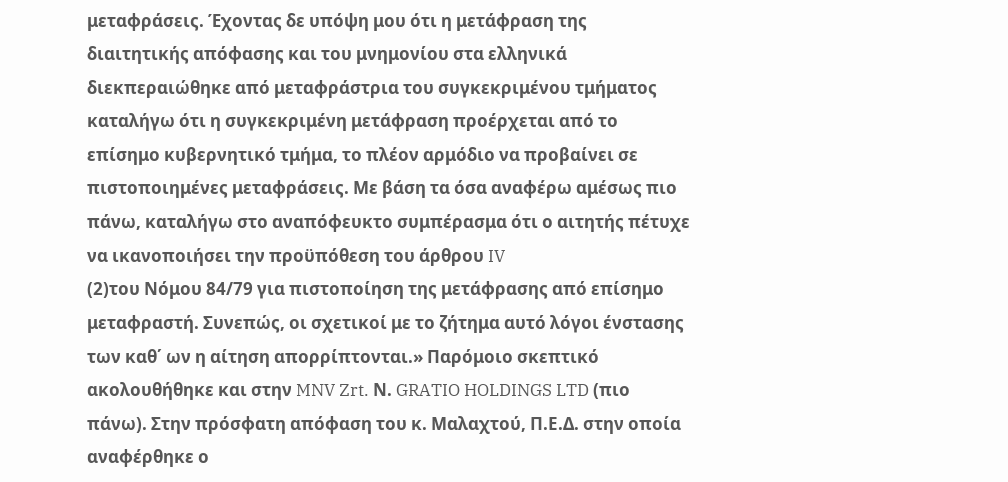μεταφράσεις. Έχοντας δε υπόψη μου ότι η μετάφραση της διαιτητικής απόφασης και του μνημονίου στα ελληνικά διεκπεραιώθηκε από μεταφράστρια του συγκεκριμένου τμήματος καταλήγω ότι η συγκεκριμένη μετάφραση προέρχεται από το επίσημο κυβερνητικό τμήμα, το πλέον αρμόδιο να προβαίνει σε πιστοποιημένες μεταφράσεις. Με βάση τα όσα αναφέρω αμέσως πιο πάνω, καταλήγω στο αναπόφευκτο συμπέρασμα ότι ο αιτητής πέτυχε να ικανοποιήσει την προϋπόθεση του άρθρου IV
(2)του Νόμου 84/79 για πιστοποίηση της μετάφρασης από επίσημο μεταφραστή. Συνεπώς, οι σχετικοί με το ζήτημα αυτό λόγοι ένστασης των καθ΄ ων η αίτηση απορρίπτονται.» Παρόμοιο σκεπτικό ακολουθήθηκε και στην MNV Zrt. Ν. GRATIO HOLDINGS LTD (πιο πάνω). Στην πρόσφατη απόφαση του κ. Μαλαχτού, Π.Ε.Δ. στην οποία αναφέρθηκε ο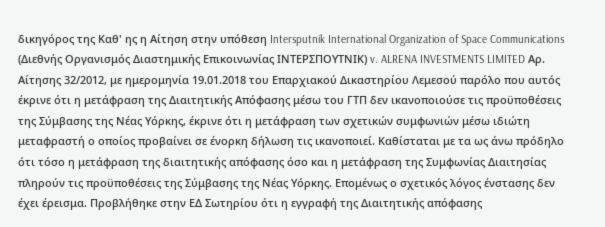δικηγόρος της Καθ' ης η Αίτηση στην υπόθεση Intersputnik International Organization of Space Communications (Διεθνής Οργανισμός Διαστημικής Επικοινωνίας ΙΝΤΕΡΣΠΟΥΤΝΙΚ) v. ALRENA INVESTMENTS LIMITED Αρ. Αίτησης 32/2012, με ημερομηνία 19.01.2018 του Επαρχιακού Δικαστηρίου Λεμεσού παρόλο που αυτός έκρινε ότι η μετάφραση της Διαιτητικής Απόφασης μέσω του ΓΤΠ δεν ικανοποιούσε τις προϋποθέσεις της Σύμβασης της Νέας Υόρκης, έκρινε ότι η μετάφραση των σχετικών συμφωνιών μέσω ιδιώτη μεταφραστή ο οποίος προβαίνει σε ένορκη δήλωση τις ικανοποιεί. Καθίσταται με τα ως άνω πρόδηλο ότι τόσο η μετάφραση της διαιτητικής απόφασης όσο και η μετάφραση της Συμφωνίας Διαιτησίας πληρούν τις προϋποθέσεις της Σύμβασης της Νέας Υόρκης. Επομένως ο σχετικός λόγος ένστασης δεν έχει έρεισμα. Προβλήθηκε στην ΕΔ Σωτηρίου ότι η εγγραφή της Διαιτητικής απόφασης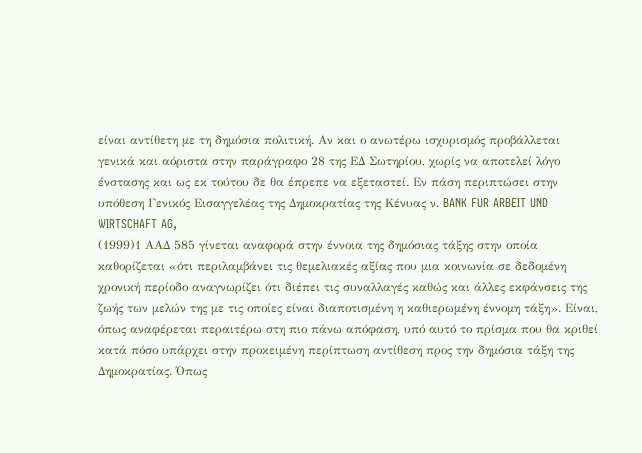είναι αντίθετη με τη δημόσια πολιτική. Αν και ο ανωτέρω ισχυρισμός προβάλλεται γενικά και αόριστα στην παράγραφο 28 της ΕΔ Σωτηρίου, χωρίς να αποτελεί λόγο ένστασης και ως εκ τούτου δε θα έπρεπε να εξεταστεί. Εν πάση περιπτώσει στην υπόθεση Γενικός Εισαγγελέας της Δημοκρατίας της Κένυας ν. BANK FUR ARBEIT UND WIRTSCHAFT AG,
(1999)1 ΑΑΔ 585 γίνεται αναφορά στην έννοια της δημόσιας τάξης στην οποία καθορίζεται «ότι περιλαμβάνει τις θεμελιακές αξίας που μια κοινωνία σε δεδομένη χρονική περίοδο αναγνωρίζει ότι διέπει τις συναλλαγές καθώς και άλλες εκφάνσεις της ζωής των μελών της με τις οποίες είναι διαποτισμένη η καθιερωμένη έννομη τάξη». Είναι, όπως αναφέρεται περαιτέρω στη πιο πάνω απόφαση, υπό αυτό το πρίσμα που θα κριθεί κατά πόσο υπάρχει στην προκειμένη περίπτωση αντίθεση προς την δημόσια τάξη της Δημοκρατίας. Όπως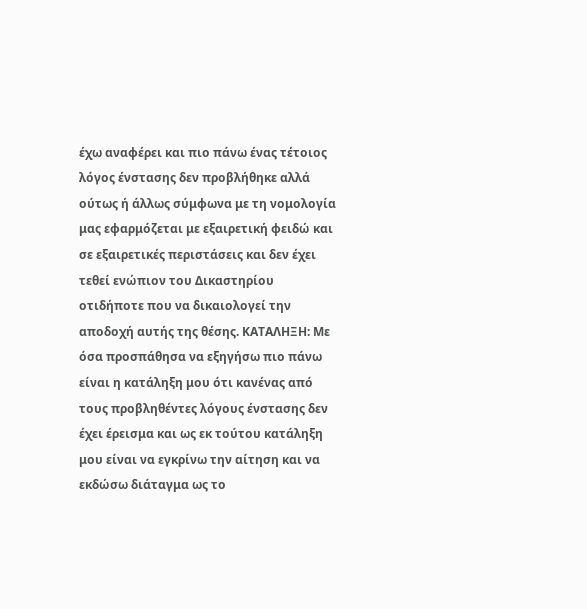έχω αναφέρει και πιο πάνω ένας τέτοιος λόγος ένστασης δεν προβλήθηκε αλλά ούτως ή άλλως σύμφωνα με τη νομολογία μας εφαρμόζεται με εξαιρετική φειδώ και σε εξαιρετικές περιστάσεις και δεν έχει τεθεί ενώπιον του Δικαστηρίου οτιδήποτε που να δικαιολογεί την αποδοχή αυτής της θέσης. ΚΑΤΑΛΗΞΗ: Με όσα προσπάθησα να εξηγήσω πιο πάνω είναι η κατάληξη μου ότι κανένας από τους προβληθέντες λόγους ένστασης δεν έχει έρεισμα και ως εκ τούτου κατάληξη μου είναι να εγκρίνω την αίτηση και να εκδώσω διάταγμα ως το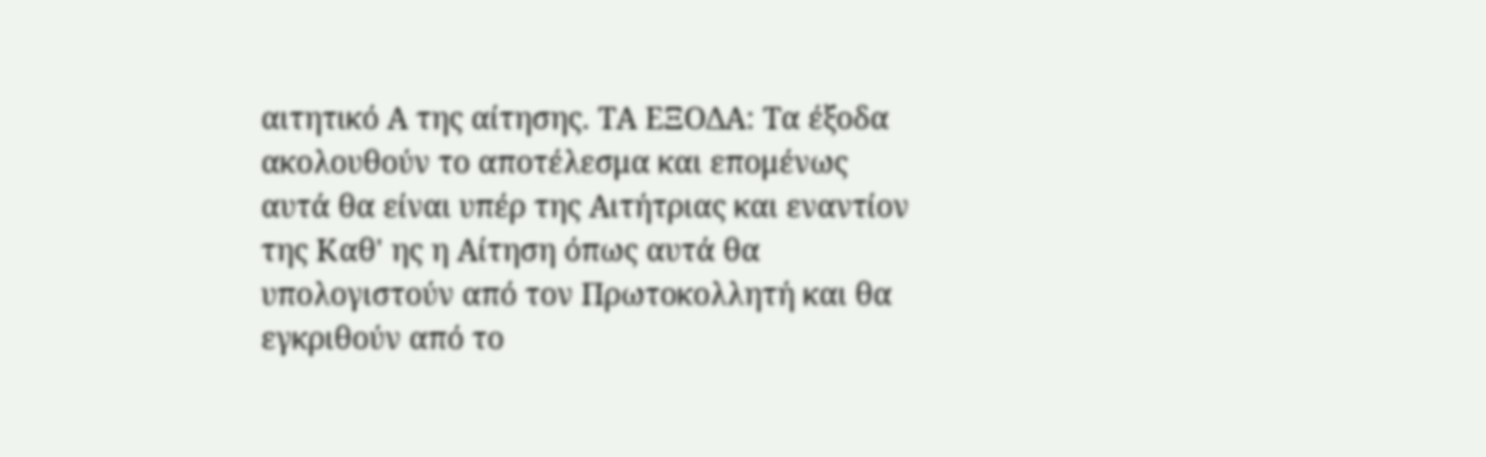αιτητικό Α της αίτησης. ΤΑ ΕΞΟΔΑ: Τα έξοδα ακολουθούν το αποτέλεσμα και επομένως αυτά θα είναι υπέρ της Αιτήτριας και εναντίον της Καθ' ης η Αίτηση όπως αυτά θα υπολογιστούν από τον Πρωτοκολλητή και θα εγκριθούν από το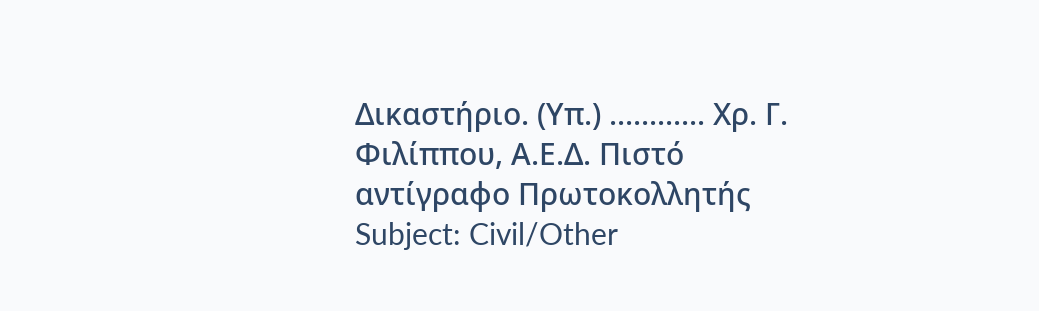Δικαστήριο. (Υπ.) ............ Χρ. Γ. Φιλίππου, Α.Ε.Δ. Πιστό αντίγραφο Πρωτοκολλητής Subject: Civil/Other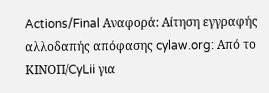Actions/Final Αναφορά: Αίτηση εγγραφής αλλοδαπής απόφασης cylaw.org: Από το ΚΙΝOΠ/CyLii για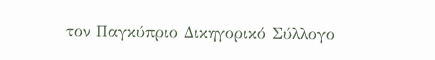τον Παγκύπριο Δικηγορικό Σύλλογο